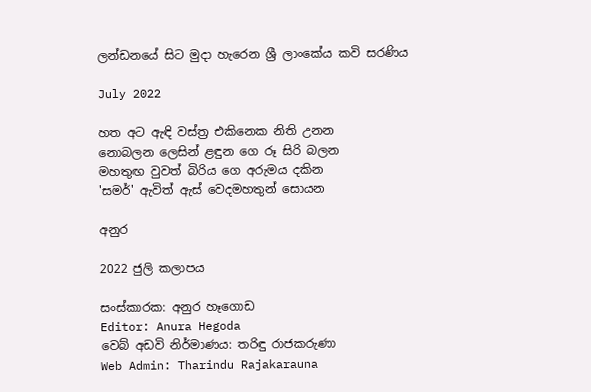ලන්ඩනයේ සිට මුදා හැරෙන ශ්‍රී ලාංකේය කවි සරණිය

July 2022

හත අට ඇඳි වස්ත්‍ර එකිනෙක නිති උනන
නොබලන ලෙසින් ළඳුන ගෙ රූ සිරි බලන
මහතුඟ වුවත් බිරිය ගෙ අරුමය දකින
'සමර්' ඇවිත් ඇස් වෙදමහතුන් සොයන

අනුර

2022 ජුලි කලාපය

සංස්කාරක: අනුර හෑගොඩ
Editor: Anura Hegoda
වෙබ් අඩවි නිර්මාණය: තරිඳු රාජකරුණා
Web Admin: Tharindu Rajakarauna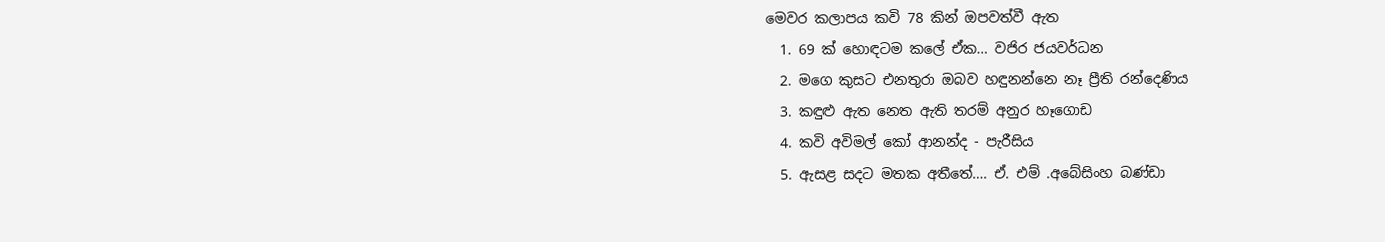මෙවර කලාපය කවි 78 කින් ඔපවත්වී ඇත
  1. 69 ක් හොඳටම කලේ ඒක… වජිර ජයවර්ධන
  2. මගෙ කුසට එනතුරා ඔබව හඳුනන්නෙ නෑ ප්‍රීති රන්දෙණිය
  3. කඳුළු ඇත නෙත ඇති තරම් අනුර හෑගොඩ
  4. කවි අවිමල් කෝ ආනන්ද - පැරීසිය
  5. ඇසළ සදට මතක අතීතේ…. ඒ. එම් .අබේසිංහ බණ්ඩා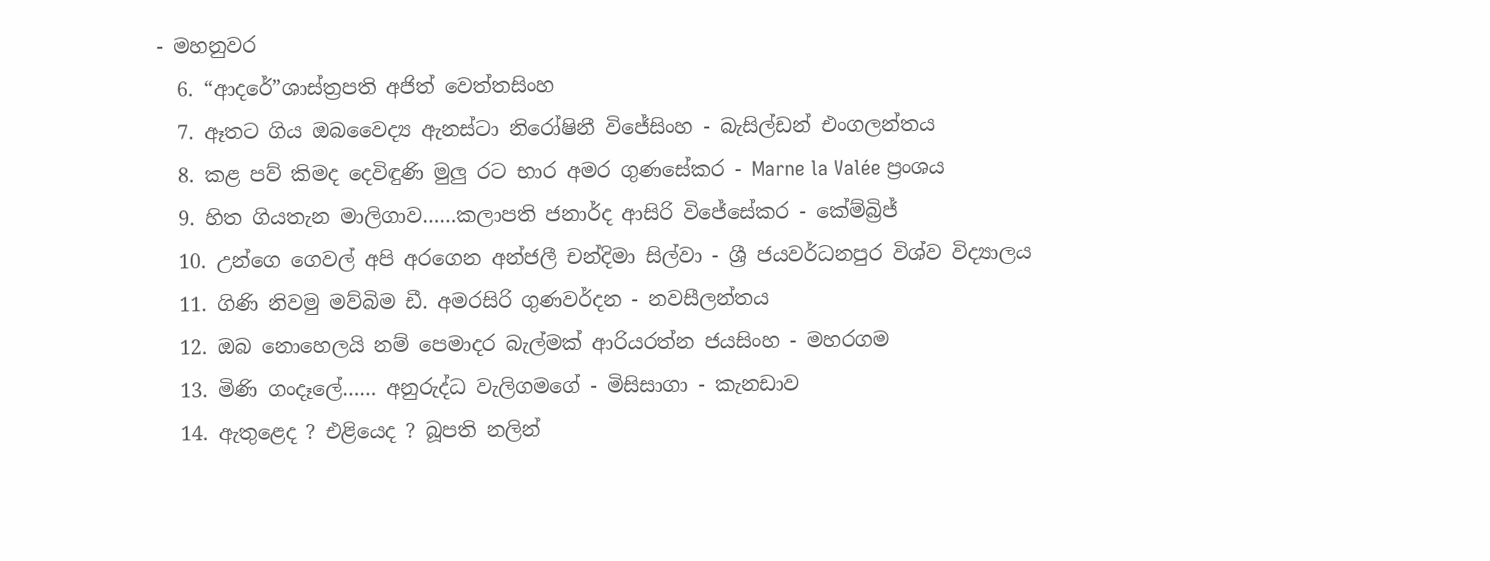- මහනුවර
  6. “ආදරේ”ශාස්ත්‍රපති අජිත් වෙත්තසිංහ
  7. ඈතට ගිය ඔබවෛද්‍ය ඇනස්ටා නිරෝෂිනී විජේසිංහ - බැසිල්ඩන් එංගලන්තය
  8. කළ පව් කිමද දෙවිඳුණි මුලු රට භාර අමර ගුණසේකර - Marne la Valée ප්‍රංශය
  9. හිත ගියතැන මාලිගාව……කලාපති ජනාර්ද ආසිරි විජේසේකර - කේම්බ්‍රිජ්
  10. උන්ගෙ ගෙවල් අපි අරගෙන අන්ජලී චන්දිමා සිල්වා - ශ්‍රී ජයවර්ධනපුර විශ්ව විද්‍යාලය
  11. ගිණි නිවමු මව්බිම ඩී. අමරසිරි ගුණවර්දන - නවසීලන්තය
  12. ඔබ නොහෙලයි නම් පෙමාදර බැල්මක් ආරියරත්න ජයසිංහ - මහරගම
  13. මිණි ගංදෑලේ…… අනුරුද්ධ වැලිගමගේ - මිසිසාගා - කැනඩාව
  14. ඇතුළෙද ? එළියෙද ? බූපති නලින්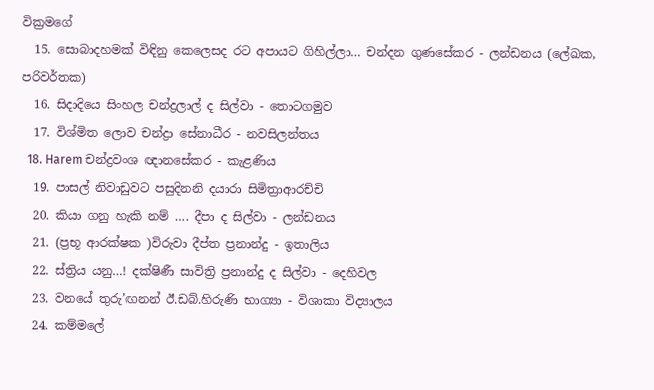වික්‍රමගේ
  15. සොබාදහමක් විඳිනු කෙලෙසද රට අපායට ගිහිල්ලා… චන්දන ගුණසේකර - ලන්ඩනය (ලේඛක, පරිවර්තක)
  16. සිදාදියෙ සිංහල චන්ද්‍රලාල් ද සිල්වා - තොටගමුව
  17. විශ්මිත ලොව චන්ද්‍රා සේනාධීර - නවසිලන්තය
  18. Harem චන්ද්‍රවංශ ඥානසේකර - කැළණිය
  19. පාසල් නිවාඩුවට පසුදිනනි දයාරා සිමිත්‍රාආරච්චි
  20. කියා ගනු හැකි නම් …. දීපා ද සිල්වා - ලන්ඩනය
  21. (ප්‍රභූ ආරක්ෂක )විරුවා දීප්ත ප්‍රනාන්දු - ඉතාලිය
  22. ස්ත්‍රිය යනු…! දක්ෂිණී සාවිත්‍රි ප්‍රනාන්දු ද සිල්වා - දෙහිවල
  23. වනයේ තුරු’ඟනන් ඊ.ඩබ්.හිරුණි භාග්‍යා - විශාකා විද්‍යාලය
  24. කම්මලේ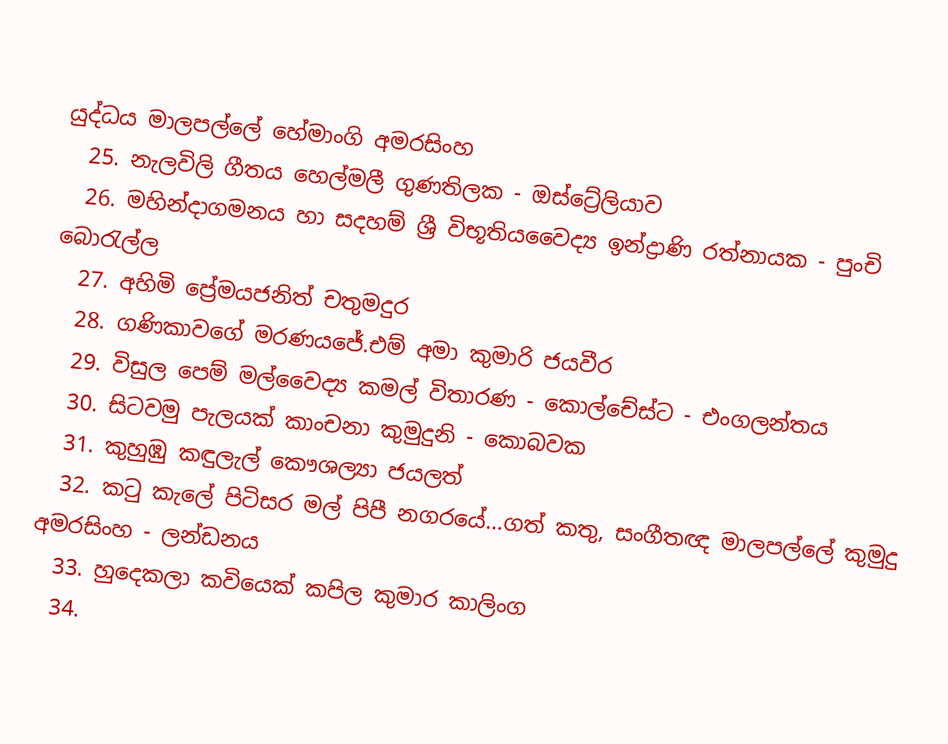යුද්ධය මාලපල්ලේ හේමාංගි අමරසිංහ
  25. නැලවිලි ගීතය හෙල්මලී ගුණතිලක - ඔස්ට්‍රේලියාව
  26. මහින්දාගමනය හා සදහම් ශ්‍රී විභූතියවෛද්‍ය ඉන්ද්‍රාණි රත්නායක - පුංචි බොරැල්ල
  27. අහිමි ප්‍රේමයජනිත් චතුමදුර
  28. ගණිකාවගේ මරණයජේ.එම් අමා කුමාරි ජයවීර
  29. විසුල පෙම් මල්වෛද්‍ය කමල් විතාරණ - කොල්චේස්ට - එංගලන්තය
  30. සිටවමු පැලයක් කාංචනා කුමුදුනි - කොබවක
  31. කුහුඹු කඳුලැල් කෞශල්‍යා ජයලත්
  32. කටු කැලේ පිටිසර මල් පිපී නගරයේ…ගත් කතු, සංගීතඥ මාලපල්ලේ කුමුදු අමරසිංහ - ලන්ඩනය
  33. හුදෙකලා කවියෙක් කපිල කුමාර කාලිංග
  34.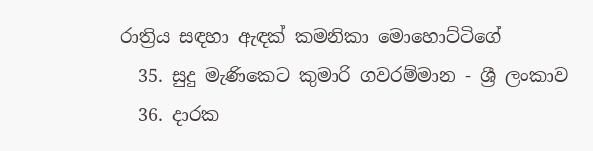රාත්‍රිය සඳහා ඇඳක් කමනිකා මොහොට්ටිගේ
  35. සුදු මැණිකෙට කුමාරි ගවරම්මාන - ශ්‍රී ලංකාව
  36. දාරක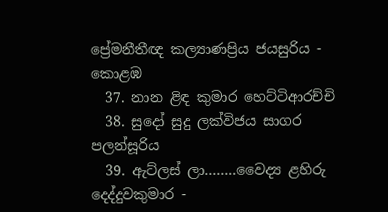ප්‍රේමනීතීඥ කල්‍යාණප්‍රිය ජයසුරිය - කොළඹ
  37. නාන ළිඳ කුමාර හෙට්ටිආරච්චි
  38. සුදෝ සුදු ලක්විජය සාගර පලන්සූරිය
  39. ඇට්ලස් ලා……..වෛද්‍ය ළහිරු දෙද්දුවකුමාර -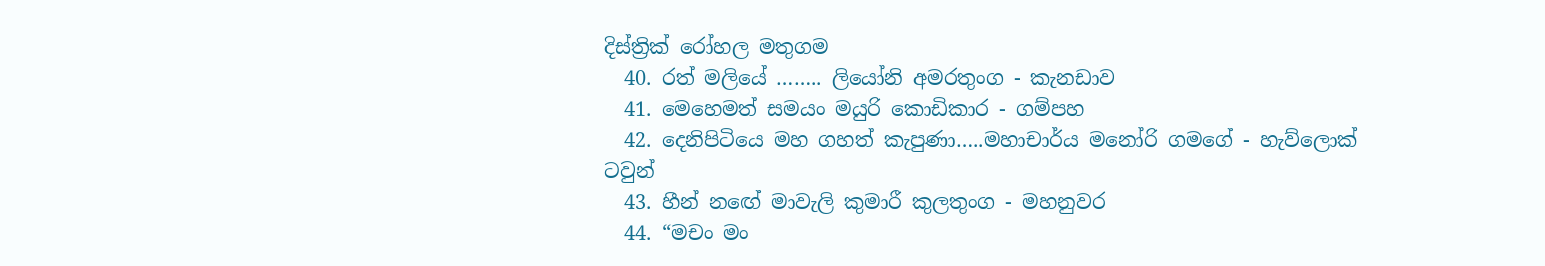දිස්ත්‍රික් රෝහල මතුගම
  40. රත් මලියේ …….. ලියෝනි අමරතුංග - කැනඩාව
  41. මෙහෙමත් සමයං මයුරි කොඩිකාර - ගම්පහ
  42. දෙනිපිටියෙ මහ ගහත් කැපුණා…..මහාචාර්ය මනෝරි ගමගේ - හැව්ලොක් ටවුන්
  43. හීන් නඟේ මාවැලි කුමාරී කුලතුංග - මහනුවර
  44. “මචං මං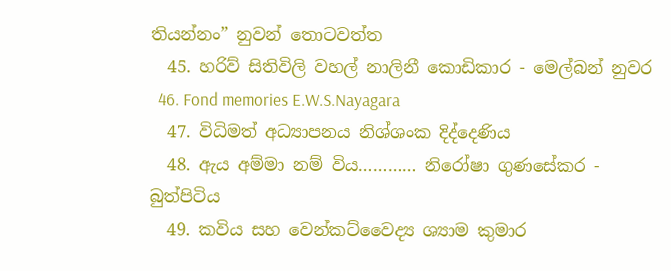තියන්නං” නුවන් තොටවත්ත
  45. හරිව් සිතිවිලි වහල් නාලිනී කොඩිකාර - මෙල්බන් නුවර
  46. Fond memories E.W.S.Nayagara
  47. විධිමත් අධ්‍යාපනය නිශ්ශංක දිද්දෙණිය
  48. ඇය අම්මා නම් විය………… නිරෝෂා ගුණසේකර - බුත්පිටිය
  49. කවිය සහ වෙන්කට්වෛද්‍ය ශ්‍යාම කුමාර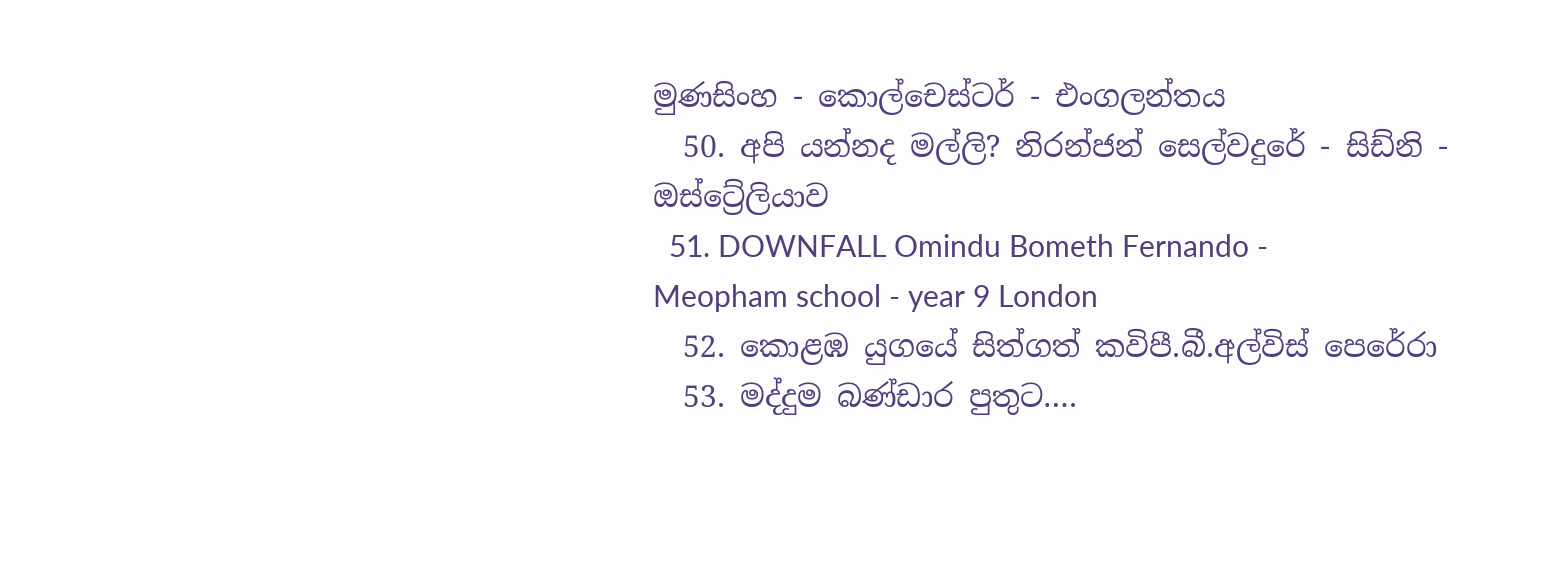මුණසිංහ - කොල්චෙස්ටර් - එංගලන්තය
  50. අපි යන්නද මල්ලි? නිරන්ජන් සෙල්වදුරේ - සිඩ්නි - ඔස්ට්‍රේලියාව
  51. DOWNFALL Omindu Bometh Fernando - Meopham school - year 9 London
  52. කොළඹ යුගයේ සිත්ගත් කවිපී.බී.අල්විස් පෙරේරා
  53. මද්දුම බණ්ඩාර පුතුට….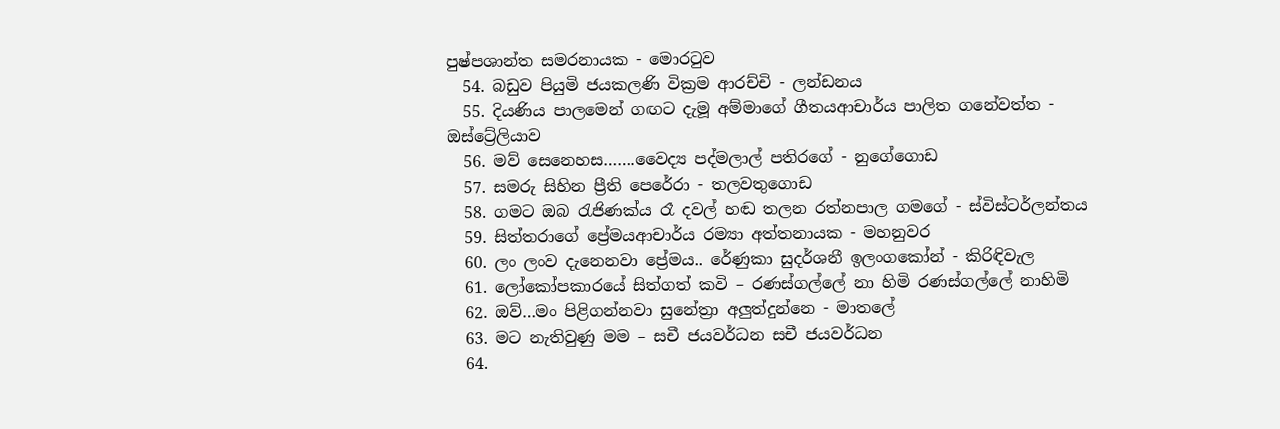පුෂ්පශාන්ත සමරනායක - මොරටුව
  54. බඩුව පියුමි ජයකලණි වික්‍රම ආරච්චි - ලන්ඩනය
  55. දියණිය පාලමෙන් ගඟට දැමූ අම්මාගේ ගීතයආචාර්ය පාලිත ගනේවත්ත - ඔස්ට්‍රේලියාව
  56. මව් සෙනෙහස…….වෛද්‍ය පද්මලාල් පතිරගේ - නුගේගොඩ
  57. සමරු සිහින ප්‍රීති පෙරේරා - තලවතුගොඩ
  58. ගමට ඔබ රැජිණක්ය රෑ දවල් හඬ තලන රත්නපාල ගමගේ - ස්විස්ටර්ලන්තය
  59. සිත්තරාගේ ප්‍රේමයආචාර්ය රම්‍යා අත්තනායක - මහනුවර
  60. ලං ලංව දැනෙනවා ප්‍රේමය.. රේණුකා සුදර්ශනී ඉලංගකෝන් - කිරිඳිවැල
  61. ලෝකෝපකාරයේ සිත්ගත් කවි – රණස්ගල්ලේ නා හිමි රණස්ගල්ලේ නාහිමි
  62. ඔව්…මං පිළිගන්නවා සුනේත්‍රා අලුත්දුන්නෙ - මාතලේ
  63. මට නැතිවුණු මම – සචී ජයවර්ධන සචී ජයවර්ධන
  64.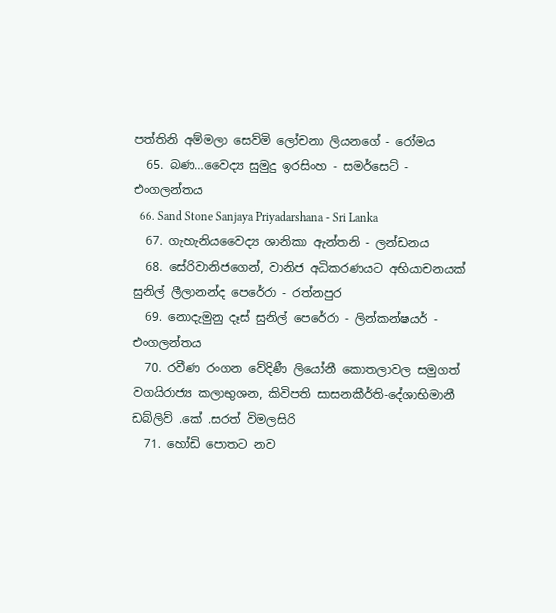පත්තිනි අම්මලා සෙව්මි ලෝචනා ලියනගේ - රෝමය
  65. බණ…වෛද්‍ය සුමුදු ඉරසිංහ - සමර්සෙට් - එංගලන්තය
  66. Sand Stone Sanjaya Priyadarshana - Sri Lanka
  67. ගැහැනියවෛද්‍ය ශානිකා ඇන්තනි - ලන්ඩනය
  68. සේරිවානිජගෙන්, වානිජ අධිකරණයට අභියාචනයක් සුනිල් ලීලානන්ද පෙරේරා - රත්නපුර
  69. නොදැමුනු දෑස් සුනිල් පෙරේරා - ලින්කන්ෂයර් - එංගලන්තය
  70. රවීණ රංගන වේදිණී ලියෝනී කොතලාවල සමුගත් වගයිරාජ්‍ය කලාභුශන, කිවිපති සාසනකීර්ති-දේශාභිමානී ඩබ්ලිව් .කේ .සරත් විමලසිරි
  71. හෝඩි පොතට නව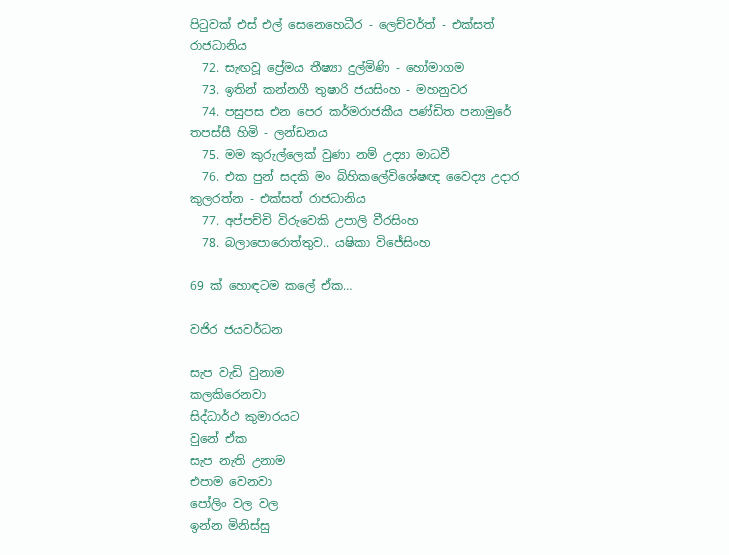පිටුවක් එස් එල් සෙනෙහෙධීර - ලෙච්වර්ත් - එක්සත් රාජධානිය
  72. සැඟවූ ප්‍රේමය තීෂ්‍යා දුල්මිණි - හෝමාගම
  73. ඉතින් කන්නගී තුෂාරි ජයසිංහ - මහනුවර
  74. පසුපස එන පෙර කර්මරාජකීය පණ්ඩිත පනාමුරේ තපස්සී හිමි - ලන්ඩනය
  75. මම කුරුල්ලෙක් වුණා නම් උද්‍යා මාධවී
  76. එක පුන් සදකි මං බිහිකලේවිශේෂඥ වෛද්‍ය උදාර කුලරත්න - එක්සත් රාජධානිය
  77. අප්පච්චි විරුවෙකි උපාලි වීරසිංහ
  78. බලාපොරොත්තුව.. යෂිකා විජේසිංහ

69 ක් හොඳටම කලේ ඒක…

වජිර ජයවර්ධන

සැප වැඩි වුනාම
කලකිරෙනවා
සිද්ධාර්ථ කුමාරයට
වුනේ ඒක
සැප නැති උනාම
එපාම වෙනවා
පෝලිං වල වල
ඉන්න මිනිස්සු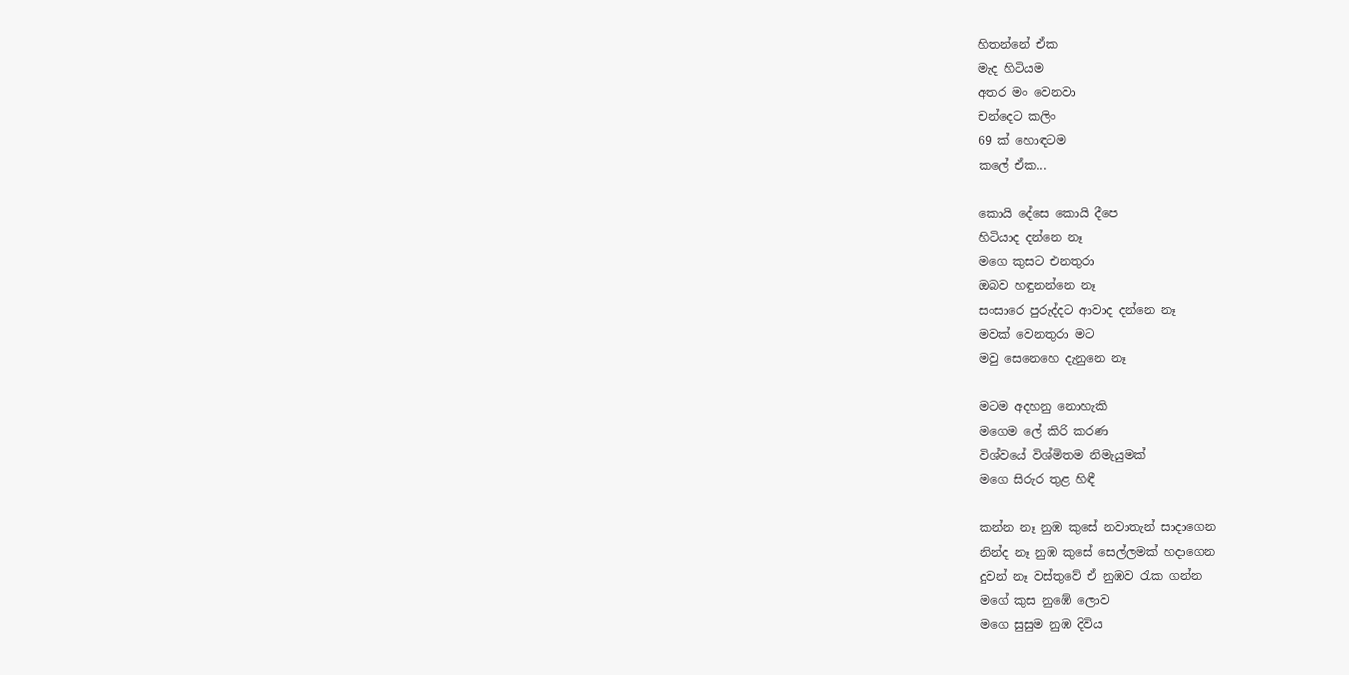හිතන්නේ ඒක
මැද හිටියම
අතර මං වෙනවා
චන්දෙට කලිං
69 ක් හොඳටම
කලේ ඒක...

කොයි දේසෙ කොයි දීපෙ
හිටියාද දන්නෙ නෑ
මගෙ කුසට එනතුරා
ඔබව හඳුනන්නෙ නෑ
සංසාරෙ පුරුද්දට ආවාද දන්නෙ නෑ
මවක් වෙනතුරා මට
මවු සෙනෙහෙ දැනුනෙ නෑ

මටම අදහනු නොහැකි
මගෙම ලේ කිරි කරණ
විශ්වයේ විශ්මිතම නිමැයුමක්
මගෙ සිරුර තුළ හිඳී

කන්න නෑ නුඹ කුසේ නවාතැන් සාදාගෙන
නින්ද නෑ නුඹ කුසේ සෙල්ලමක් හදාගෙන
දුවන් නෑ වස්තුවේ ඒ නුඹව රැක ගන්න
මගේ කුස නුඹේ ලොව
මගෙ සුසුම නුඹ දිවිය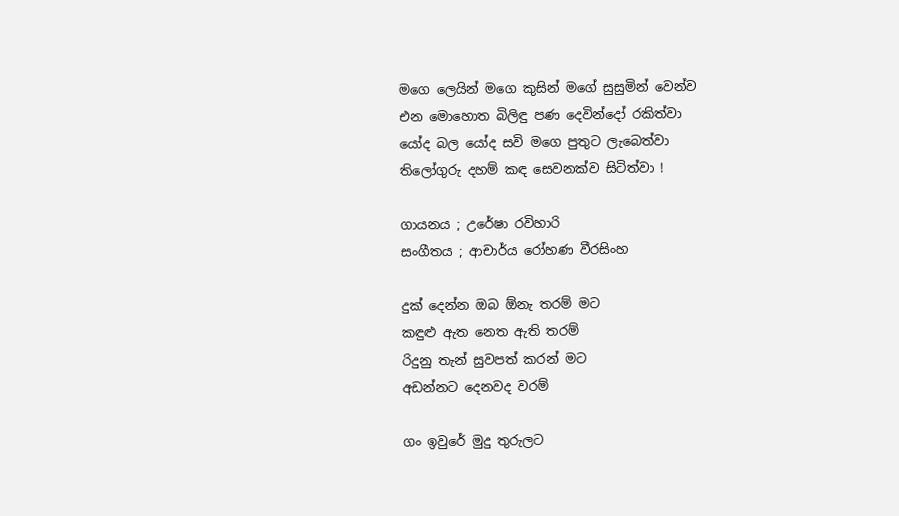මගෙ ලෙයින් මගෙ කුසින් මගේ සුසුමින් වෙන්ව
එන මොහොත බිලිඳු පණ දෙවින්දෝ රකිත්වා
යෝද බල යෝද සවි මගෙ පුතුට ලැබෙත්වා
තිලෝගුරු දහම් කඳ සෙවනක්ව සිටිත්වා !

ගායනය ; උරේෂා රවිහාරි
සංගීතය ; ආචාර්ය රෝහණ වීරසිංහ

දුක් දෙන්න ඔබ ඕනැ තරම් මට
කඳුළු ඇත නෙත ඇති තරම්
රිදුනු තැන් සුවපත් කරන් මට
අඩන්නට දෙනවද වරම්

ගං ඉවුරේ මුදු තුරුලට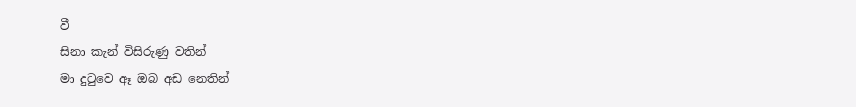වී
සිනා කැන් විසිරුණු වතින්
මා දුටුවෙ ඈ ඔබ අඩ නෙතින්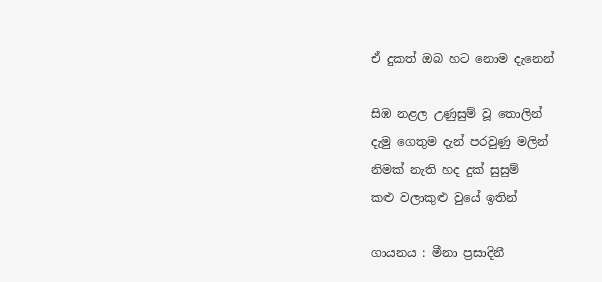ඒ දුකත් ඔබ හට නොම දැනෙන්

සිඹ නළල උණුසුම් වූ තොලින්
දැමු ගෙතුම දැන් පරවුණු මලින්
නිමක් නැති හද දුක් සුසුම්
කළු වලාකුළු වුයේ ඉතින්

ගායනය : මීනා ප්‍රසාදිනී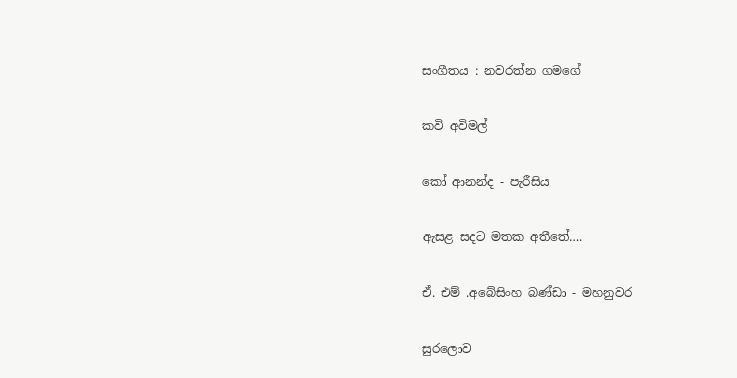සංගීතය : නවරත්න ගමගේ

කවි අවිමල්

කෝ ආනන්ද - පැරීසිය

ඇසළ සදට මතක අතීතේ….

ඒ. එම් .අබේසිංහ බණ්ඩා - මහනුවර

සුරලොව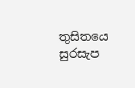තුසිතයෙ සුරසැප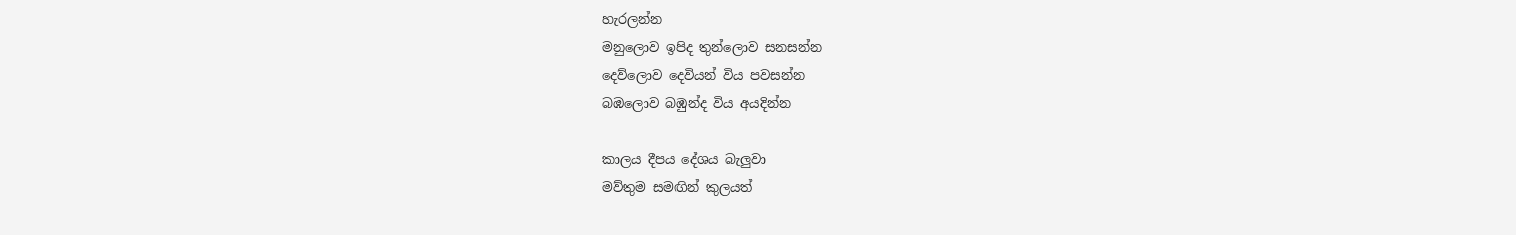හැරලන්න
මනුලොව ඉපිද තුන්ලොව සනසන්න
දෙව්ලොව දෙවියන් විය පවසන්න
බඹලොව බඹුන්ද විය අයදින්න

කාලය දීපය දේශය බැලුවා
මව්තුම සමඟින් කුලයත්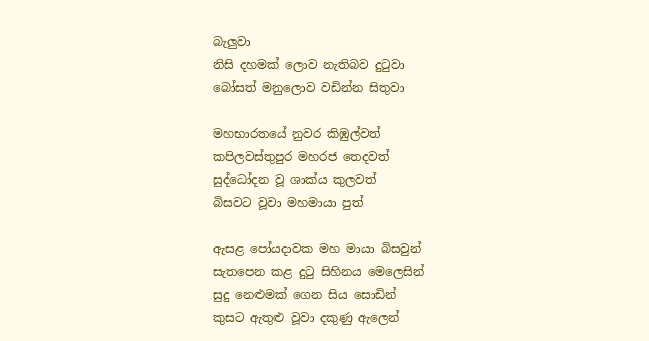බැලුවා
නිසි දහමක් ලොව නැතිබව දුටුවා
බෝසත් මනුලොව වඩින්න සිතුවා

මහභාරතයේ නුවර කිඹුල්වත්
කපිලවස්තුපුර මහරජ තෙදවත්
සුද්ධෝදන වූ ශාක්ය කුලවත්
බිසවට වූවා මහමායා පුත්

ඇසළ පෝයදාවක මහ මායා බිසවුන්
සැතපෙන කළ දුටු සිහිනය මෙලෙසින්
සුදු නෙළුමක් ගෙන සිය සොඩින්
කුසට ඇතුළු වූවා දකුණු ඇලෙන්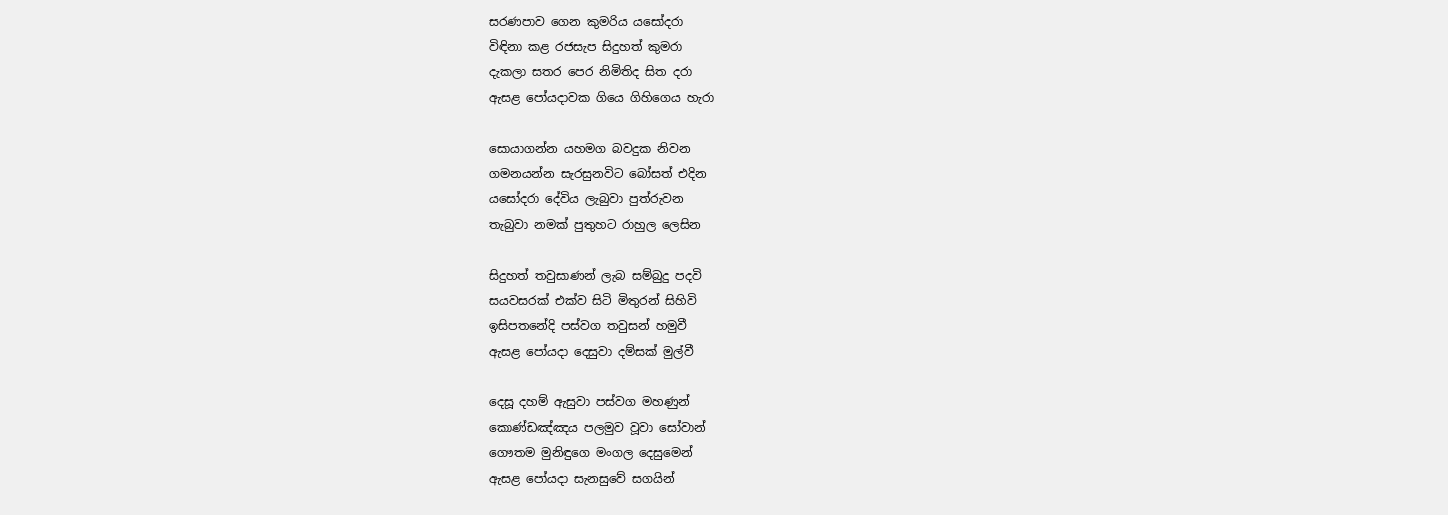සරණපාව ගෙන කුමරිය යසෝදරා
විඳිනා කළ රජසැප සිදුහත් කුමරා
දැකලා සතර පෙර නිමිතිද සිත දරා
ඇසළ පෝයදාවක ගියෙ ගිහිගෙය හැරා

සොයාගන්න යහමග බවදුක නිවන
ගමනයන්න සැරසුනවිට බෝසත් එදින
යසෝදරා දේවිය ලැබුවා පුත්රුවන
තැබුවා නමක් පුතුහට රාහුල ලෙසින

සිදුහත් තවුසාණන් ලැබ සම්බුදු පදවි
සයවසරක් එක්ව සිටි මිතුරන් සිහිවි
ඉසිපතනේදි පස්වග තවුසන් හමුවී
ඇසළ පෝයදා දෙසුවා දම්සක් මුල්වී

දෙසූ දහම් ඇසුවා පස්වග මහණුන්
කොණ්ඩඤ්ඤය පලමුව වූවා සෝවාන්
ගෞතම මුනිඳුගෙ මංගල දෙසුමෙන්
ඇසළ පෝයදා සැනසුවේ සගයින්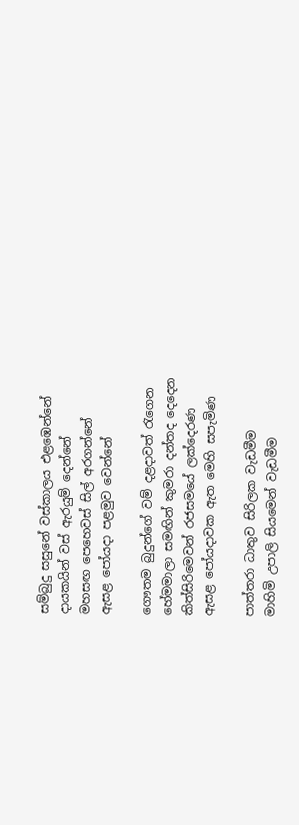සම්බුදු සසුනේ වස්කාලය එළඹෙන්නේ
දායකයින් වස් ඇරයුම් දෙන්නේ
මහසඟ පෙහෙවස් සිල් අරගන්නේ
ඇසළ පෝයදා පළමුව වෙන්නේ

ගෞතම බුදුන්ගේ වම් දළදාවත් රැගෙන
හේමමාලා සමඟින් කුමරා දන්තද දෙදෙන
කිත්සිරිමෙවන් රජසමයේ ලක්දෙරණ
ඇසළ පෝයදාවක ඇත මෙහි සපැමිණ

පාත්තරා ධාතුව සිරිලක වැඩමීම
මාහිමි උපාලි සියමෙන් වැඩමීම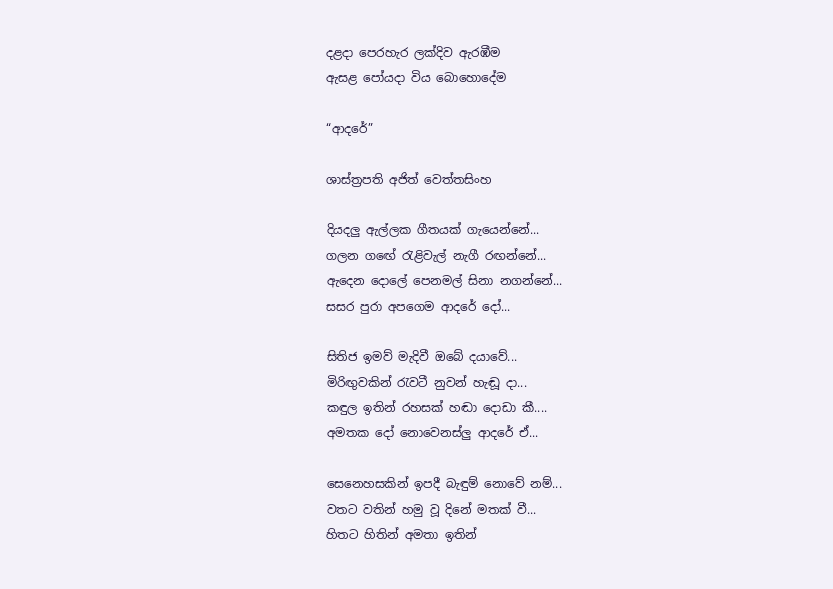දළදා පෙරහැර ලක්දිව ඇරඹීම
ඇසළ පෝයදා විය බොහොදේම

“ආදරේ”

ශාස්ත්‍රපති අජිත් වෙත්තසිංහ

දියදලු ඇල්ලක ගීතයක් ගැයෙන්නේ...
ගලන ගඟේ රැළිවැල් නැගී රඟන්නේ...
ඇදෙන දොලේ පෙනමල් සිනා නගන්නේ...
සසර පුරා අපගෙම ආදරේ දෝ...

සිතිජ ඉමව් මැදිවී ඔබේ දයාවේ...
මිරිඟුවකින් රැවටී නුවන් හැඬූ දා...
කඳුල ඉතින් රහසක් හඬා දොඩා කී....
අමතක දෝ නොවෙනස්ලු ආදරේ ඒ...

සෙනෙහසකින් ඉපදී බැඳුම් නොවේ නම්...
වතට වතින් හමු වූ දිනේ මතක් වී...
හිතට හිතින් අමතා ඉතින්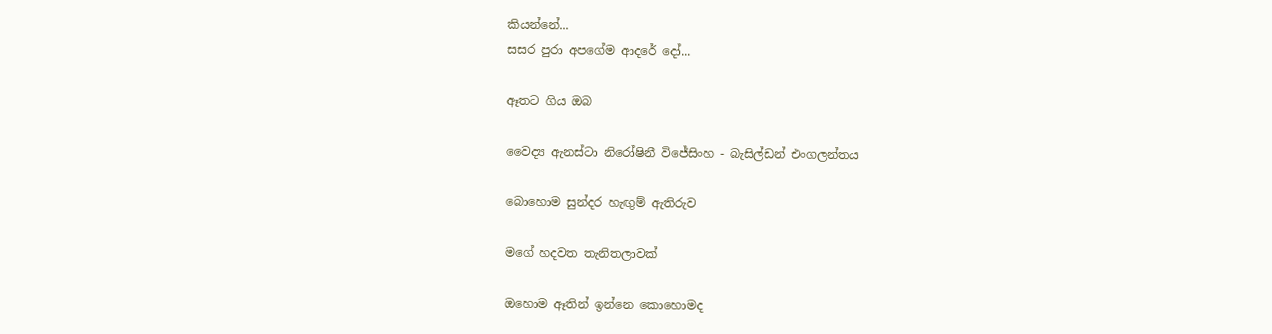කියන්නේ...
සසර පුරා අපගේම ආදරේ දෝ...

ඈතට ගිය ඔබ

වෛද්‍ය ඇනස්ටා නිරෝෂිනී විජේසිංහ - බැසිල්ඩන් එංගලන්තය

බොහොම සුන්දර හැඟුම් ඇතිරුව

මගේ හදවත තැනිතලාවක්

ඔහොම ඈතින් ඉන්නෙ කොහොමද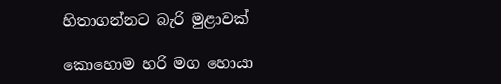හිතාගන්නට බැරි මුළාවක්

කොහොම හරි මග හොයා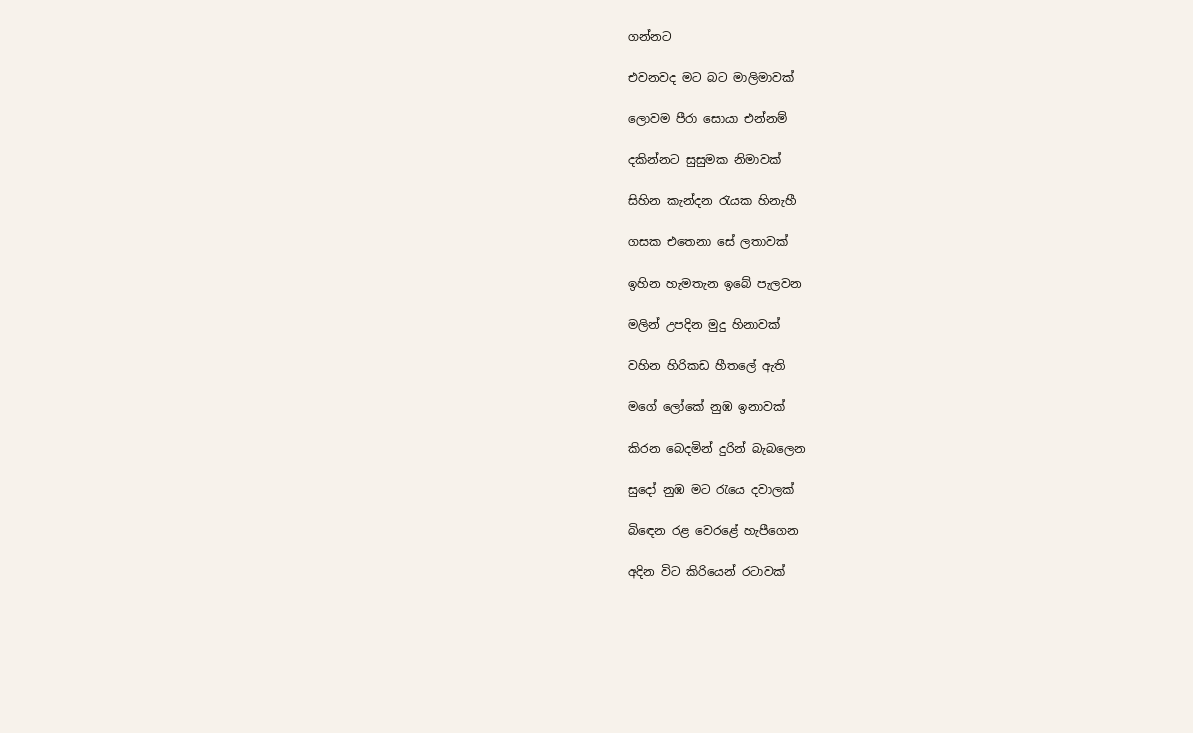ගන්නට

එවනවද මට බට මාලිමාවක්

ලොවම පීරා සොයා එන්නම්

දකින්නට සුසුමක නිමාවක්

සිහින කැන්දන රැයක හිනැහී

ගසක එතෙනා සේ ලතාවක්

ඉහින හැමතැන ඉබේ පැලවන

මලින් උපදින මුදු හිනාවක්

වහින හිරිකඩ හීතලේ ඇති

මගේ ලෝකේ නුඹ ඉනාවක්

කිරන බෙදමින් දුරින් බැබලෙන

සුදෝ නුඹ මට රැයෙ දවාලක්

බිඳෙන රළ වෙරළේ හැපීගෙන

අදින විට කිරියෙන් රටාවක්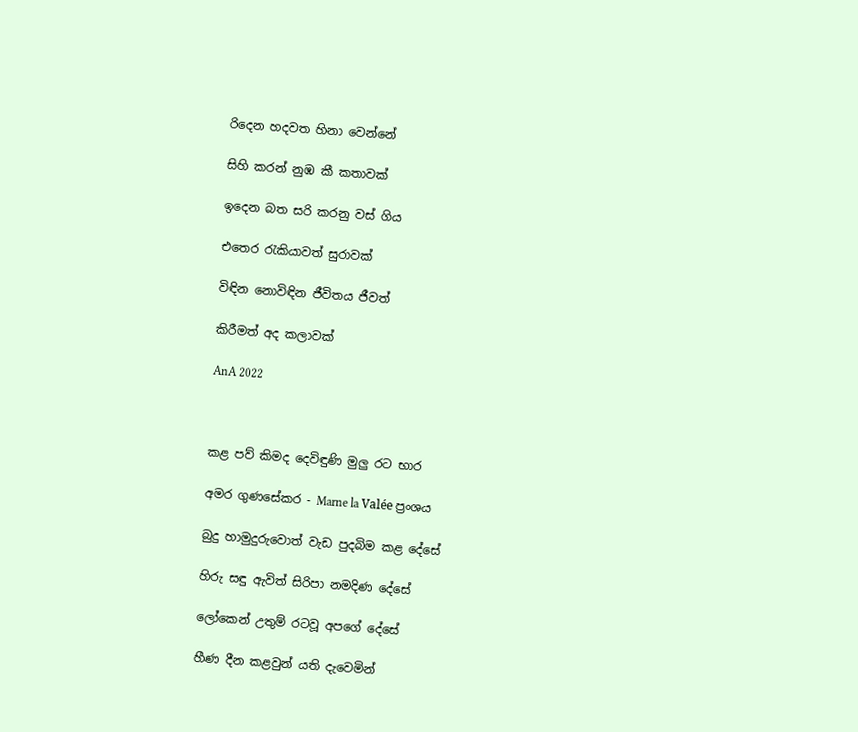රිදෙන හදවත හිනා වෙන්නේ

සිහි කරන් නුඹ කී කතාවක්

ඉදෙන බත සරි කරනු වස් ගිය

එතෙර රැකියාවත් සුරාවක්

විඳින නොවිඳින ජීවිතය ජීවත්

කිරීමත් අද කලාවක්

AnA 2022



කළ පව් කිමද දෙවිඳුණි මුලු රට භාර

අමර ගුණසේකර - Marne la Valée ප්‍රංශය

බුදු හාමුදුරුවොත් වැඩ පුදබිම කළ දේසේ

හිරු සඳු ඇවිත් සිරිපා නමදිණ දේසේ

ලෝකෙන් උතුම් රටවූ අපගේ දේසේ

හීණ දීන කළවුන් යති දැවෙමින්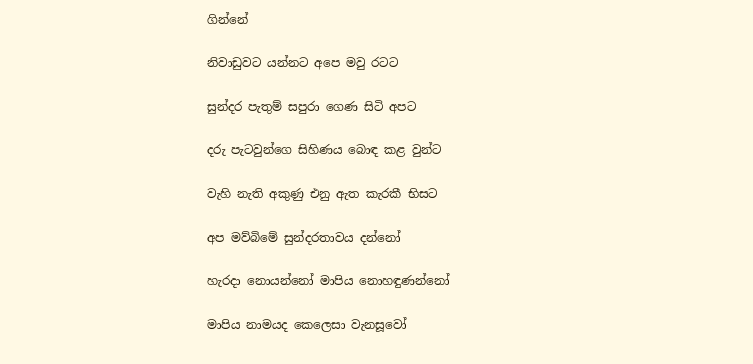ගින්නේ

නිවාඩුවට යන්නට අපෙ මවු රටට

සුන්දර පැතුම් සපුරා ගෙණ සිටි අපට

දරු පැටවුන්ගෙ සිහිණය බොඳ කළ වුන්ට

වැහි නැති අකුණු එනු ඇත කැරකී භිසට

අප මව්බිමේ සුන්දරතාවය දන්නෝ

හැරදා නොයන්නෝ මාපිය නොහඳුණන්නෝ

මාපිය නාමයද කෙලෙසා වැනසූවෝ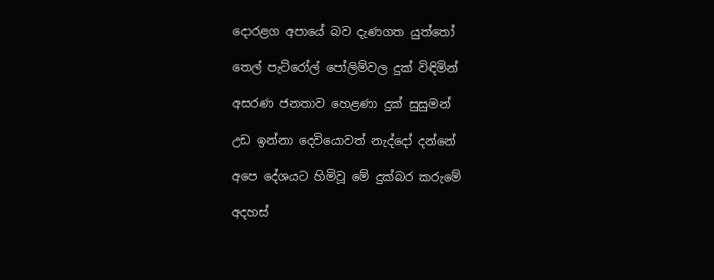දොරළග අපායේ බව දැණගත යුත්තෝ

තෙල් පැට්රෝල් පෝලිම්වල දුක් විඳිමින්

අසරණ ජනතාව හෙළණා දුක් සුසුමන්

උඩ ඉන්නා දෙවියොවත් නැද්දෝ දන්නේ

අපෙ දේශයට හිමිවූ මේ දුක්බර කරුමේ

අදහස්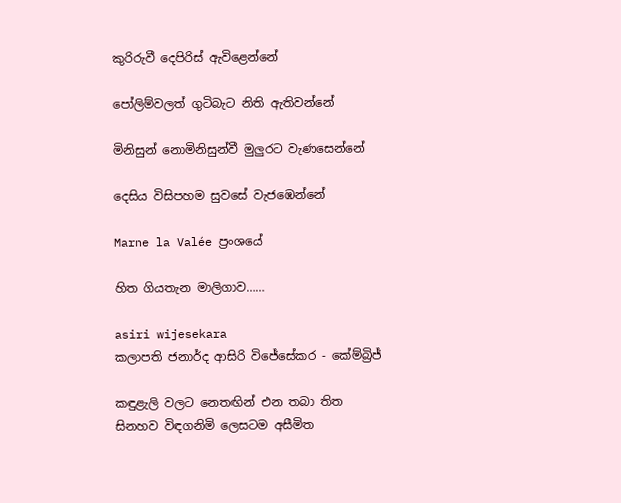කුරිරුවී දෙපිරිස් ඇවිළෙන්නේ

පෝලිම්වලත් ගුටිබැට නිති ඇතිවන්නේ

මිනිසුන් නොමිනිසුන්වී මුලුරට වැණසෙන්නේ

දෙසිය විසිපහම සුවසේ වැජඹෙන්නේ

Marne la Valée ප්‍රංශයේ

හිත ගියතැන මාලිගාව……

asiri wijesekara
කලාපති ජනාර්ද ආසිරි විජේසේකර - කේම්බ්‍රිජ්

කඳුළැලි වලට නෙතඟින් එන තබා තිත
සිනහව විඳගනිමි ලෙසටම අසීමිත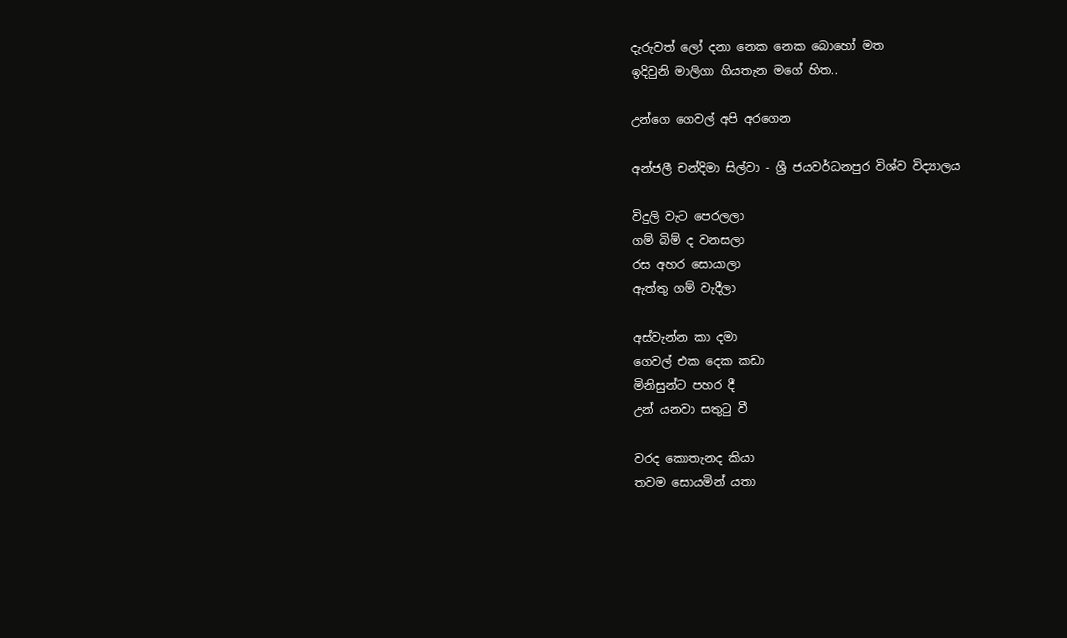දැරුවත් ලෝ දනා නෙක නෙක බොහෝ මත
ඉදිවුනි මාලිගා ගියතැන මගේ හිත..

උන්ගෙ ගෙවල් අපි අරගෙන

අන්ජලී චන්දිමා සිල්වා - ශ්‍රී ජයවර්ධනපුර විශ්ව විද්‍යාලය

විදුලි වැට පෙරලලා
ගම් බිම් ද වනසලා
රස අහර සොයාලා
ඇත්තු ගම් වැදීලා

අස්වැන්න කා දමා
ගෙවල් එක දෙක කඩා
මිනිසුන්ට පහර දී
උන් යනවා සතුටු වී

වරද කොතැනද කියා
තවම සොයමින් යතා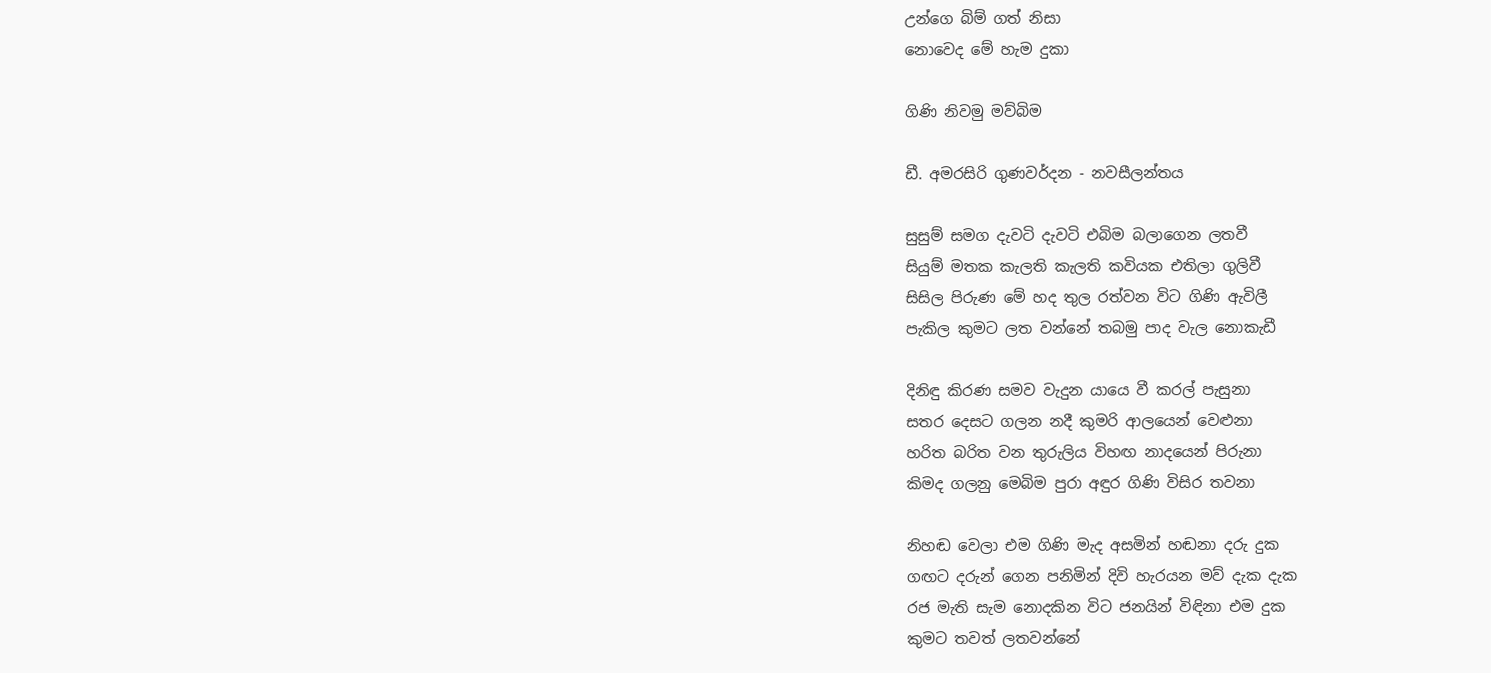උන්ගෙ බිම් ගත් නිසා
නොවෙද මේ හැම දුකා

ගිණි නිවමු මව්බිම

ඩී. අමරසිරි ගුණවර්දන - නවසීලන්තය

සුසුම් සමග දැවටි දැවටි එබිම බලාගෙන ලතවී
සියුම් මතක කැලති කැලති කවියක එතිලා ගුලිවී
සිසිල පිරුණ මේ හද තුල රත්වන විට ගිණි ඇවිලී
පැකිල කුමට ලත වන්නේ තබමු පාද වැල නොකැඩී

දිනිඳු කිරණ සමව වැදුන යායෙ වී කරල් පැසුනා
සතර දෙසට ගලන නදී කුමරි ආලයෙන් වෙළුනා
හරිත බරිත වන තුරුලිය විහඟ නාදයෙන් පිරුනා
කිමද ගලනු මෙබිම පුරා අඳුර ගිණි විසිර තවනා

නිහඬ වෙලා එම ගිණි මැද අසමින් හඬනා දරු දුක
ගඟට දරුන් ගෙන පනිමින් දිවි හැරයන මව් දැක දැක
රජ මැති සැම නොදකින විට ජනයින් විඳිනා එම දුක
කුමට තවත් ලතවන්නේ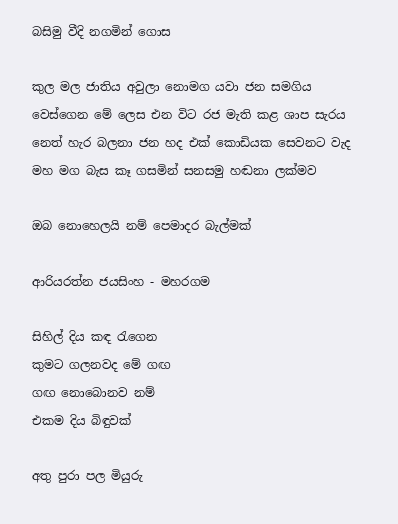බසිමු වීදි නගමින් ගොස

කුල මල ජාතිය අවුලා නොමග යවා ජන සමගිය
වෙස්ගෙන මේ ලෙස එන විට රජ මැති කළ ශාප සැරය
නෙත් හැර බලනා ජන හද එක් කොඩියක සෙවනට වැද
මහ මග බැස කෑ ගසමින් සනසමු හඬනා ලක්මව

ඔබ නොහෙලයි නම් පෙමාදර බැල්මක්

ආරියරත්න ජයසිංහ - මහරගම

සිහිල් දිය කඳ රැගෙන
කුමට ගලනවද මේ ගඟ
ගඟ නොබොනව නම්
එකම දිය බිඳුවක්

අතු පුරා පල මියුරු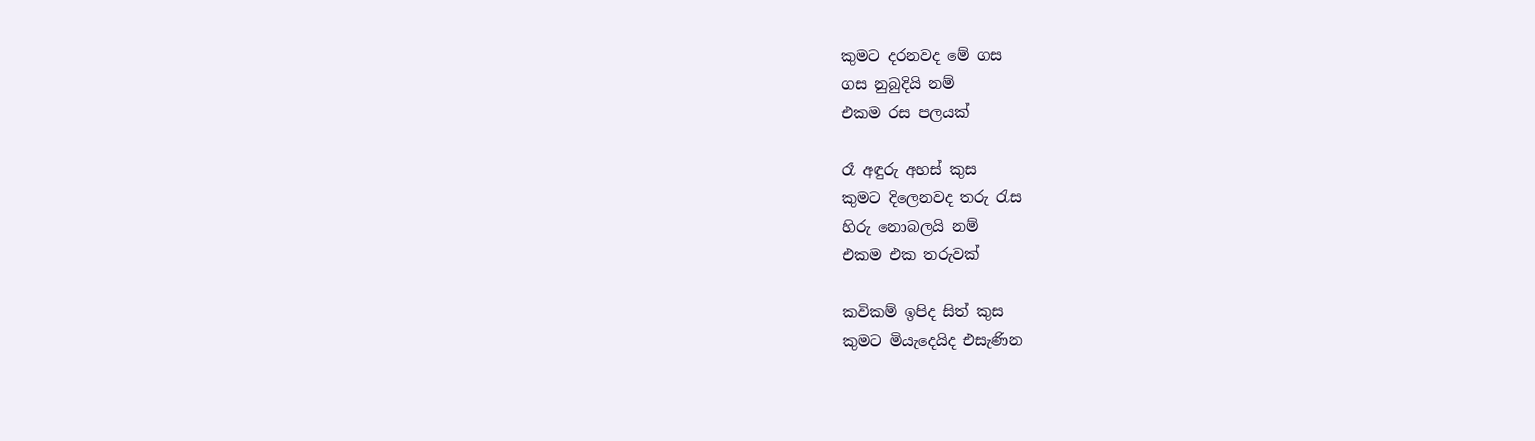කුමට දරනවද මේ ගස
ගස නුබුදියි නම්
එකම රස පලයක්

රෑ අඳුරු අහස් කුස
කුමට දිලෙනවද තරු රැස
හිරු නොබලයි නම්
එකම එක තරුවක්

කවිකම් ඉපිද සිත් කුස
කුමට මියැදෙයිද එසැණින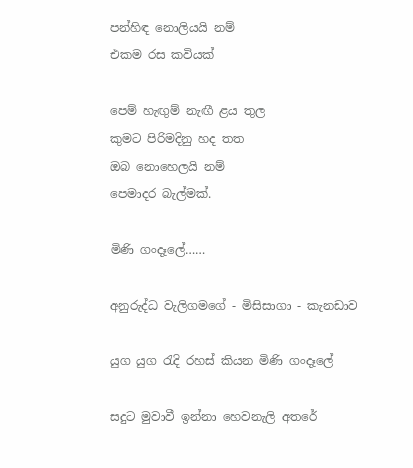පන්හිඳ නොලියයි නම්
එකම රස කවියක්

පෙම් හැඟුම් නැඟී ළය තුල
කුමට පිරිමදිනු හද තත
ඔබ නොහෙලයි නම්
පෙමාදර බැල්මක්.

මිණි ගංදෑලේ……

අනුරුද්ධ වැලිගමගේ - මිසිසාගා - කැනඩාව

යුග යුග රැදි රහස් කියන මිණි ගංදෑලේ

සදුට මුවාවී ඉන්නා හෙවනැලි අතරේ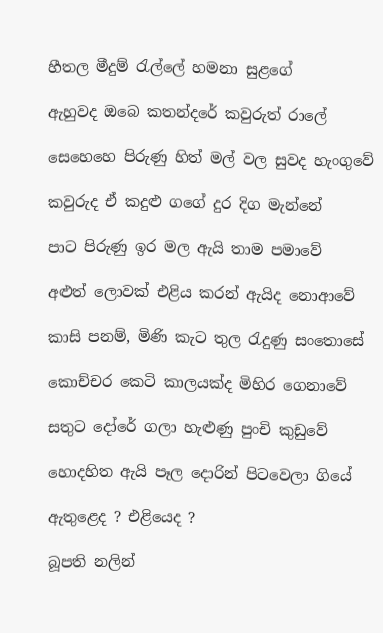හීතල මීදුම් රැල්ලේ හමනා සුළගේ

ඇහුවද ඔබෙ කතන්දරේ කවුරුත් රාලේ

සෙහෙහෙ පිරුණු හිත් මල් වල සුවද හැංගුවේ

කවුරුද ඒ කදුළු ගගේ දුර දිග මැන්නේ

පාට පිරුණු ඉර මල ඇයි තාම පමාවේ

අළුත් ලොවක් එළිය කරන් ඇයිද නොආවේ

කාසි පනම්, මිණි කැට තුල රැදුණු සංතොසේ

කොච්චර කෙටි කාලයක්ද මිහිර ගෙනාවේ

සතුට දෝරේ ගලා හැළුණු පුංචි කුඩුවේ

හොදහිත ඇයි පෑල දොරින් පිටවෙලා ගියේ

ඇතුළෙද ? එළියෙද ?

බූපති නලින්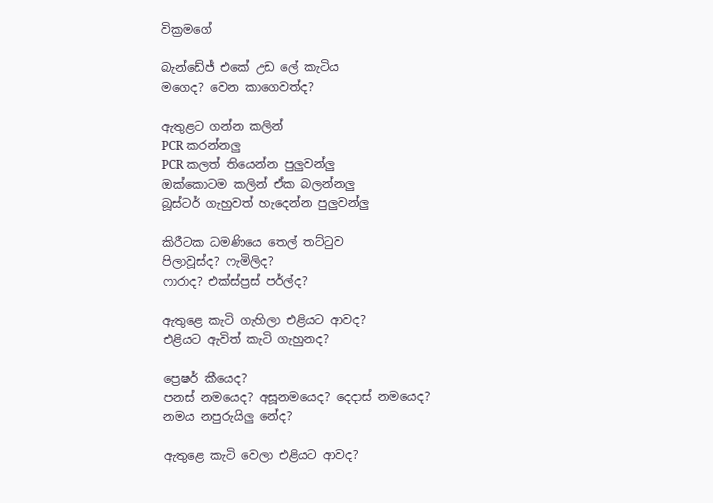වික්‍රමගේ

බැන්ඩේජ් එකේ උඩ ලේ කැටිය
මගෙද? වෙන කාගෙවත්ද?

ඇතුළට ගන්න කලින්
PCR කරන්නලු
PCR කලත් තියෙන්න පුලුවන්ලු
ඔක්කොටම කලින් ඒක බලන්නලු
බූස්ටර් ගැහුවත් හැදෙන්න පුලුවන්ලු

කිරීටක ධමණියෙ තෙල් තට්ටුව
පිලාවූස්ද? ෆැමිලිද?
ෆාරාද? එක්ස්ප්‍රස් පර්ල්ද?

ඇතුළෙ කැටි ගැහිලා එළියට ආවද?
එළියට ඇවිත් කැටි ගැහුනද?

ප්‍රෙෂර් කීයෙද?
පනස් නමයෙද? අසූනමයෙද? දෙදාස් නමයෙද?
නමය නපුරුයිලු නේද?

ඇතුළෙ කැටි වෙලා එළියට ආවද?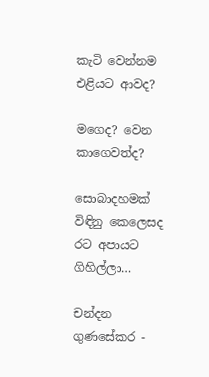කැටි වෙන්නම එළියට ආවද?

මගෙද? වෙන කාගෙවත්ද?

සොබාදහමක් විඳිනු කෙලෙසද රට අපායට ගිහිල්ලා…

චන්දන ගුණසේකර -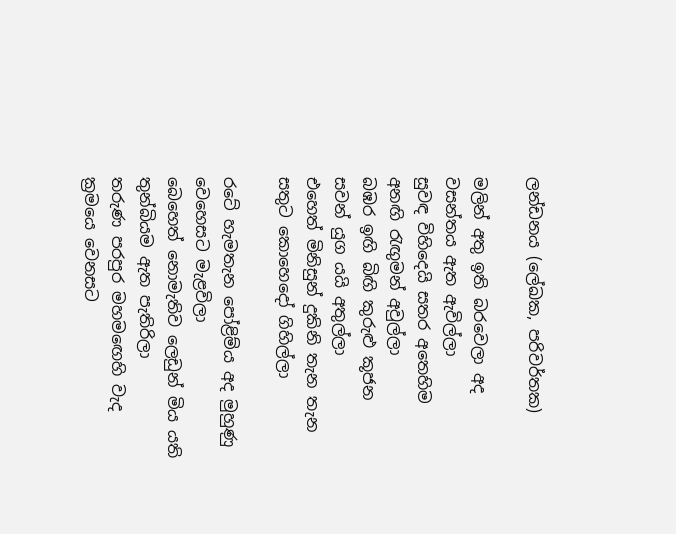ලන්ඩනය (ලේඛක, පරිවර්තක)

මලින් අතු ඉති බරවෙලා අද වසන්තය ඇත ඇවිල්ලා
සුවඳ විහිදෙයි සතර අතෙහිම
අනඟි රැඟුමන් අවුල්ලා
බඹර ඉඟි බිඟි කුරුළු කූජන
සවන් යුග යයි අතුල්ලා
එහෙත් මිනිසුන් දුකිනි තැන තැන
සතුට කොහෙදෝ ගිහිල්ලා

රටේ හැමතැන පෝළිම්ය අද මුහුණු වෙහෙසට මැළවිලා
බෙහෙත් නොමැතිව ලෙඩුන් මිය යති තුන්බියම ඇත පැතිරිලා
තරුණ පරපුර මහමඟෙහි වැද ක්‍රමයෙ වෙනසට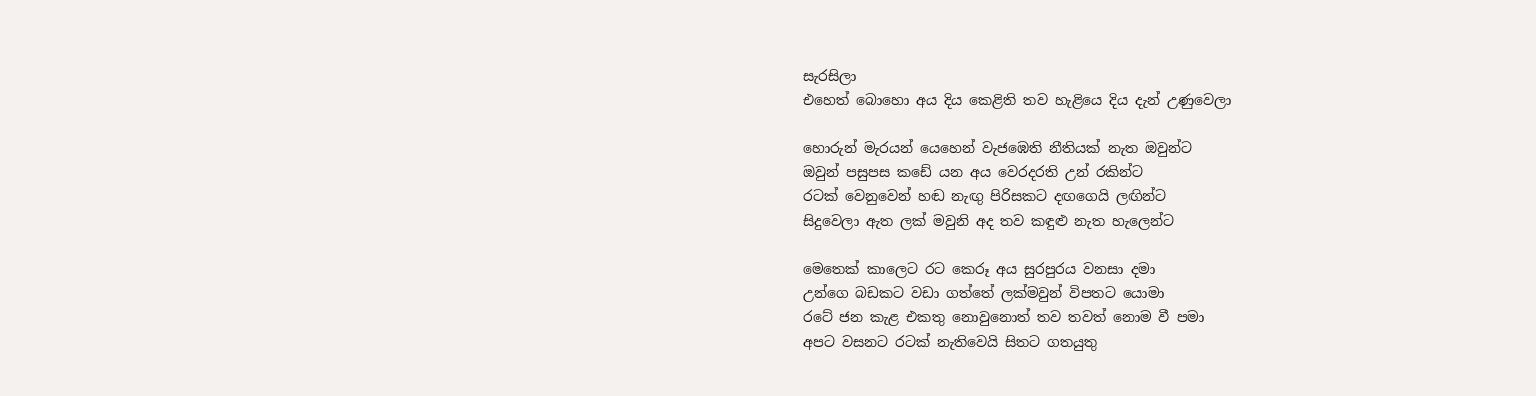සැරසිලා
එහෙත් බොහො අය දිය කෙළිති තව හැළියෙ දිය දැන් උණුවෙලා

හොරුන් මැරයන් යෙහෙන් වැජඹෙති නීතියක් නැත ඔවුන්ට
ඔවුන් පසුපස කඩේ යන අය වෙරදරති උන් රකින්ට
රටක් වෙනුවෙන් හඬ නැඟු පිරිසකට දඟගෙයි ලඟින්ට
සිදුවෙලා ඇත ලක් මවුනි අද තව කඳුළු නැත හැලෙන්ට

මෙතෙක් කාලෙට රට කෙරූ අය සුරපුරය වනසා දමා
උන්ගෙ බඩකට වඩා ගත්තේ ලක්මවුන් විපතට යොමා
රටේ ජන කැළ එකතු නොවුනොත් තව තවත්‍ නොම වී පමා
අපට වසනට රටක් නැතිවෙයි සිතට ගතයුතු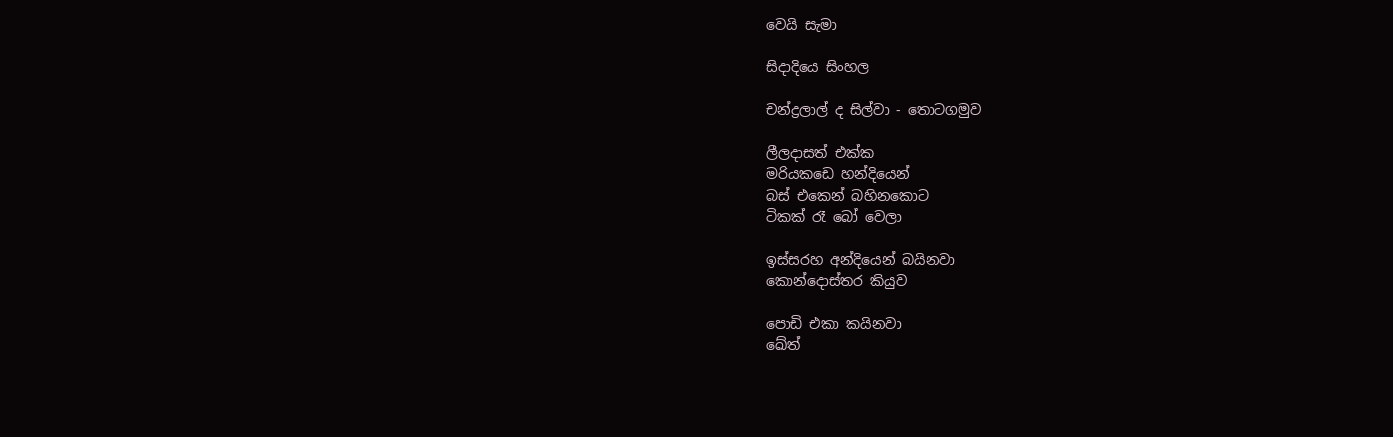වෙයි සැමා

සිදාදියෙ සිංහල

චන්ද්‍රලාල් ද සිල්වා - තොටගමුව

ලීලදාසත් එක්ක
මරියකඩෙ හන්දියෙන්
බස් එකෙන් බහිනකොට
ටිකක් රෑ බෝ වෙලා

ඉස්සරහ අන්දියෙන් බයිනවා
කොන්දොස්තර කියුව

පොඩි එකා කයිනවා
ඛේත්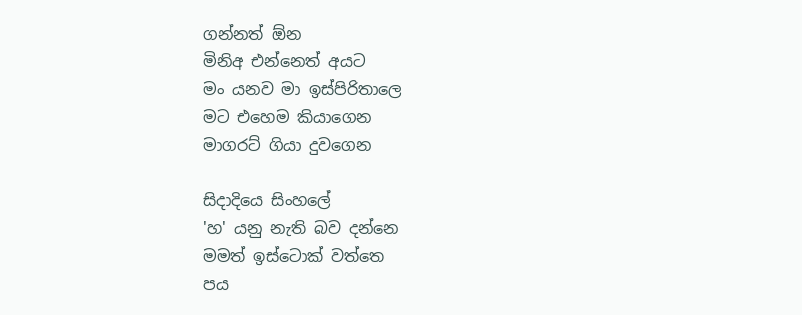ගන්නත් ඕන
මිනිඅ එන්නෙත් අයට
මං යනව මා ඉස්පිරිතාලෙ
මට එහෙම කියාගෙන
මාගරට් ගියා දුවගෙන

සිදාදියෙ සිංහලේ
'හ' යනු නැති බව දන්නෙ
මමත් ඉස්ටොක් වත්තෙ
පය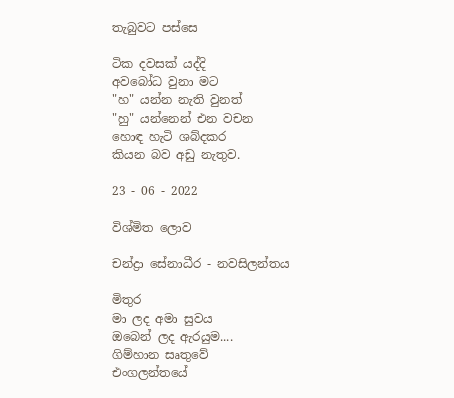තැබුවට පස්සෙ

ටික දවසක් යද්දි
අවබෝධ වුනා මට
"හ" යන්න නැති වුනත්
"හු" යන්නෙන් එන වචන
හොඳ හැටි ශබ්දකර
කියන බව අඩු නැතුව.

23 - 06 - 2022

විශ්මිත ලොව

චන්ද්‍රා සේනාධීර - නවසිලන්තය

මිතුර
මා ලද අමා සුවය
ඔබෙන් ලද ඇරයුම....
ගිම්හාන සෘතුවේ
එංගලන්තයේ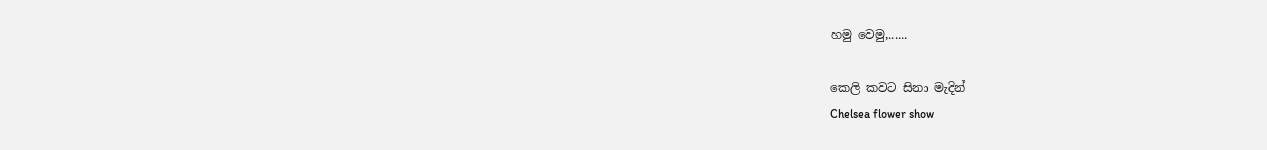හමු වෙමු,......

කෙලි කවට සිනා මැදින්
Chelsea flower show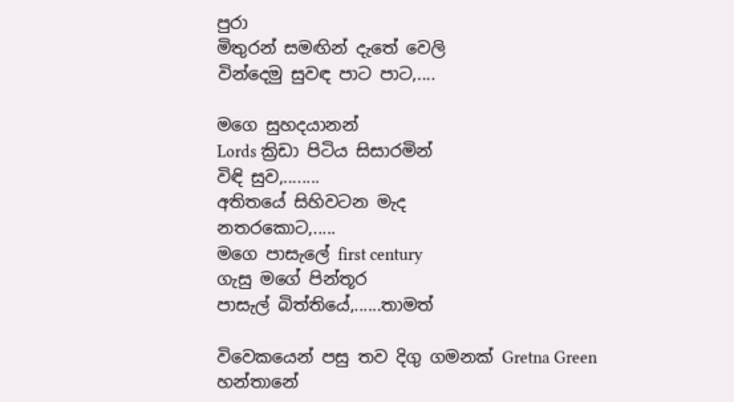පුරා
මිතුරන් සමඟින් දැතේ වෙලි
වින්දෙමු සුවඳ පාට පාට,....

මගෙ සුහදයානන්
Lords ක්‍රිඩා පිටිය සිසාරමින්
විඳි සුව,........
අතිතයේ සිහිවටන මැද
නතරකොට,.....
මගෙ පාසැලේ first century
ගැසු මගේ පින්තූර
පාසැල් බිත්තියේ,......තාමත්

විවෙකයෙන් පසු තව දිගු ගමනක් Gretna Green
හන්තානේ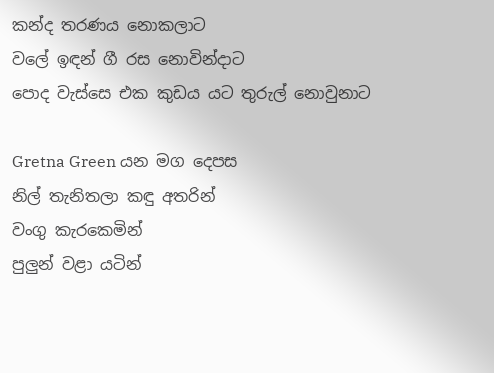කන්ද තරණය නොකලාට
වලේ ඉඳන් ගී රස නොවින්දාට
පොද වැස්සෙ එක කුඩය යට තුරුල් නොවුනාට

Gretna Green යන මග දෙපස
නිල් තැනිතලා කඳු අතරින්
වංගු කැරකෙමින්
පුලුන් වළා යටින්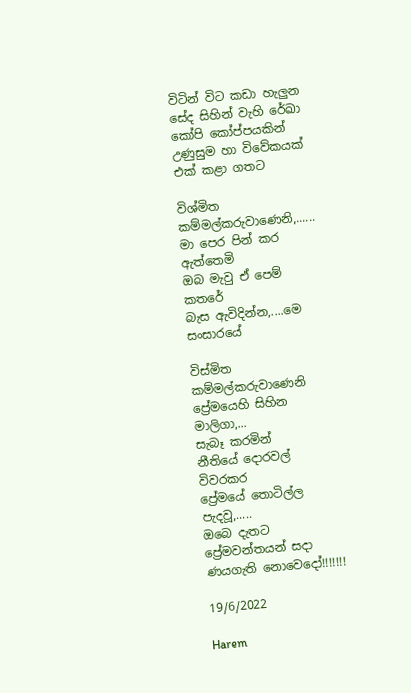විටින් විට කඩා හැලුන
සේද සිහින් වැහි රේඛා
කෝපි කෝප්පයකින්
උණුසුම හා විවේකයක්
එක් කළා ගතට

විශ්මිත කම්මල්කරුවාණෙනි,......
මා පෙර පින් කර ඇත්තෙමි
ඔබ මැවු ඒ පෙම් කතරේ
බැස ඇවිදින්න,....මෙ සංසාරයේ

විස්මිත කම්මල්කරුවාණෙනි
ප්‍රේමයෙහි සිහින මාලිගා,...
සැබෑ කරමින්
නීතියේ දොරවල් විවරකර
ප්‍රේමයේ තොටිල්ල පැදවූ,.....
ඔබෙ දැතට
ප්‍රේමවන්තයන් සදා ණයගැති නොවෙදෝ!!!!!!!

19/6/2022

Harem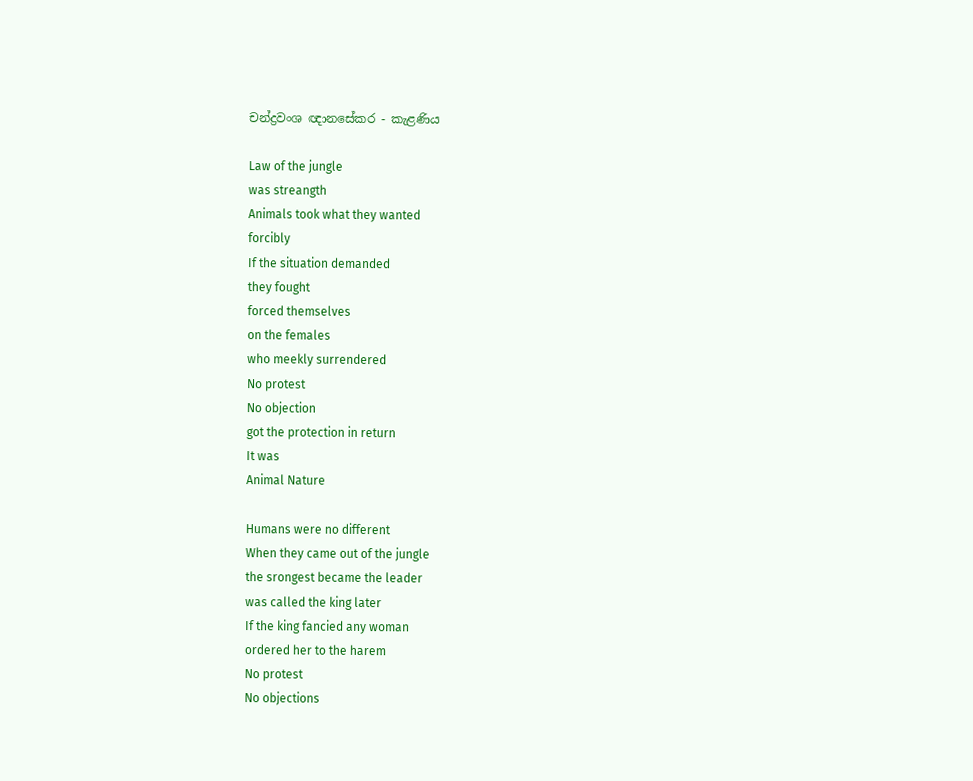චන්ද්‍රවංශ ඥානසේකර - කැළණිය

Law of the jungle
was streangth
Animals took what they wanted
forcibly
If the situation demanded
they fought
forced themselves
on the females
who meekly surrendered
No protest
No objection
got the protection in return
It was
Animal Nature

Humans were no different
When they came out of the jungle
the srongest became the leader
was called the king later
If the king fancied any woman
ordered her to the harem
No protest
No objections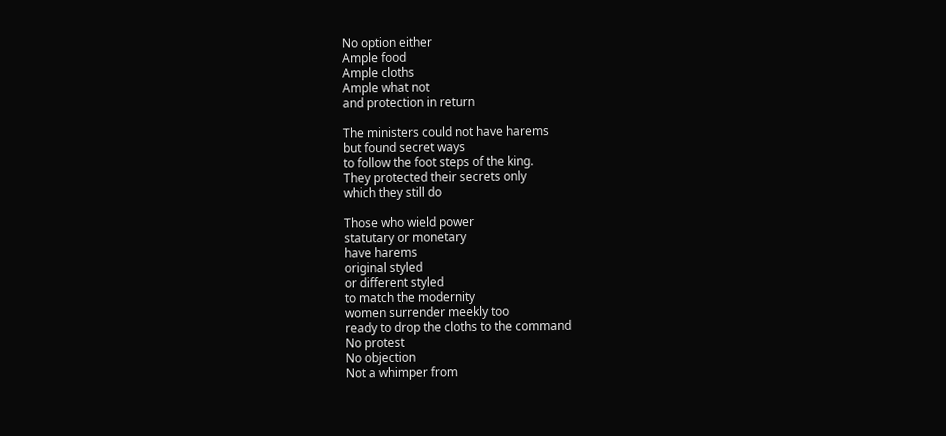No option either
Ample food
Ample cloths
Ample what not
and protection in return

The ministers could not have harems
but found secret ways
to follow the foot steps of the king.
They protected their secrets only
which they still do

Those who wield power
statutary or monetary
have harems
original styled
or different styled
to match the modernity
women surrender meekly too
ready to drop the cloths to the command
No protest
No objection
Not a whimper from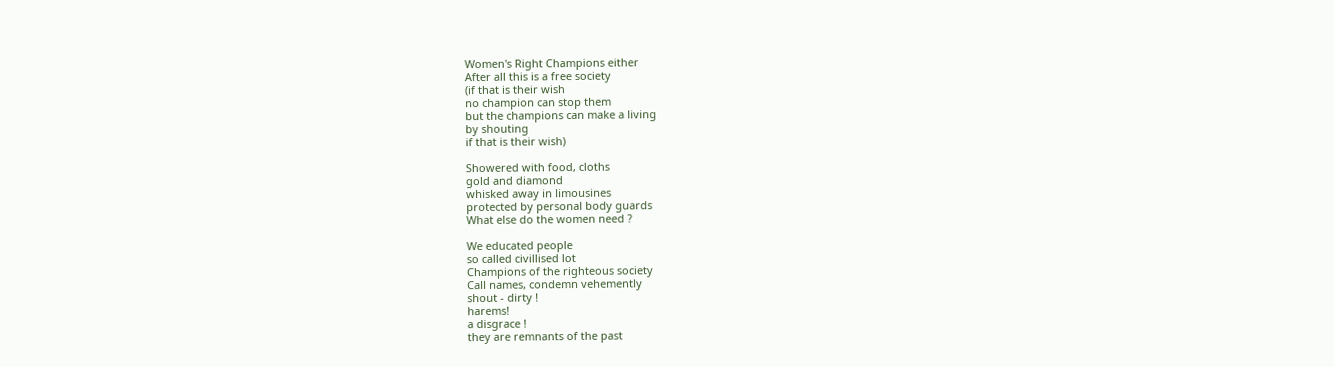Women's Right Champions either
After all this is a free society
(if that is their wish
no champion can stop them
but the champions can make a living
by shouting
if that is their wish)

Showered with food, cloths
gold and diamond
whisked away in limousines
protected by personal body guards
What else do the women need ?

We educated people
so called civillised lot
Champions of the righteous society
Call names, condemn vehemently
shout - dirty !
harems!
a disgrace !
they are remnants of the past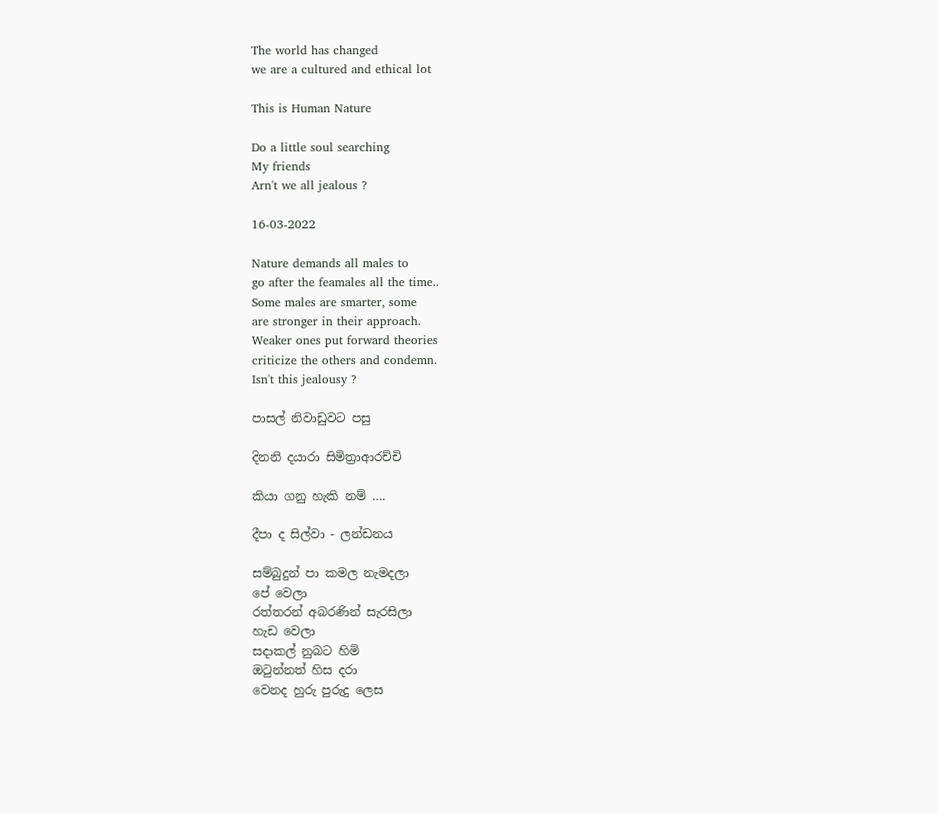The world has changed
we are a cultured and ethical lot

This is Human Nature

Do a little soul searching
My friends
Arn't we all jealous ?

16-03-2022

Nature demands all males to
go after the feamales all the time..
Some males are smarter, some
are stronger in their approach.
Weaker ones put forward theories
criticize the others and condemn.
Isn't this jealousy ?

පාසල් නිවාඩුවට පසු

දිනනි දයාරා සිමිත්‍රාආරච්චි

කියා ගනු හැකි නම් ….

දීපා ද සිල්වා - ලන්ඩනය

සම්බුදුන් පා කමල නැමදලා
පේ වෙලා
රත්තරන් අබරණින් සැරසිලා
හැඩ වෙලා
සදාකල් නුබට හිමි
ඔටුන්නත් හිස දරා
වෙනද හුරු පුරුදු ලෙස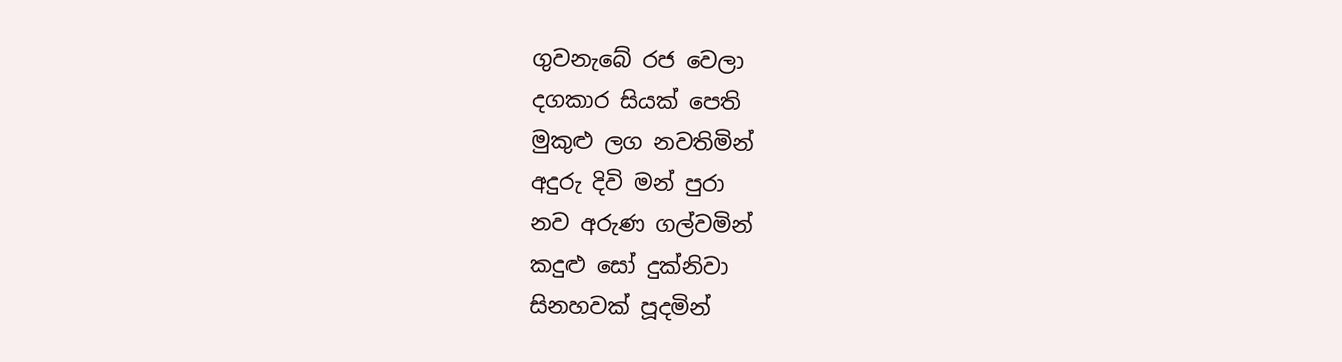ගුවනැබේ රජ වෙලා
දගකාර සියක් පෙති
මුකුළු ලග නවතිමින්
අදුරු දිවි මන් පුරා
නව අරුණ ගල්වමින්
කදුළු සෝ දුක්නිවා
සිනහවක් පූදමින්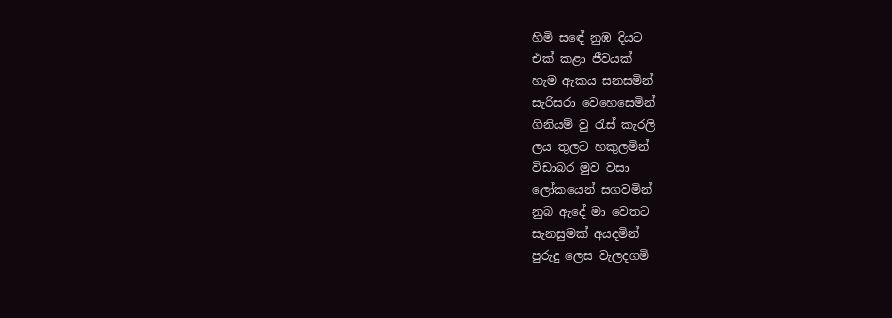හිමි සඳේ නුඹ දියට
එක් කළා ජීවයක්
හැම ඇකය සනසමින්
සැරිසරා වෙහෙසෙමින්
ගිනියම් වු රැස් කැරලි
ලය තුලට හකුලමින්
විඩාබර මුව වසා
ලෝකයෙන් සගවමින්
නුබ ඇදේ මා වෙතට
සැනසුමක් අයදමින්
පුරුදු ලෙස වැලදගමි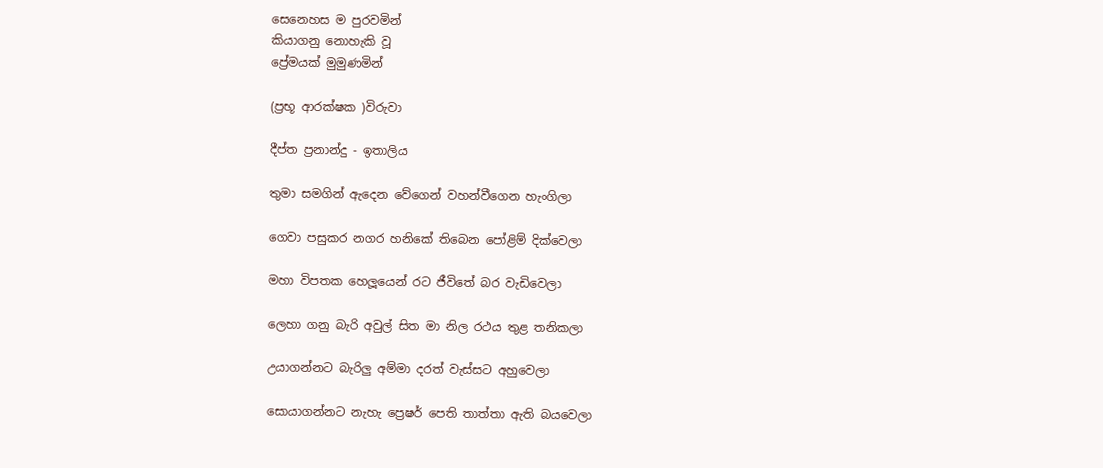සෙනෙහස ම පුරවමින්
කියාගනු නොහැකි වූ
ප්‍රේමයක් මුමුණමින්

(ප්‍රභූ ආරක්ෂක )විරුවා

දීප්ත ප්‍රනාන්දු - ඉතාලිය

තුමා සමගින් ඇදෙන වේගෙන් වහන්වීගෙන හැංගිලා

ගෙවා පසුකර නගර හනිකේ තිබෙන පෝළිම් දික්වෙලා

මහා විපතක හෙලූයෙන් රට ජීවිතේ බර වැඩිවෙලා

ලෙහා ගනු බැරි අවුල් සිත මා නිල රථය තුළ තනිකලා

උයාගන්නට බැරිලු අම්මා දරත් වැස්සට අහුවෙලා

සොයාගන්නට නැහැ ප්‍රෙෂර් පෙති තාත්තා ඇති බයවෙලා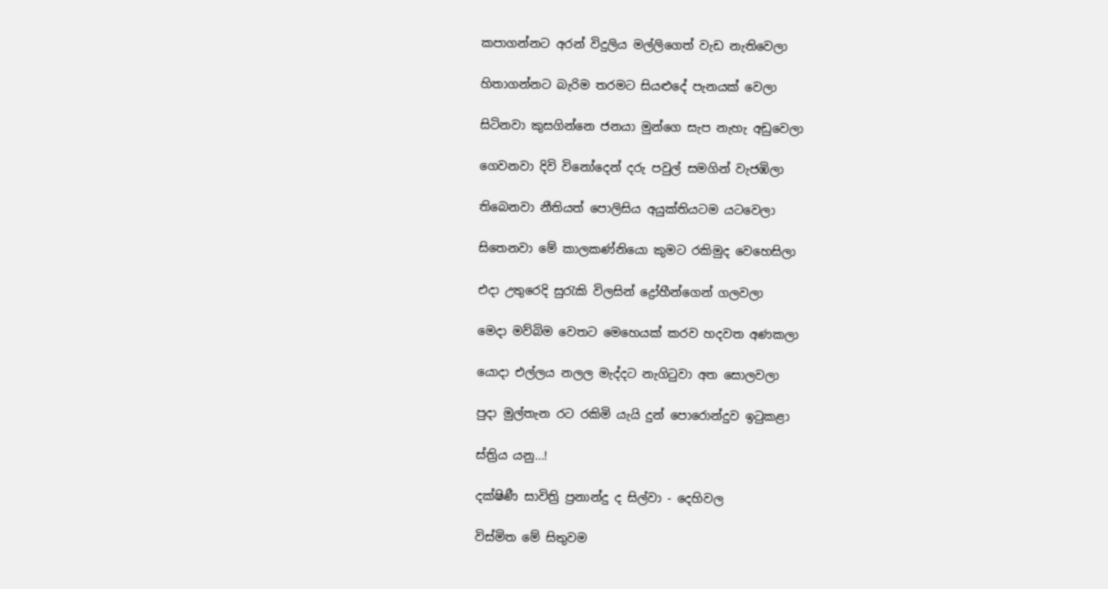කපාගන්නට අරන් විදුලිය මල්ලිගෙත් වැඩ නැතිවෙලා

හිතාගන්නට බැරිම තරමට සියළුදේ පැනයක් වෙලා

සිටිනවා කුසගින්නෙ ජනයා මුන්ගෙ සැප නැහැ අඩුවෙලා

ගෙවනවා දිවි විනෝදෙන් දරු පවුල් සමගින් වැජඹිලා

තිබෙනවා නීතියත් පොලිසිය අයුක්තියටම යටවෙලා

සිතෙනවා මේ කාලකණ්නියො කුමට රකිමුද වෙහෙසිලා

එදා උතුරෙදි සුරැකි විලසින් ද්‍රෝහීන්ගෙන් ගලවලා

මෙදා මව්බිම වෙතට මෙහෙයක් කරව හදවත අණකලා

යොදා එල්ලය නලල මැද්දට නැගිටුවා අත සොලවලා

පුදා මුල්තැන රට රකිමි යැයි දුන් පොරොන්දුව ඉටුකළා

ස්ත්‍රිය යනු…!

දක්ෂිණී සාවිත්‍රි ප්‍රනාන්දු ද සිල්වා - දෙහිවල

විස්මිත මේ සිතුවම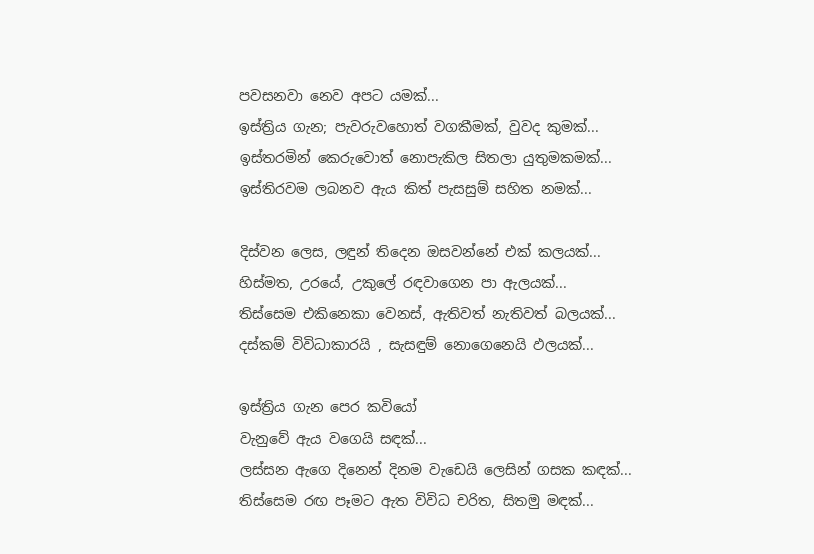පවසනවා නෙව අපට යමක්...
ඉස්ත්‍රිය ගැන; පැවරුවහොත් වගකීමක්, වුවද කුමක්...
ඉස්තරමින් කෙරුවොත් නොපැකිල සිතලා යුතුමකමක්...
ඉස්තිරවම ලබනව ඇය කිත් පැසසුම් සහිත නමක්...

දිස්වන ලෙස, ලඳුන් තිදෙන ඔසවන්නේ එක් කලයක්...
හිස්මත, උරයේ, උකුලේ රඳවාගෙන පා ඇලයක්...
තිස්සෙම එකිනෙකා වෙනස්, ඇතිවත් නැතිවත් බලයක්...
දස්කම් විවිධාකාරයි , සැසඳුම් නොගෙනෙයි ඵලයක්...

ඉස්ත්‍රිය ගැන පෙර කවියෝ
වැනුවේ ඇය වගෙයි සඳක්...
ලස්සන ඇගෙ දිනෙන් දිනම වැඩෙයි ලෙසින් ගසක කඳක්...
තිස්සෙම රඟ පෑමට ඇත විවිධ චරිත, සිතමු මඳක්...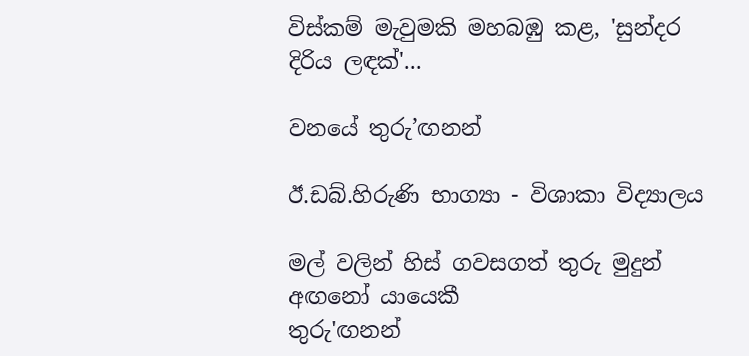විස්කම් මැවුමකි මහබඹු කළ, 'සුන්දර දිරිය ලඳක්'...

වනයේ තුරු’ඟනන්

ඊ.ඩබ්.හිරුණි භාග්‍යා - විශාකා විද්‍යාලය

මල් වලින් හිස් ගවසගත් තුරු මුදුන් අඟනෝ යායෙකී
තුරු'ඟනන්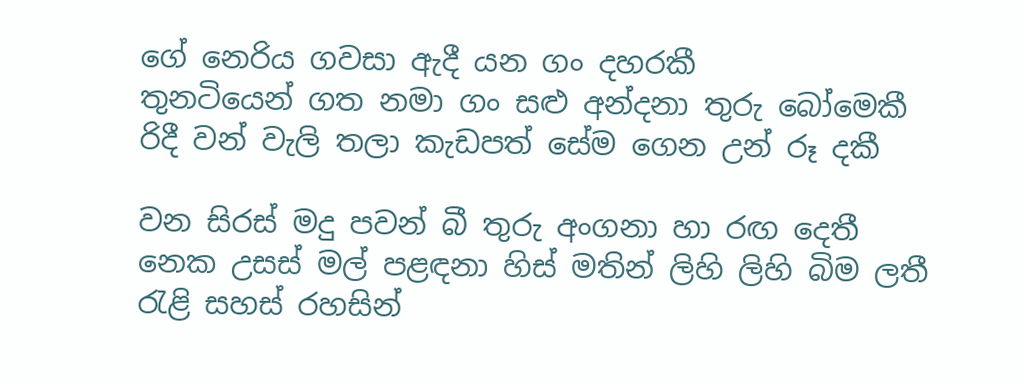ගේ නෙරිය ගවසා ඇදී යන ගං දහරකී
තුනටියෙන් ගත නමා ගං සළු අන්දනා තුරු බෝමෙකී
රිදී වන් වැලි තලා කැඩපත් සේම ගෙන උන් රූ දකී

වන සිරස් මදු පවන් බී තුරු අංගනා හා රඟ දෙතී
නෙක උසස් මල් පළඳනා හිස් මතින් ලිහි ලිහි බිම ලතී
රැළි සහස් රහසින්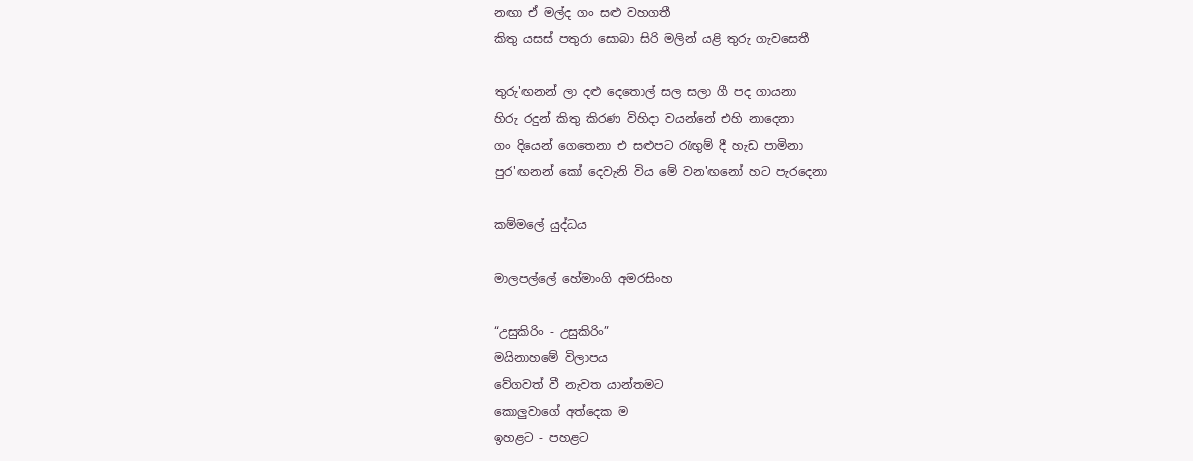නඟා ඒ මල්ද ගං සළු වහගතී
කිතු යසස් පතුරා සොබා සිරි මලින් යළි තුරු ගැවසෙතී

තුරු'ඟනන් ලා දළු දෙතොල් සල සලා ගී පද ගායනා
හිරු රදුන් කිතු කිරණ විහිදා වයන්නේ එහි නාදෙනා
ගං දියෙන් ගෙතෙනා එ සළුපට රැඟුම් දී හැඩ පාමිනා
පුර'ඟනන් කෝ දෙවැනි විය මේ වන'ඟනෝ හට පැරදෙනා

කම්මලේ යුද්ධය

මාලපල්ලේ හේමාංගි අමරසිංහ

“උසුකිරිං - උසුකිරිං”
මයිනාහමේ විලාපය
වේගවත් වී නැවත යාන්තමට
කොලුවාගේ අත්දෙක ම
ඉහළට - පහළට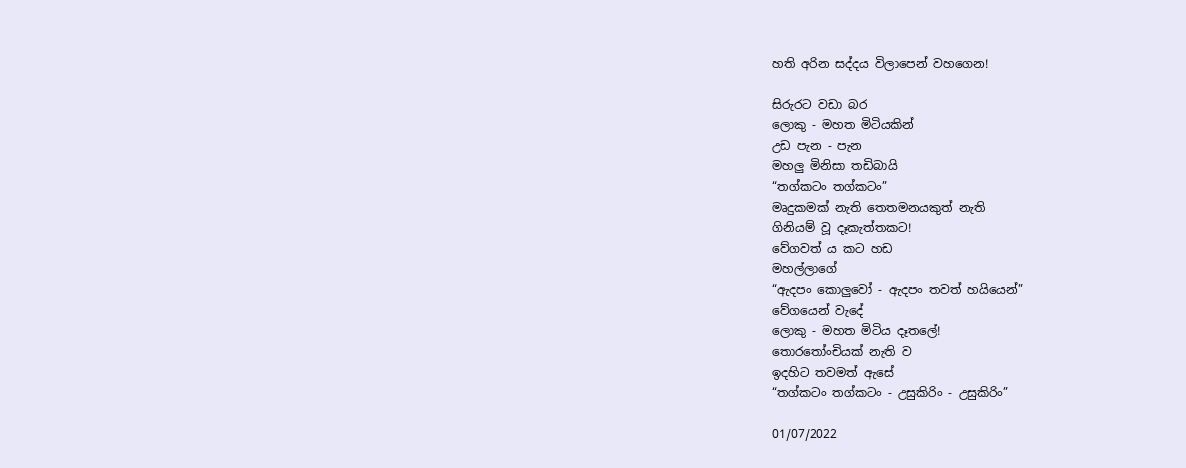හති අරින සද්දය විලාපෙන් වහගෙන!

සිරුරට වඩා බර
ලොකු - මහත මිටියකින්
උඩ පැන - පැන
මහලු මිනිසා තඩිබායි
“තග්කටං තග්කටං”
මෘදුකමක් නැති තෙතමනයකුත් නැති
ගිනියම් වූ දෑකැත්තකට!
වේගවත් ය කට හඩ
මහල්ලාගේ
“ඇදපං කොලුවෝ - ඇදපං තවත් හයියෙන්”
වේගයෙන් වැදේ
ලොකු - මහත මිටිය දෑතලේ!
තොරතෝංචියක් නැති ව
ඉදහිට තවමත් ඇසේ
“තග්කටං තග්කටං - උසුකිරිං - උසුකිරිං”

01/07/2022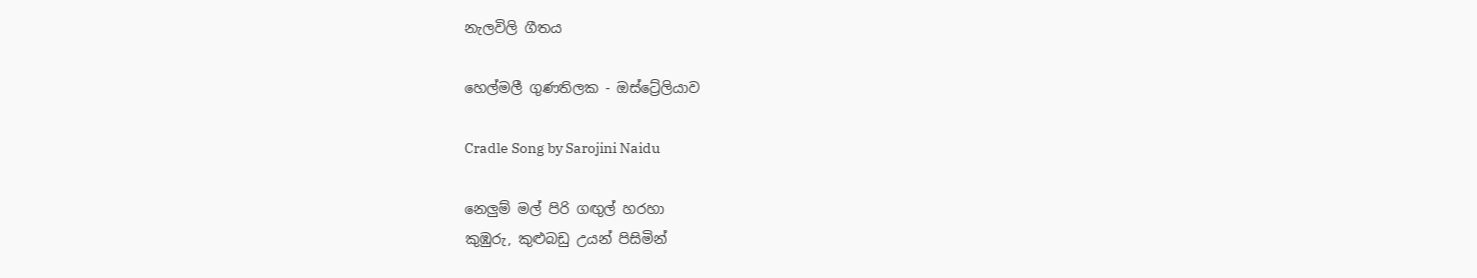නැලවිලි ගීතය

හෙල්මලී ගුණතිලක - ඔස්ට්‍රේලියාව

Cradle Song by Sarojini Naidu

නෙලුම් මල් පිරි ගඟුල් හරහා
කුඹුරු, කුළුබඩු උයන් පිසිමින්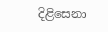දිළිසෙනා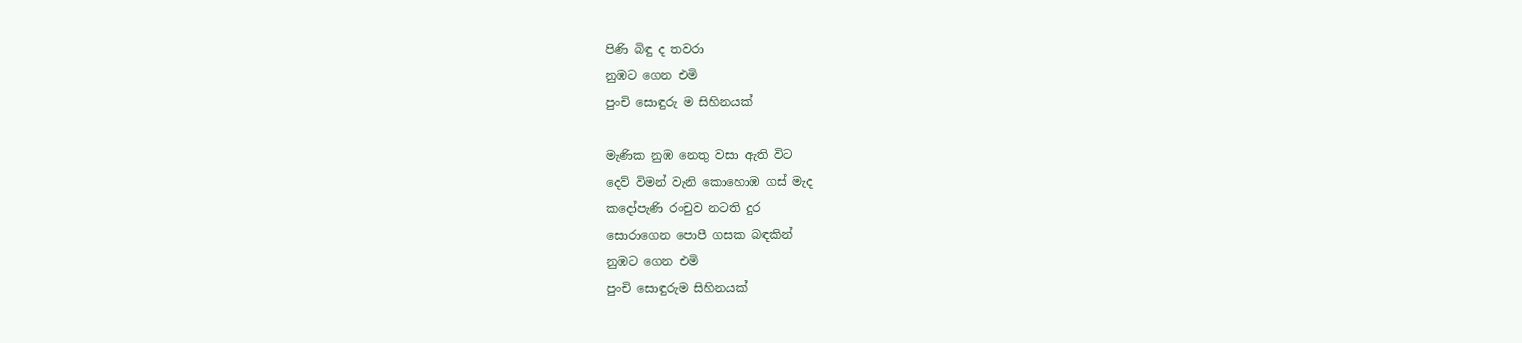පිණි බිඳු ද තවරා
නුඹට ගෙන එමි
පුංචි සොඳුරු ම සිහිනයක්

මැණික නුඹ නෙතු වසා ඇති විට
දෙව් විමන් වැනි කොහොඹ ගස් මැද
කදෝපැණි රංචුව නටති දුර
සොරාගෙන පොපී ගසක බඳකින්
නුඹට ගෙන එමි
පුංචි සොඳුරුම සිහිනයක්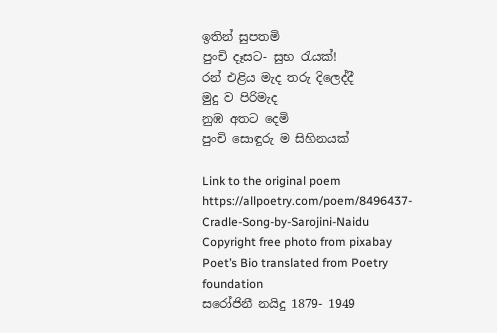ඉතින් සුපතමි
පුංචි දෑසට- සුභ රැයක්!
රන් එළිය මැද තරු දිලෙද්දී
මුදු ව පිරිමැද
නුඹ අතට දෙමි
පුංචි සොඳුරු ම සිහිනයක්

Link to the original poem https://allpoetry.com/poem/8496437-Cradle-Song-by-Sarojini-Naidu
Copyright free photo from pixabay
Poet’s Bio translated from Poetry foundation
සරෝජිනී නයිදු 1879- 1949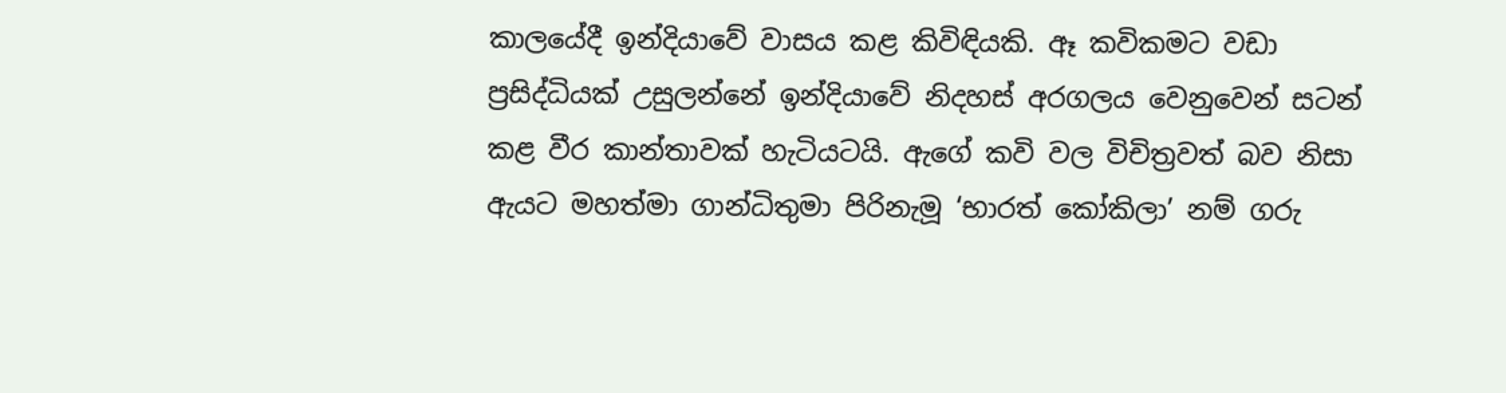කාලයේදී ඉන්දියාවේ වාසය කළ කිවිඳියකි. ඈ කවිකමට වඩා ප්‍රසිද්ධියක් උසුලන්නේ ඉන්දියාවේ නිදහස් අරගලය වෙනුවෙන් සටන් කළ වීර කාන්තාවක් හැටියටයි. ඇගේ කවි වල විචිත්‍රවත් බව නිසා ඇයට මහත්මා ගාන්ධිතුමා පිරිනැමූ ‘භාරත් කෝකිලා’ නම් ගරු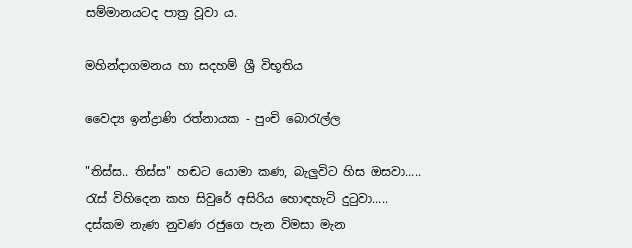සම්මානයටද පාත්‍ර වූවා ය.

මහින්දාගමනය හා සදහම් ශ්‍රී විභූතිය

වෛද්‍ය ඉන්ද්‍රාණි රත්නායක - පුංචි බොරැල්ල

"තිස්ස.. තිස්ස" හඬට යොමා කණ, බැලුවිට හිස ඔසවා.....
රැස් විහිදෙන කහ සිවුරේ අසිරිය හොඳහැටි දුටුවා.....
දස්කම නැණ නුවණ රජුගෙ පැන විමසා මැන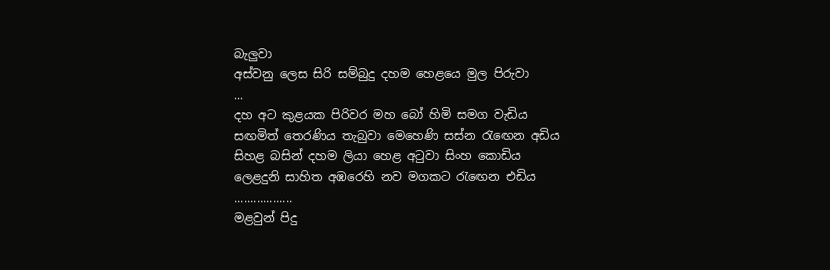බැලුවා
අස්වනු ලෙස සිරි සම්බුදු දහම හෙළයෙ මුල පිරුවා
...
දහ අට කුළයක පිරිවර මහ බෝ හිමි සමග වැඩිය
සඟමිත් තෙරණිය තැබුවා මෙහෙණි සස්න රැඟෙන අඩිය
සිහළ බසින් දහම ලියා හෙළ අටුවා සිංහ කොඩිය
ලෙළදුනි සාහිත අඹරෙහි නව මගකට රැඟෙන එඩිය
..................
මළවුන් පිදු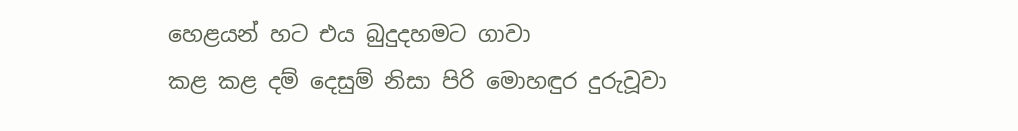හෙළයන් හට එය බුදුදහමට ගාවා
කළ කළ දම් දෙසුම් නිසා පිරි මොහඳුර දුරුවූවා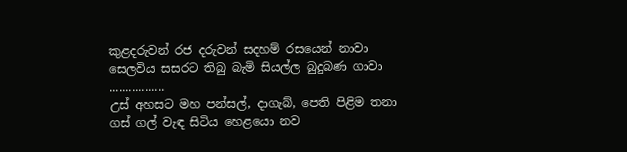කුළදරුවන් රජ දරුවන් සදහම් රසයෙන් නාවා
සෙලවිය සසරට තිබු බැමි සියල්ල බුදුබණ ගාවා
.................
උස් අහසට මහ පන්සල්, දාගැබ්, පෙති පිළිම තනා
ගස් ගල් වැඳ සිටිය හෙළයො නව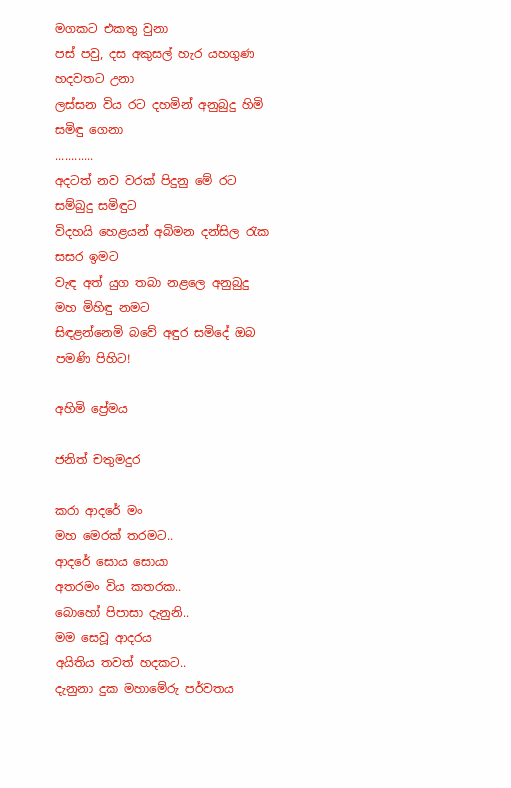මගකට එකතු වුනා
පස් පවු, දස අකුසල් හැර යහගුණ හදවතට උනා
ලස්සන විය රට දහමින් අනුබුදු හිමි සමිඳු ගෙනා
............
අදටත් නව වරක් පිදුනු මේ රට සම්බුදු සමිඳුට
විදහයි හෙළයන් අබිමන දන්සිල රැක සසර ඉමට
වැඳ අත් යුග තබා නළලෙ අනුබුදු මහ මිහිඳු නමට
සිඳළන්නෙමි බවේ අඳුර සමිදේ ඔබ පමණි පිහිට!

අහිමි ප්‍රේමය

ජනිත් චතුමදුර

කරා ආදරේ මං
මහ මෙරක් තරමට..
ආදරේ සොය සොයා
අතරමං විය කතරක..
බොහෝ පිපාසා දැනුනි..
මම සෙවූ ආදරය
අයිතිය තවත් හදකට..
දැනුනා දුක මහාමේරු පර්වතය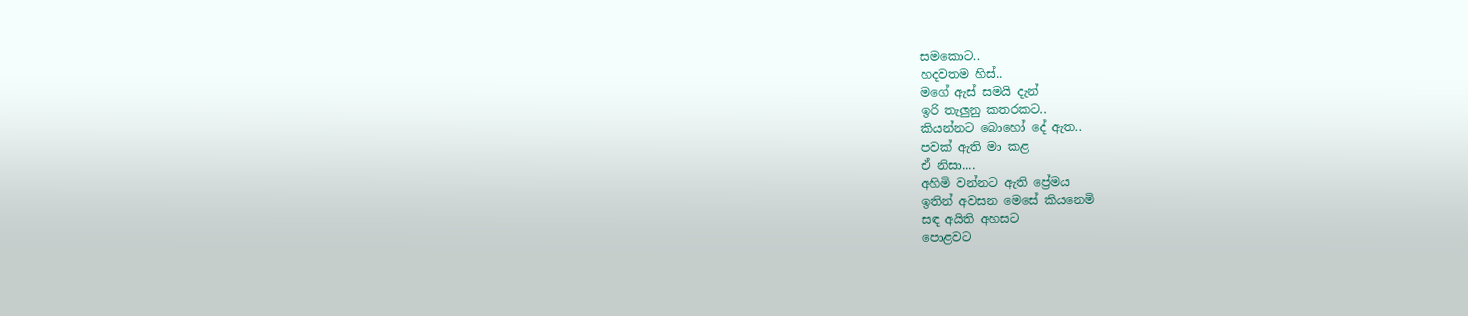සමකොට..
හදවතම හිස්..
මගේ ඇස් සමයි දැන්
ඉරි තැලුනු කතරකට..
කියන්නට බොහෝ දේ ඇත..
පවක් ඇති මා කළ
ඒ නිසා....
අහිමි වන්නට ඇති ප්‍රේමය
ඉතින් අවසන මෙසේ කියනෙමි
සඳ අයිති අහසට
පොළවට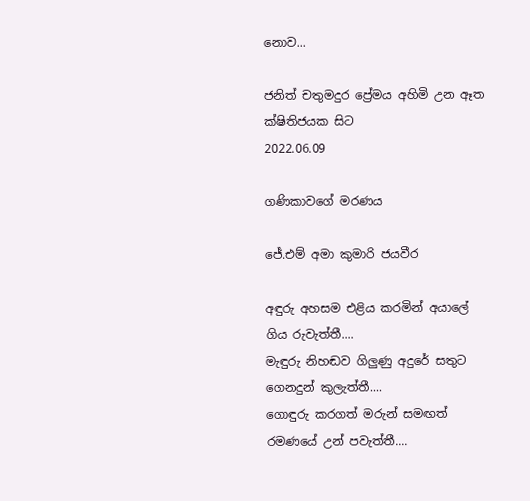නොව...

ජනිත් චතුමදුර ප්‍රේමය අහිමි උන ඈත ක්ෂිතිජයක සිට
2022.06.09

ගණිකාවගේ මරණය

ජේ.එම් අමා කුමාරි ජයවීර

අඳුරු අහසම එළිය කරමින් අයාලේ ගිය රුවැත්තී....
මැඳුරු නිහඬව ගිලුණු අදුරේ සතුට ගෙනදුන් කුලැත්තී....
ගොඳුරු කරගත් මරුන් සමඟත් රමණයේ උන් පවැත්‍තී....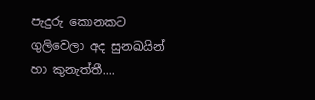පැදුරු කොනකට ගුලිවෙලා අද සුනඛයින් හා කුනැත්තී....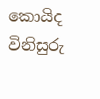කොයිද විනිසුරු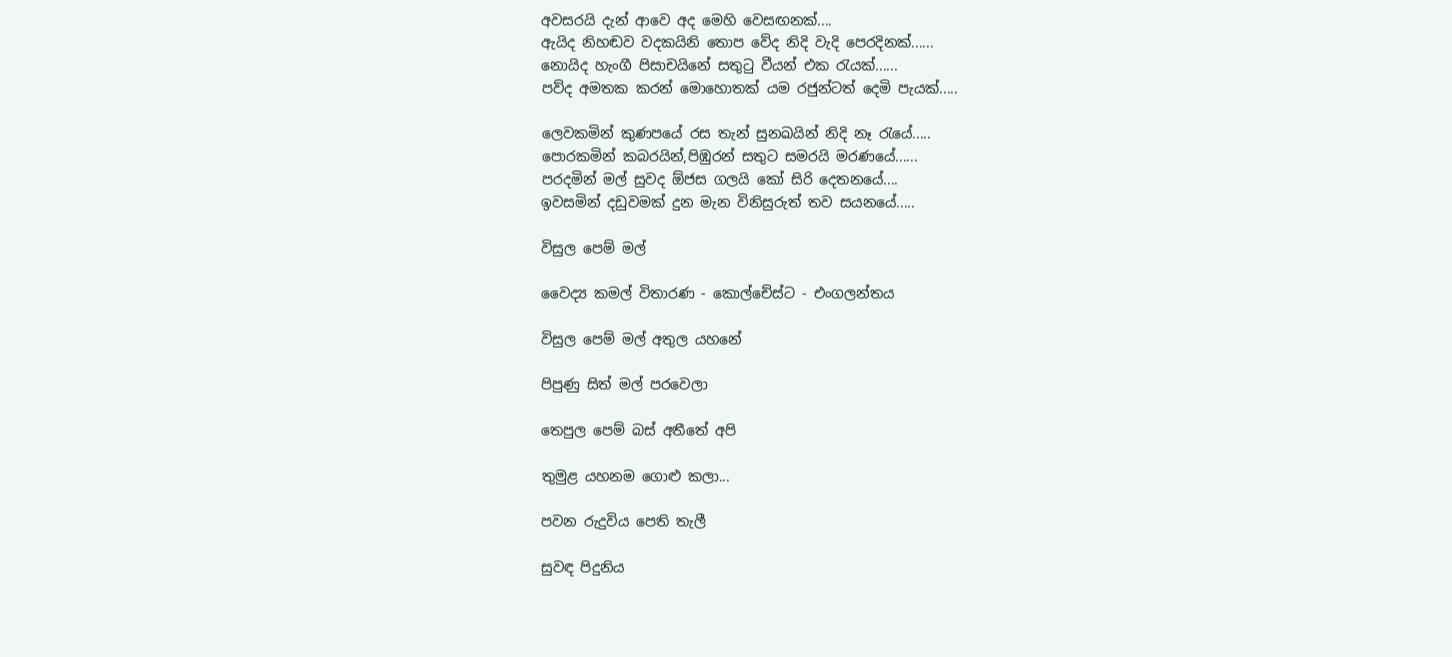අවසරයි දැන් ආවෙ අද මෙහි වෙසඟනක්....
ඇයිද නිහඬව වදකයිනි තොප වේද නිදි වැදි පෙරදිනක්......
නොයිද හැංගී පිසාචයිනේ සතුටු වීයන් එක රැයක්......
පව්ද අමතක කරන් මොහොතක් යම රජුන්ටත් දෙමි පැයක්.....

ලෙවකමින් කුණපයේ රස තැන් සුනඛයින් නිදි නෑ රැයේ.....
පොරකමින් කබරයින්,පිඹුරන් සතුට සමරයි මරණයේ......
පරදමින් මල් සුවද ඕජස ගලයි කෝ සිරි දෙතනයේ....
ඉවසමින් දඩුවමක් දුන මැන විනිසුරුත් තව සයනයේ.....

විසුල පෙම් මල්

වෛද්‍ය කමල් විතාරණ - කොල්චේස්ට - එංගලන්තය

විසුල පෙම් මල් අතුල යහනේ

පිපුණු සිත් මල් පරවෙලා

තෙපුල පෙම් බස් අතීතේ අපි

තුමුළ යහනම ගොළු කලා...

පවන රුදුවිය පෙති තැලී

සුවඳ පිදුනිය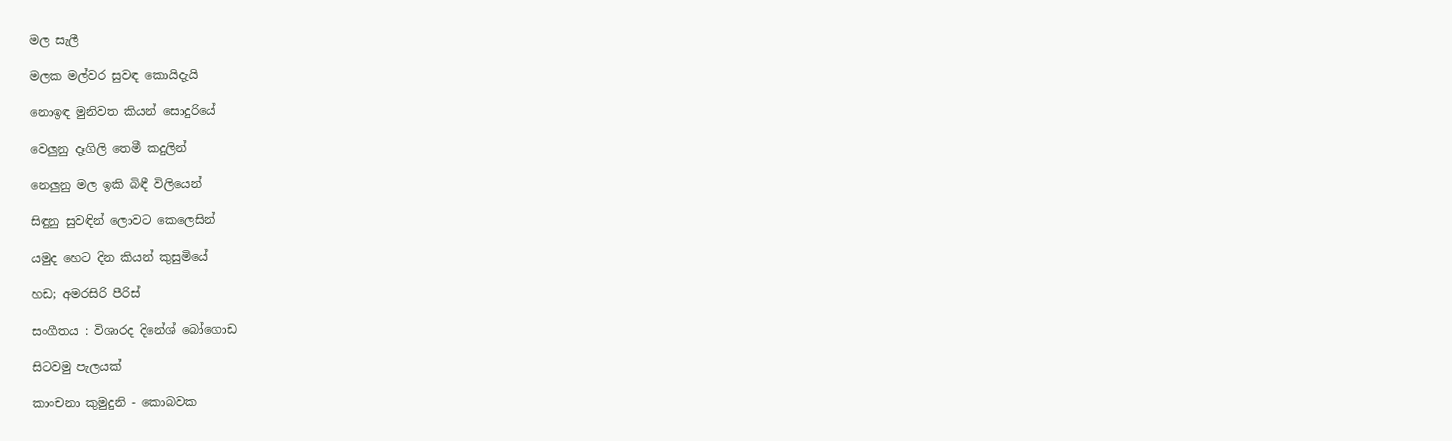මල සැලී

මලක මල්වර සුවඳ කොයිදැයි

නොඉඳ මුනිවත කියන් සොදුරියේ

වෙලුනු දෑගිලි තෙමී කදුලින්

නෙලුනු මල ඉකි බිඳී විලියෙන්

සිඳුනු සුවඳින් ලොවට කෙලෙසින්

යමුද හෙට දින කියන් කුසුමියේ

හඩ; අමරසිරි පීරිස්

සංගීතය : විශාරද දිනේශ් බෝගොඩ

සිටවමු පැලයක්

කාංචනා කුමුදුනි - කොබවක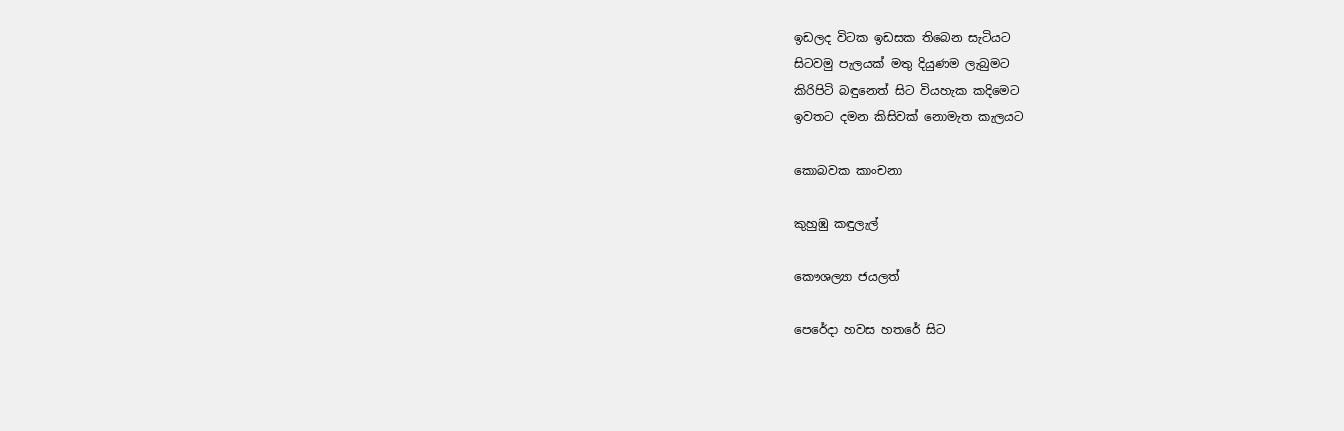ඉඩලද විටක ඉඩසක තිබෙන සැටියට
සිටවමු පැලයක් මතු දියුණම ලැබුමට
කිරිපිටි බඳුනෙත් සිට වියහැක කදිමෙට
ඉවතට දමන කිසිවක් නොමැත කැලයට

කොබවක කාංචනා

කුහුඹු කඳුලැල්

කෞශල්‍යා ජයලත්

පෙරේදා හවස හතරේ සිට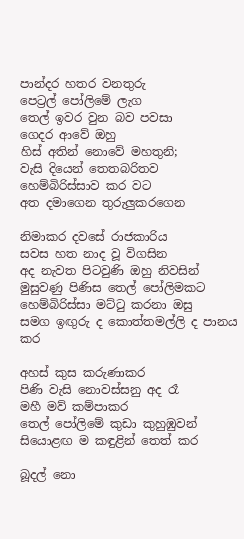පාන්දර හතර වනතුරු
පෙට්‍රල් පෝලිමේ ලැග
තෙල් ඉවර වුන බව පවසා
ගෙදර ආවේ ඔහු
හිස් අතින් නොවේ මහතුනි;
වැසි දියෙන් තෙතබරිතව
හෙම්බිරිස්සාව කර වට
අත දමාගෙන තුරුලුකරගෙන

නිමාකර දවසේ රාජකාරිය
සවස හත නාද වූ විගසින
අද නැවත පිටවුණි ඔහු නිවසින්
මුසුවණු පිණිස තෙල් පෝලිමකට
හෙම්බිරිස්සා මට්ටු කරනා ඔසු
සමග ඉඟුරු ද කොත්තමල්ලි ද පානය කර

අහස් කුස කරුණාකර
පිණි වැසි නොවස්සනු අද රෑ
මහී මව් කම්පාකර
තෙල් පෝලිමේ කුඩා කුහුඹුවන්
සියොළඟ ම කඳුළින් තෙත් කර

බූදල් නො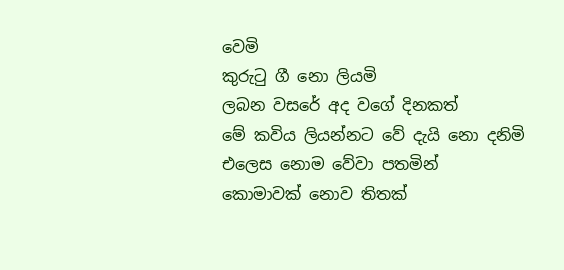වෙමි
කුරුටු ගී නො ලියමි
ලබන වසරේ අද වගේ දිනකත්
මේ කවිය ලියන්නට වේ දැයි නො දනිමි
එලෙස නොම වේවා පතමින්
කොමාවක් නොව තිතක්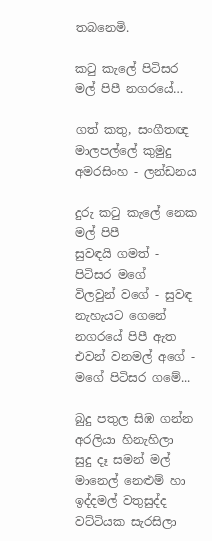තබනෙමි.

කටු කැලේ පිටිසර මල් පිපී නගරයේ…

ගත් කතු, සංගීතඥ මාලපල්ලේ කුමුදු අමරසිංහ - ලන්ඩනය

දුරු කටු කැලේ නෙක මල් පිපී
සුවඳයි ගමත් - පිටිසර මගේ
විලවුන් වගේ - සුවඳ නැහැයට ගෙනේ
නගරයේ පිපී ඇත
එවන් වනමල් අගේ - මගේ පිටිසර ගමේ...

බුදු පතුල සිඹ ගන්න අරලියා හිනැහිලා
සුදු දෑ සමන් මල් මානෙල් නෙළුම් හා
ඉද්දමල් වතුසුද්ද වට්ටියක සැරසිලා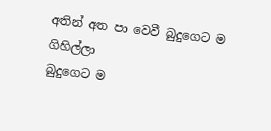අතින් අත පා වෙවී බුදුගෙට ම ගිහිල්ලා
බුදුගෙට ම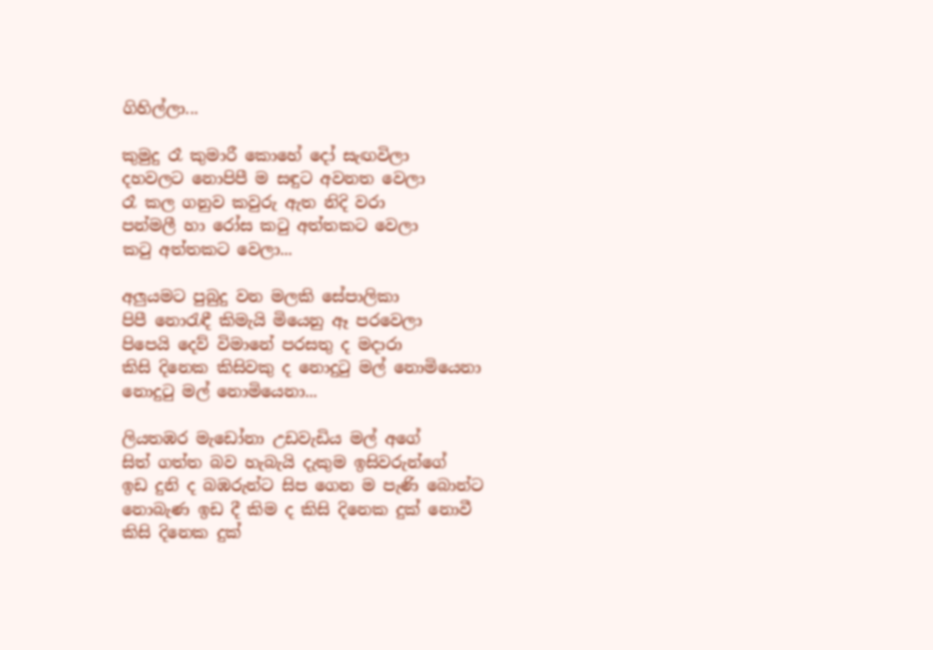ගිහිල්ලා...

කුමුදු රෑ කුමාරී කොහේ දෝ සැඟවිලා
දහවලට නොපිපී ම සඳුට අවනත වෙලා
රෑ කල ගනුව කවුරු ඇත නිදි වරා
පන්මලී හා රෝස කටු අත්තකට වෙලා
කටු අත්තකට වෙලා...

අලුයමට පුබුදු වන මලකි සේපාලිකා
පිපී නොරැඳී කිමැයි මියෙනු ඈ පරවෙලා
පිපෙයි දෙව් විමානේ පරසතු ද මදාරා
කිසි දිනෙක කිසිවකු ද නොදුටු මල් නොමියෙනා
නොදුටු මල් නොමියෙනා...

ලියතඹර මැඩෝනා උඩවැඩිය මල් අගේ
සිත් ගත්ත බව හැබැයි දැකුම ඉසිවරුන්ගේ
ඉඩ දුනි ද බඹරුන්ට සිප ගෙන ම පැණි බොන්ට
නොබැණ ඉඩ දී කිම ද කිසි දිනෙක දුක් නොවී
කිසි දිනෙක දුක්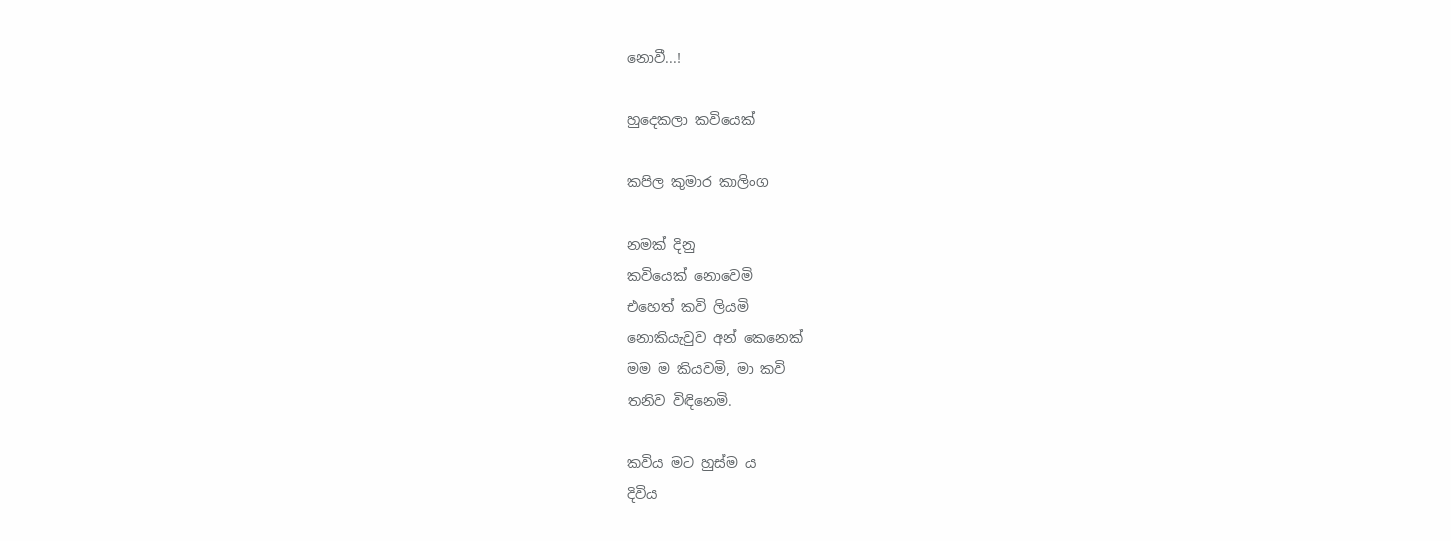නොවී...!

හුදෙකලා කවියෙක්

කපිල කුමාර කාලිංග

නමක් දිනු
කවියෙක් නොවෙමි
එහෙත් කවි ලියමි
නොකියැවුව අන් කෙනෙක්
මම ම කියවමි, මා කවි
තනිව විඳිනෙමි.

කවිය මට හුස්ම ය
දිවිය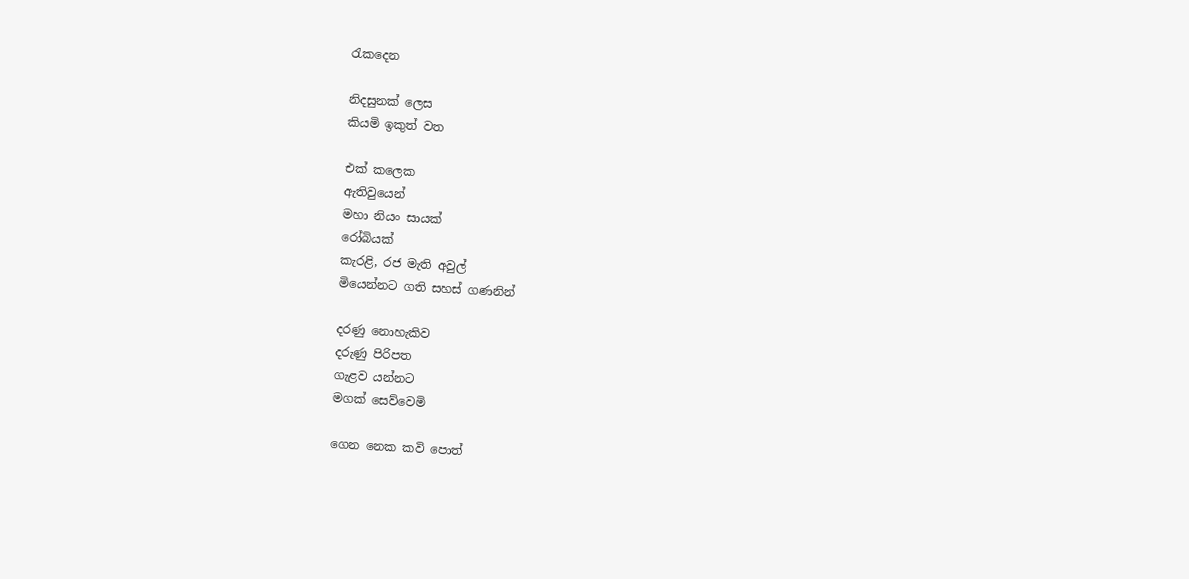රැකදෙන

නිදසුනක් ලෙස
කියමි ඉකුත් වත

එක් කලෙක
ඇතිවුයෙන්
මහා නියං සායක්
රෝබියක්
කැරළි, රජ මැති අවුල්
මියෙන්නට ගති සහස් ගණනින්

දරණු නොහැකිව
දරුණු පිරිපත
ගැළව යන්නට
මගක් සෙව්වෙමි

ගෙන නෙක කවි පොත්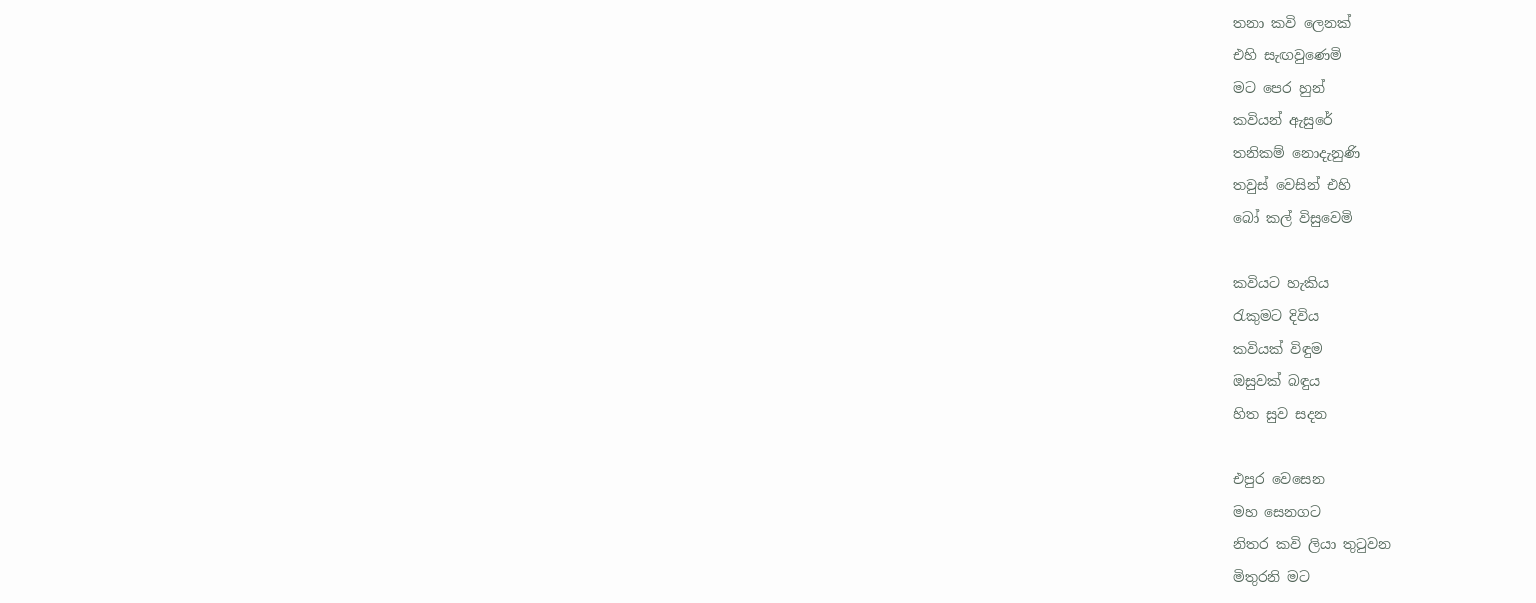තනා කවි ලෙනක්
එහි සැඟවුණෙමි
මට පෙර හුන්
කවියන් ඇසුරේ
තනිකම් නොදැනුණි
තවුස් වෙසින් එහි
බෝ කල් විසුවෙමි

කවියට හැකිය
රැකුමට දිවිය
කවියක් විඳුම
ඔසුවක් බඳුය
හිත සුව සදන

එපුර වෙසෙන
මහ සෙනගට
නිතර කවි ලියා තුටුවන
මිතුරනි මට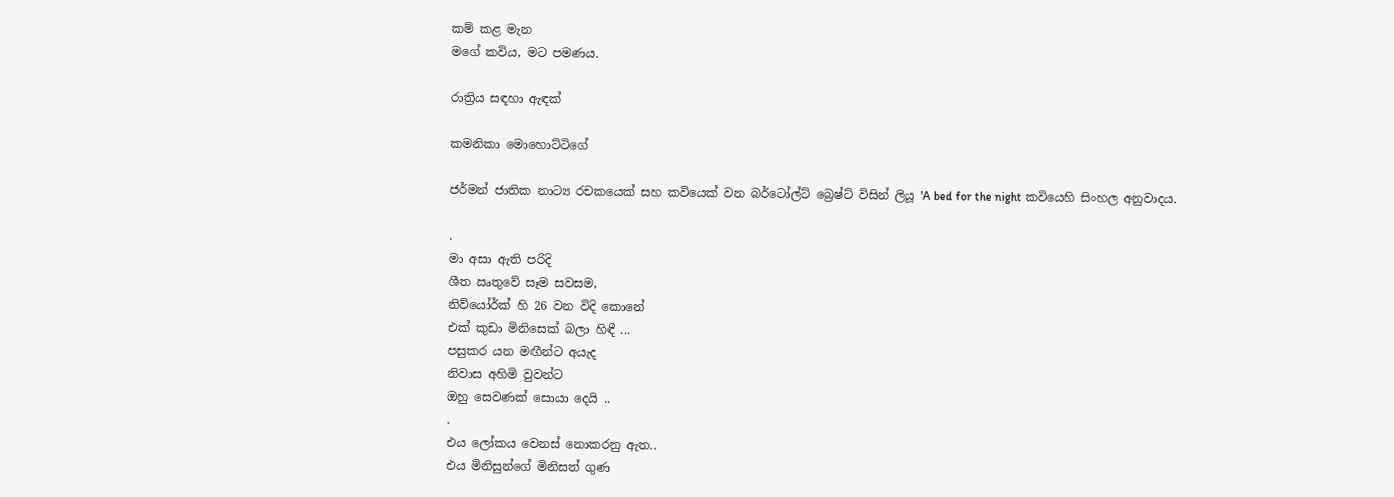කම් කළ මැන
මගේ කවිය, මට පමණය.

රාත්‍රිය සඳහා ඇඳක්

කමනිකා මොහොට්ටිගේ

ජර්මන් ජාතික නාට්‍ය රචකයෙක්‌ සහ කවියෙක් වන බර්ටෝල්ට් බ්‍රෙෂ්ට් විසින් ලියූ 'A bed for the night කවියෙහි සිංහල අනුවාදය.

.
මා අසා ඇති පරිදි
ශීත ඍතුවේ සෑම සවසම,
නිව්යෝර්ක් හි 26 වන විදි කොනේ
එක් කුඩා මිනිසෙක් බලා හිඳී ...
පසුකර යන මඟීන්ට අයැද
නිවාස අහිමි වුවන්ට
ඔහු සෙවණක් සොයා දෙයි ..
.
එය ලෝකය වෙනස් නොකරනු ඇත..
එය මිනිසුන්ගේ මිනිසත් ගුණ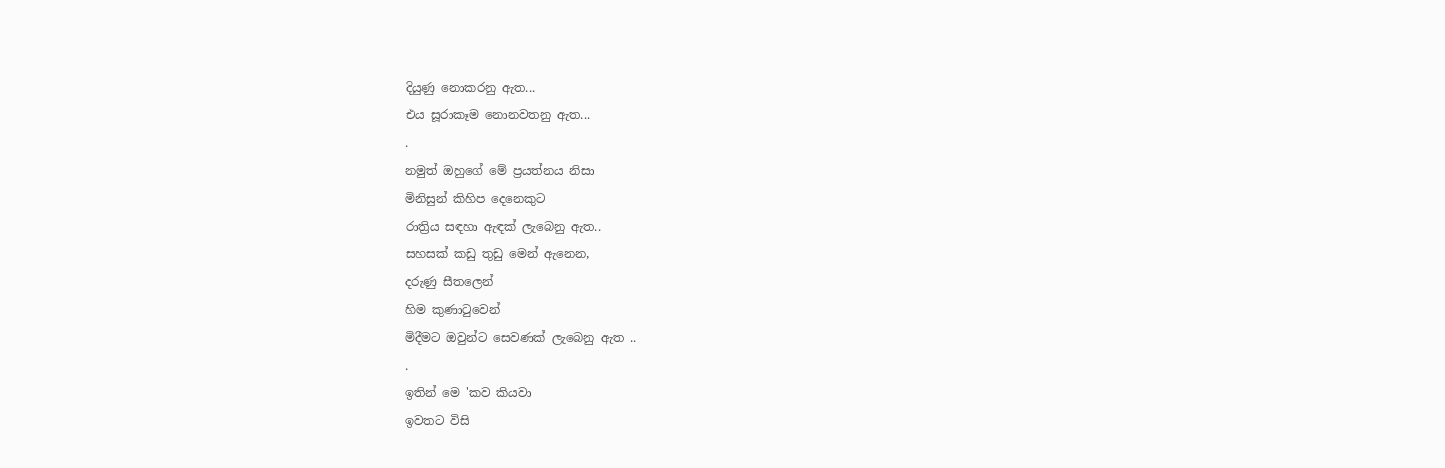දියුණු නොකරනු ඇත...
එය සූරාකෑම නොනවතනු ඇත...
.
නමුත් ඔහුගේ මේ ප්‍රයත්නය නිසා
මිනිසුන් කිහිප දෙනෙකුට
රාත්‍රිය සඳහා ඇඳක් ලැබෙනු ඇත..
සහසක් කඩු තුඩු මෙන් ඇනෙන,
දරුණු සීතලෙන්
හිම කුණාටුවෙන්
මිදීමට ඔවුන්ට සෙවණක් ලැබෙනු ඇත ..
.
ඉතින් මෙ 'කව කියවා
ඉවතට විසි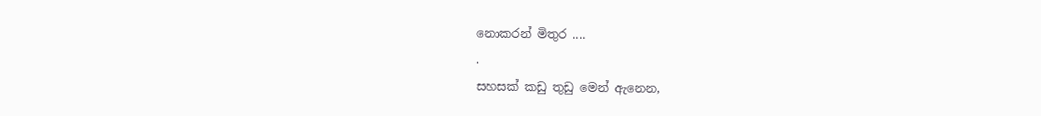නොකරන් මිතුර ....
.
සහසක් කඩු තුඩු මෙන් ඇනෙන,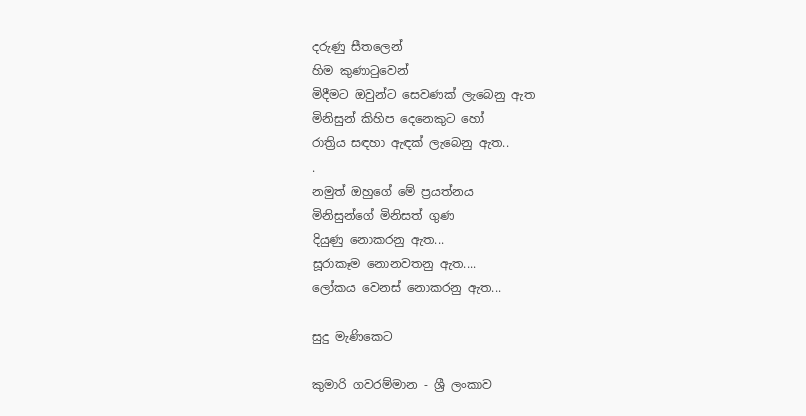දරුණු සීතලෙන්
හිම කුණාටුවෙන්
මිදීමට ඔවුන්ට සෙවණක් ලැබෙනු ඇත
මිනිසුන් කිහිප දෙනෙකුට හෝ
රාත්‍රිය සඳහා ඇඳක් ලැබෙනු ඇත..
.
නමුත් ඔහුගේ මේ ප්‍රයත්නය
මිනිසුන්ගේ මිනිසත් ගුණ
දියුණු නොකරනු ඇත...
සූරාකෑම නොනවතනු ඇත....
ලෝකය වෙනස් නොකරනු ඇත...

සුදු මැණිකෙට

කුමාරි ගවරම්මාන - ශ්‍රී ලංකාව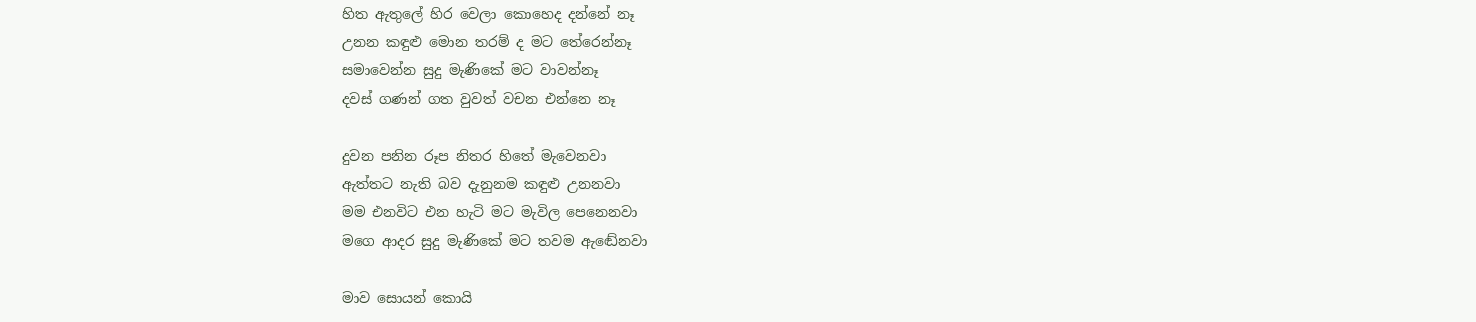හිත ඇතුලේ හිර වෙලා කොහෙද දන්නේ නෑ
උනන කඳුළු මොන තරම් ද මට තේරෙන්නෑ
සමාවෙන්න සුදු මැණිකේ මට වාවන්නෑ
දවස් ගණන් ගත වුවත් වචන එන්නෙ නෑ

දුවන පනින රූප නිතර හිතේ මැවෙනවා
ඇත්තට නැති බව දැනුනම කඳුළු උනනවා
මම එනවිට එන හැටි මට මැවිල පෙනෙනවා
මගෙ ආදර සුදු මැණිකේ මට තවම ඇඬේනවා

මාව සොයන් කොයි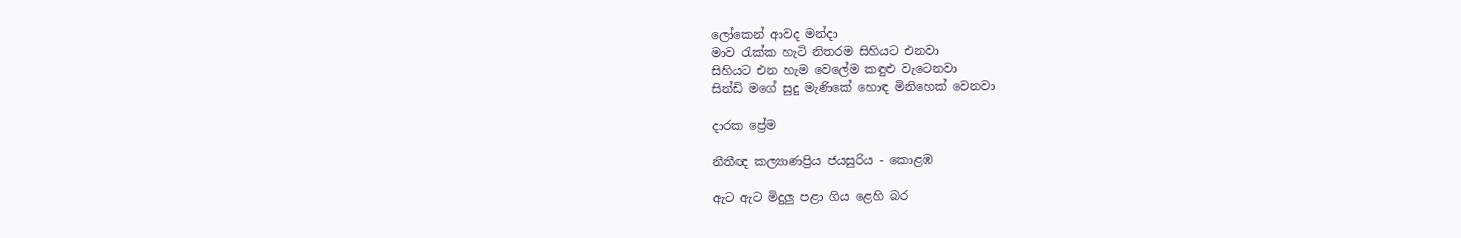ලෝකෙන් ආවද මන්දා
මාව රැක්ක හැටි නිතරම සිහියට එනවා
සිහියට එන හැම වෙලේම කඳුළු වැටෙනවා
සින්ඩි මගේ සුදු මැණිකේ හොඳ මිනිහෙක් වෙනවා

දාරක ප්‍රේම

නීතීඥ කල්‍යාණප්‍රිය ජයසුරිය - කොළඹ

ඇට ඇට මිදුලු පළා ගිය ළෙහි බර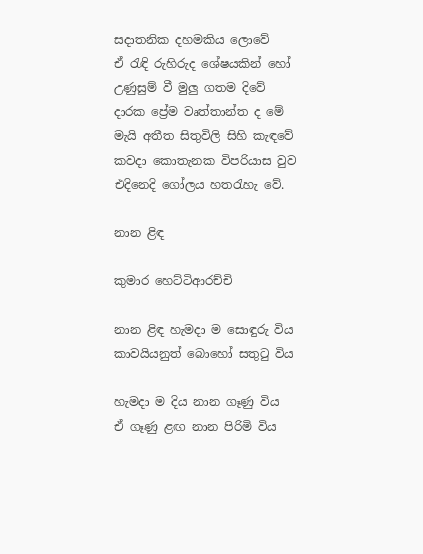සදාතනික දහමකිය ලොවේ
ඒ රැඳි රුහිරුද ශේෂයකින් හෝ උණුසුම් වී මුලු ගතම දිවේ
දාරක ප්‍රේම වෘත්තාන්ත ද මේ මැයි අතීත සිතුවිලි සිහි කැඳවේ
කවදා කොතැනක විපරියාස වුව එදිනෙදි ගෝලය හතරැහැ වේ.

නාන ළිඳ

කුමාර හෙට්ටිආරච්චි

නාන ළිඳ හැමදා ම සොඳුරු විය
කාවයියනුත් බොහෝ සතුටු විය

හැමදා ම දිය නාන ගෑණු විය
ඒ ගෑණු ළඟ නාන පිරිමි විය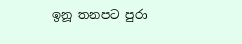ඉනූ තනපට පුරා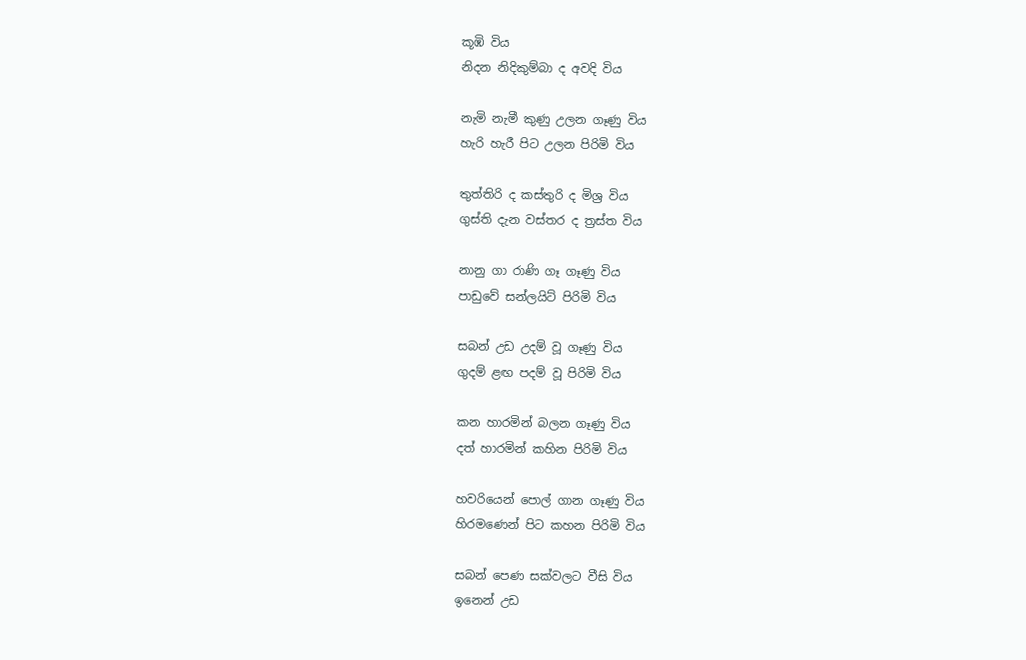කූඹි විය
නිදන නිදිකුම්බා ද අවදි විය

නැමි නැමී කුණු උලන ගෑණු විය
හැරි හැරී පිට උලන පිරිමි විය

තුත්තිරි ද කස්තුරි ද මිශ්‍ර විය
ගුස්ති දැන වස්තර ද ත්‍රස්ත විය

නානු ගා රාණි ගෑ ගෑණු විය
පාඩුවේ සන්ලයිට් පිරිමි විය

සබන් උඩ උදම් වූ ගෑණු විය
ගුදම් ළඟ පදම් වූ පිරිමි විය

කන හාරමින් බලන ගෑණු විය
දත් හාරමින් කහින පිරිමි විය

හවරියෙන් පොල් ගාන ගෑණු විය
හිරමණෙන් පිට කහන පිරිමි විය

සබන් පෙණ සක්වලට වීසි විය
ඉනෙන් උඩ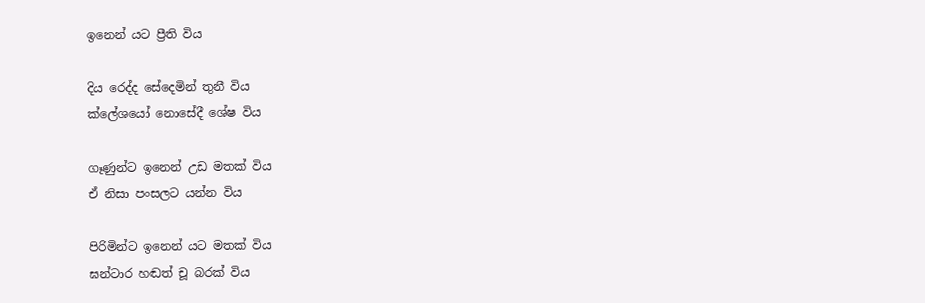ඉනෙන් යට ප්‍රීති විය

දිය රෙද්ද සේදෙමින් තුනී විය
ක්ලේශයෝ නොසේදී ශේෂ විය

ගෑණුන්ට ඉනෙන් උඩ මතක් විය
ඒ නිසා පංසලට යන්න විය

පිරිමින්ට ඉනෙන් යට මතක් විය
ඝන්ටාර හඬත් චූ බරක් විය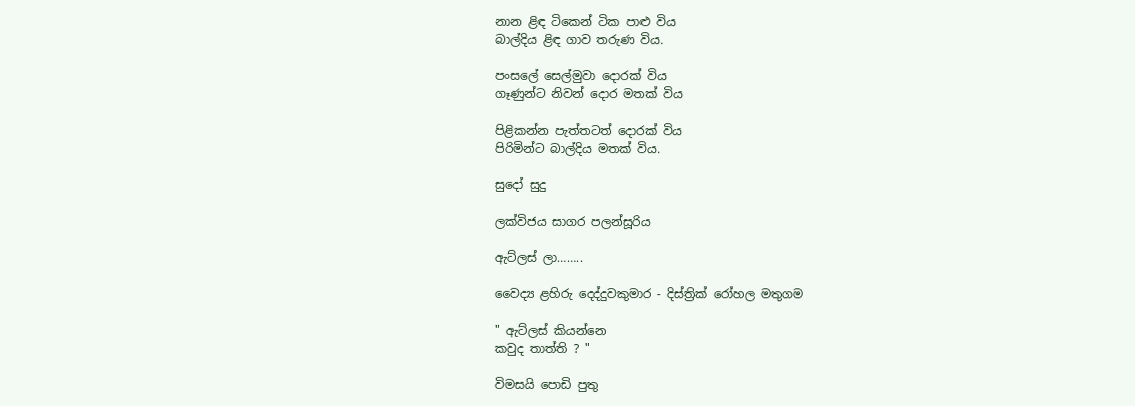නාන ළිඳ ටිකෙන් ටික පාළු විය
බාල්දිය ළිඳ ගාව තරුණ විය.

පංසලේ සෙල්මුවා දොරක් විය
ගෑණුන්ට නිවන් දොර මතක් විය

පිළිකන්න පැත්තටත් දොරක් විය
පිරිමින්ට බාල්දිය මතක් විය.

සුදෝ සුදු

ලක්විජය සාගර පලන්සූරිය

ඇට්ලස් ලා……..

වෛද්‍ය ළහිරු දෙද්දුවකුමාර - දිස්ත්‍රික් රෝහල මතුගම

" ඇට්ලස් කියන්නෙ
කවුද තාත්ති ? "

විමසයි පොඩි පුතු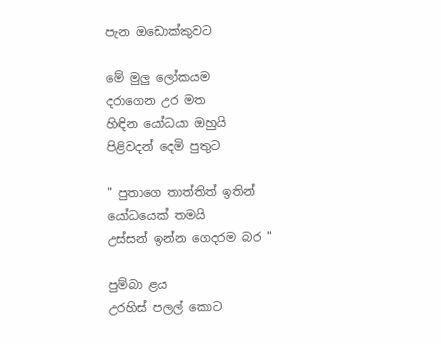පැන ඔඩොක්කුවට

මේ මුලු ලෝකයම
දරාගෙන උර මත
හිඳින යෝධයා ඔහුයි
පිළිවදන් දෙමි පුතුට

" පුතාගෙ තාත්තිත් ඉතින්
යෝධයෙක් තමයි
උස්සන් ඉන්න ගෙදරම බර "

පුම්බා ළය
උරහිස් පලල් කොට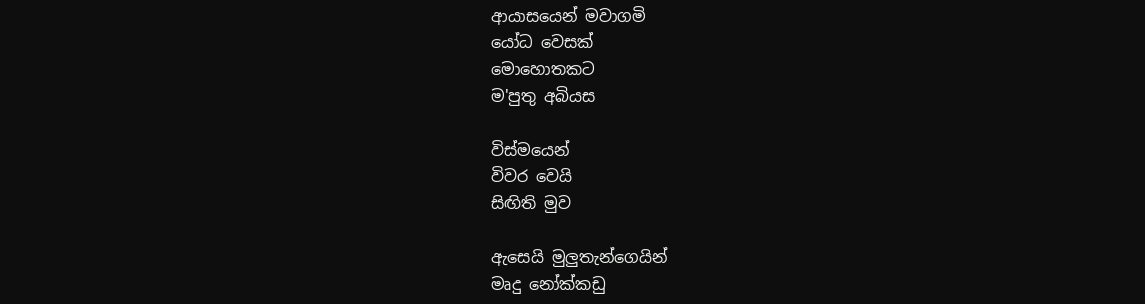ආයාසයෙන් මවාගමි
යෝධ වෙසක්
මොහොතකට
ම'පුතු අබියස

විස්මයෙන්
විවර වෙයි
සිඟිති මුව

ඇසෙයි මුලුතැන්ගෙයින්
මෘදු නෝක්කඩු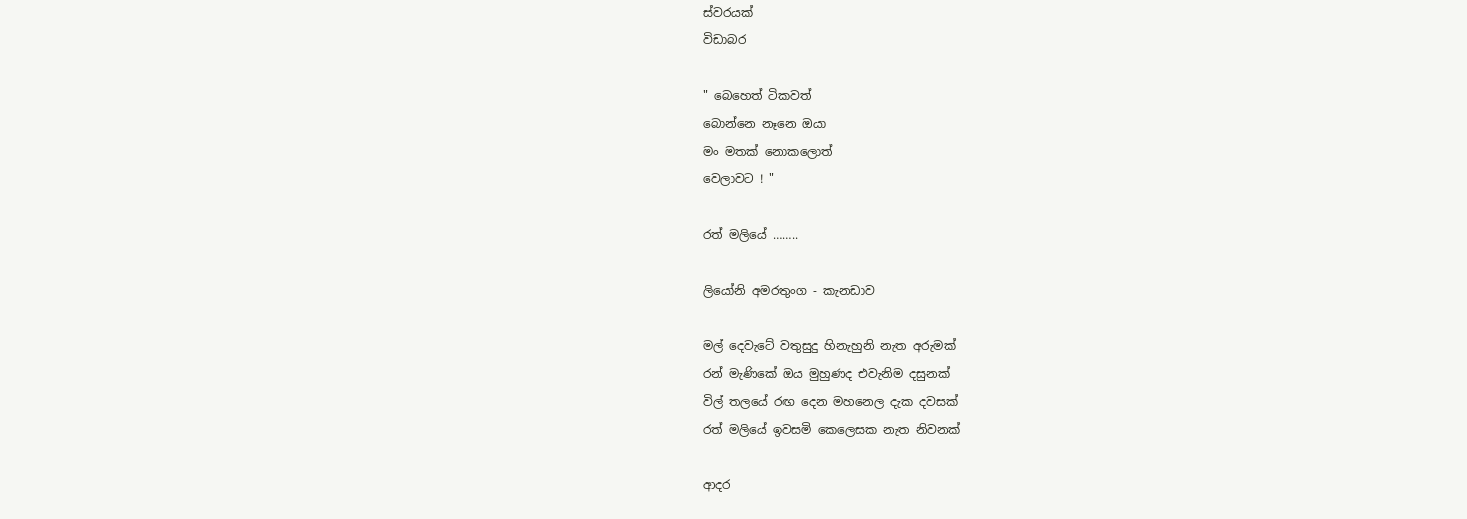ස්වරයක්
විඩාබර

" බෙහෙත් ටිකවත්
බොන්නෙ නෑනෙ ඔයා
මං මතක් නොකලොත්
වෙලාවට ! "

රත් මලියේ ……..

ලියෝනි අමරතුංග - කැනඩාව

මල් දෙවැටේ වතුසුදු හිනැහුනි නැත අරුමක්
රන් මැණිකේ ඔය මුහුණද එවැනිම දසුනක්
විල් තලයේ රඟ දෙන මහනෙල දැක දවසක්
රත් මලියේ ඉවසමි කෙලෙසක නැත නිවනක්

ආදර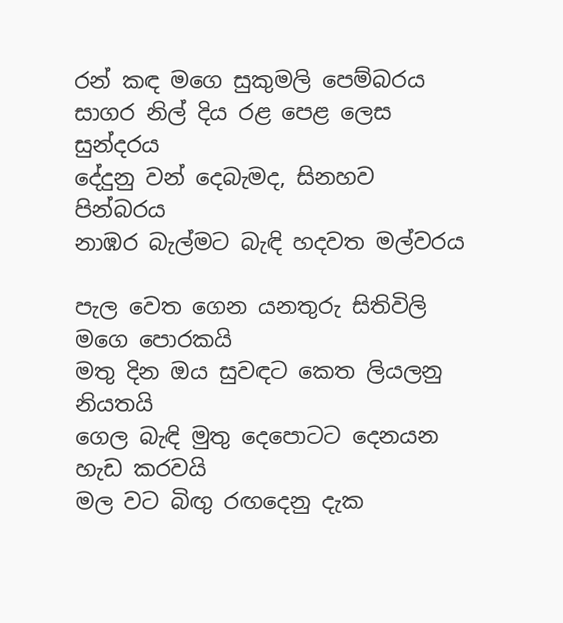රන් කඳ මගෙ සුකුමලි පෙම්බරය
සාගර නිල් දිය රළ පෙළ ලෙස සුන්දරය
දේදුනු වන් දෙබැමද, සිනහව පින්බරය
නාඹර බැල්මට බැඳි හදවත මල්වරය

පැල වෙත ගෙන යනතුරු සිතිවිලි මගෙ පොරකයි
මතු දින ඔය සුවඳට කෙත ලියලනු නියතයි
ගෙල බැඳි මුතු දෙපොටට දෙනයන හැඩ කරවයි
මල වට බිඟු රඟදෙනු දැක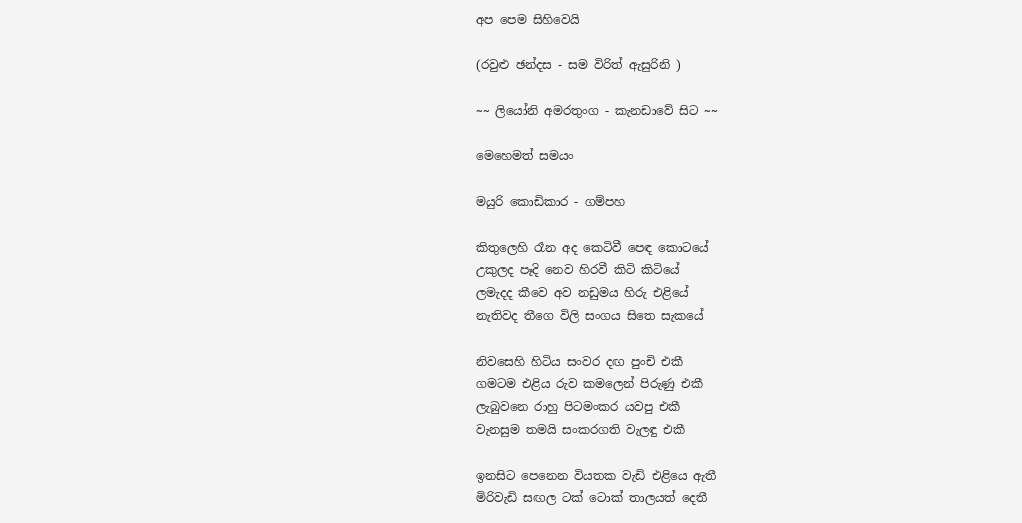අප පෙම සිහිවෙයි

(රවුළු ඡන්දස - සම විරිත් ඇසුරිනි )

~~ ලියෝනි අමරතුංග - කැනඩාවේ සිට ~~

මෙහෙමත් සමයං

මයුරි කොඩිකාර - ගම්පහ

කිතුලෙහි රෑන අද කෙටිවී පෙඳ කොටයේ
උකුලද පෑදි නෙව හිරවී කිටි කිටියේ
ලමැදද කීවෙ අව නඩුමය හිරු එළියේ
නැතිවද තීගෙ විලි සංගය සිතෙ සැකයේ

නිවසෙහි හිටිය සංවර දඟ පුංචි එකී
ගමටම එළිය රුව කමලෙන් පිරුණු එකී
ලැබුවනෙ රාහු පිටමංකර යවපු එකී
වැනසුම තමයි සංකරගති වැලඳු එකී

ඉනසිට පෙනෙන වියතක වැඩි එළියෙ ඇතී
මිරිවැඩි සඟල ටක් ටොක් තාලයත් දෙතී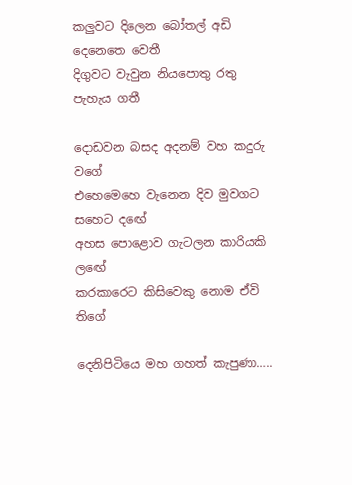කලුවට දිලෙන බෝතල් අඩි දෙනෙතෙ වෙතී
දිගුවට වැවුන නියපොතු රතු පැහැය ගතී

දොඩවන බසද අදනම් වහ කදුරු වගේ
එහෙමෙහෙ වැනෙන දිව මුවගට සහෙට දඟේ
අහස පොළොව ගැටලන කාරියකි ලඟේ
කරකාරෙට කිසිවෙකු නොම ඒවි තිගේ

දෙනිපිටියෙ මහ ගහත් කැපුණා…..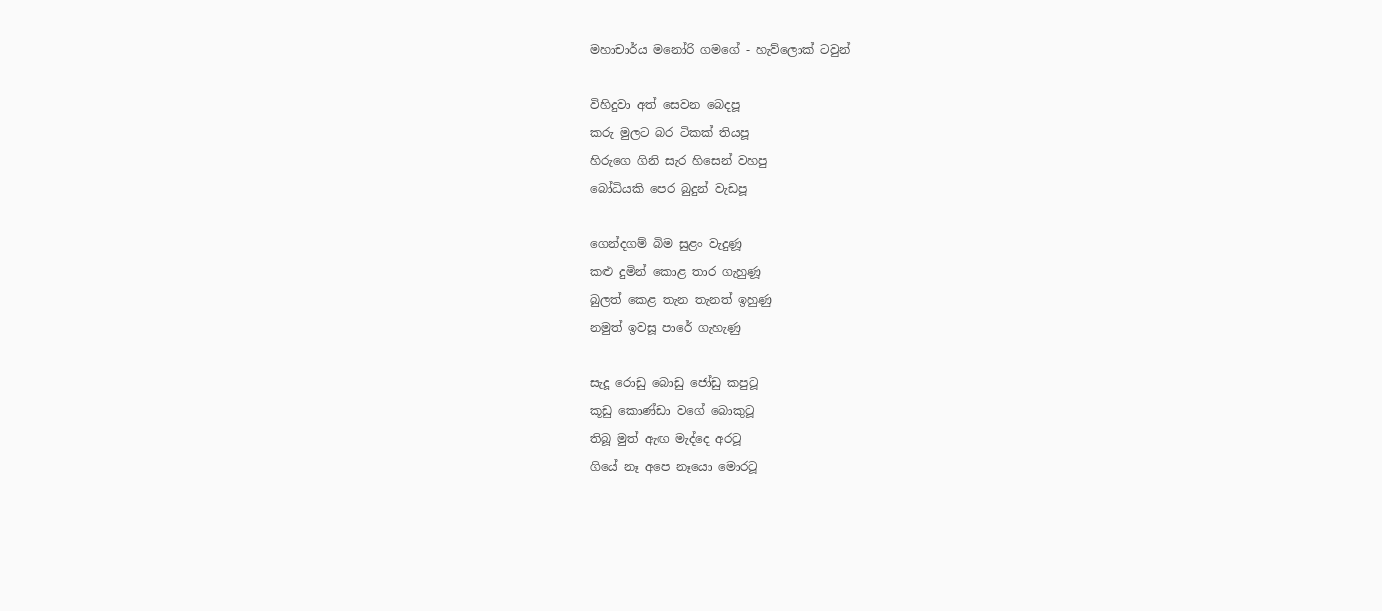මහාචාර්ය මනෝරි ගමගේ - හැව්ලොක් ටවුන්

විහිදුවා අත් සෙවන බෙදපූ
කරු මුලට බර ටිකක් තියපූ
හිරුගෙ ගිනි සැර හිසෙන් වහපු
බෝධියකි පෙර බුදුන් වැඩපූ

ගෙන්දගම් බිම සුළං වැදුණූ
කළු දුමින් කොළ තාර ගැහුණූ
බුලත් කෙළ තැන තැනත් ඉහුණු
නමුත් ඉවසූ පාරේ ගැහැණු

සැදූ රොඩු බොඩු ජෝඩු කපුටූ
කූඩු කොණ්ඩා වගේ බොකුටූ
තිබූ මුත් ඇඟ මැද්දෙ අරටූ
ගියේ නෑ අපෙ නෑයො මොරටූ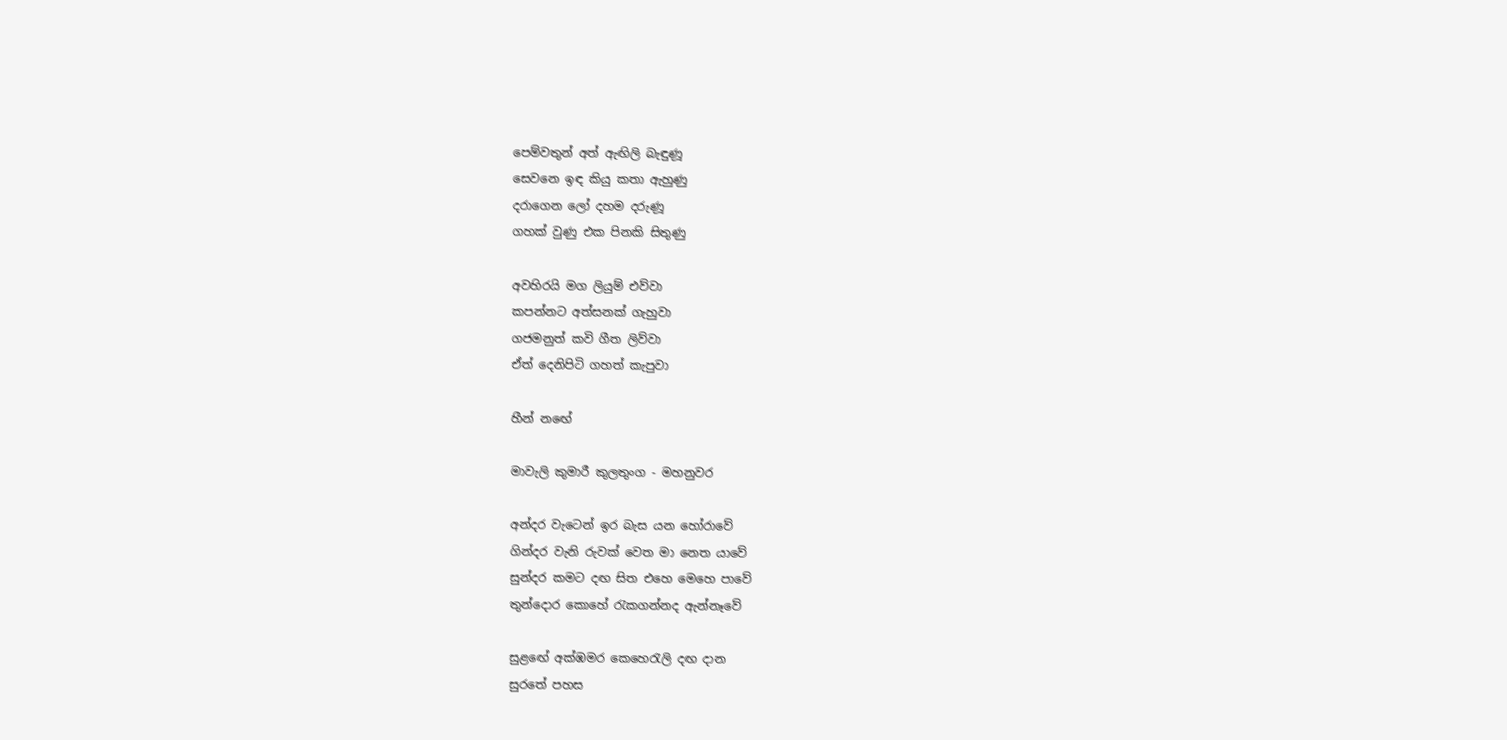පෙම්වතුන් අත් ඇඟිලි බැඳුණූ
සෙවනෙ ඉඳ කියු කතා ඇහුණු
දරාගෙන ලෝ දහම දරුණූ
ගහක් වුණු එක පිනකි සිතුණු

අවහිරයි මග ලියුම් එව්වා
කපන්නට අත්සනක් ගැහුවා
ගජමනුත් කවි ගීත ලිව්වා
ඒත් දෙනිපිටි ගහත් කැපුවා

හීන් නඟේ

මාවැලි කුමාරී කුලතුංග - මහනුවර

අන්දර වැටෙන් ඉර බැස යන හෝරාවේ
ගින්දර වැනි රුවක් වෙත මා නෙත යාවේ
සුන්දර කමට දඟ සිත එහෙ මෙහෙ පාවේ
තුන්දොර කොහේ රැකගන්නද ඇන්නෑවේ

සුළඟේ අක්ඹමර කෙහෙරැලි දඟ දාන
සුරතේ පහස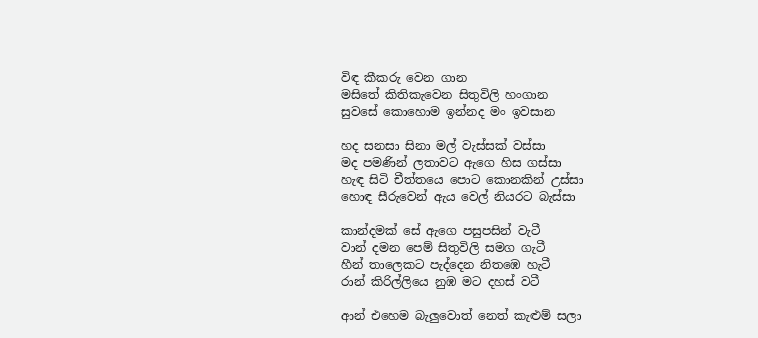විඳ කීකරු වෙන ගාන
මසිතේ කිතිකැවෙන සිතුවිලි හංගාන
සුවසේ කොහොම ඉන්නද මං ඉවසාන

හද සනසා සිනා මල් වැස්සක් වස්සා
මද පමණින් ලතාවට ඇගෙ හිස ගස්සා
හැඳ සිටි චීත්තයෙ පොට කොනකින් උස්සා
හොඳ සීරුවෙන් ඇය වෙල් නියරට බැස්සා

කාන්දමක් සේ ඇගෙ පසුපසින් වැටී
වාන් දමන පෙම් සිතුවිලි සමග ගැටී
හීන් තාලෙකට පැද්දෙන නිතඹෙ හැටී
රාන් කිරිල්ලියෙ නුඹ මට දහස් වටී

ආන් එහෙම බැලුවොත් නෙත් කැළුම් සලා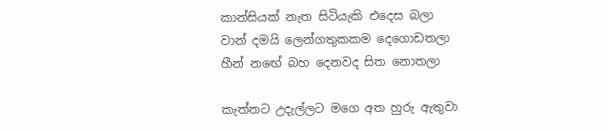කාන්සියක් නැත සිටියැකි එදෙස බලා
වාන් දමයි ලෙන්ගතුකකම දෙගොඩතලා
හීන් නඟේ බහ දෙනවද සිත නොතලා

කැත්තට උදැල්ලට මගෙ අත හුරු ඇතුවා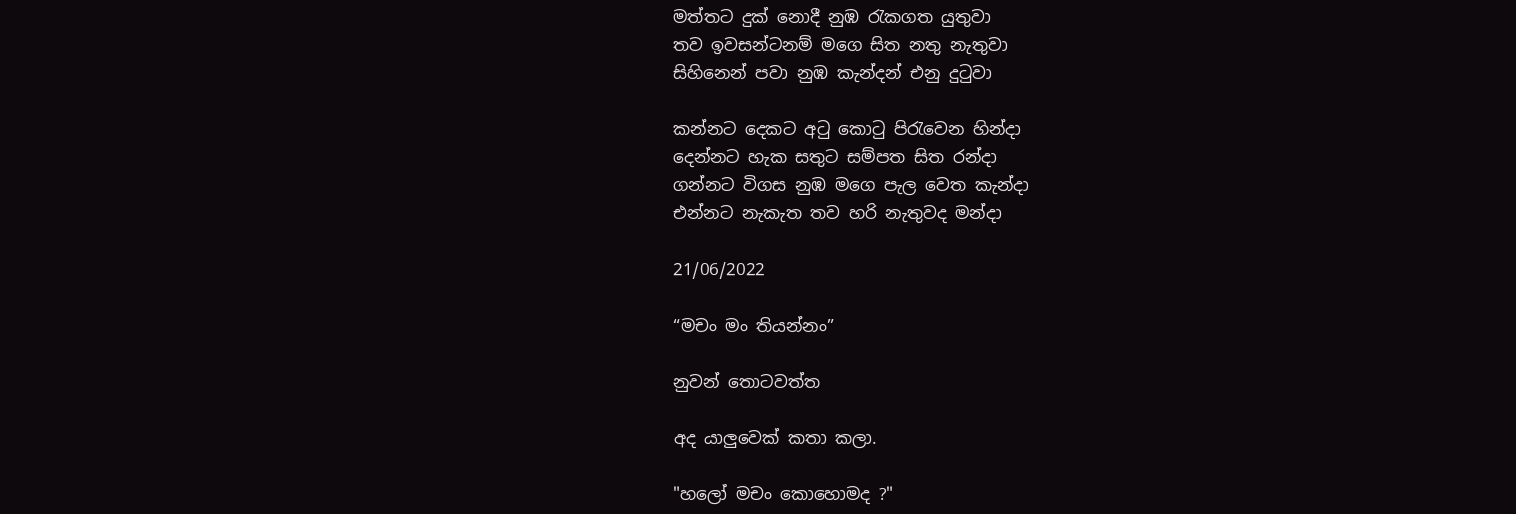මත්තට දුක් නොදී නුඹ රැකගත යුතුවා
තව ඉවසන්ටනම් මගෙ සිත නතු නැතුවා
සිහිනෙන් පවා නුඹ කැන්දන් එනු දුටුවා

කන්නට දෙකට අටු කොටු පිරැවෙන හින්දා
දෙන්නට හැක සතුට සම්පත සිත රන්දා
ගන්නට විගස නුඹ මගෙ පැල වෙත කැන්දා
එන්නට නැකැත තව හරි නැතුවද මන්දා

21/06/2022

“මචං මං තියන්නං”

නුවන් තොටවත්ත

අද යාලුවෙක් කතා කලා.

"හලෝ මචං කොහොමද ?"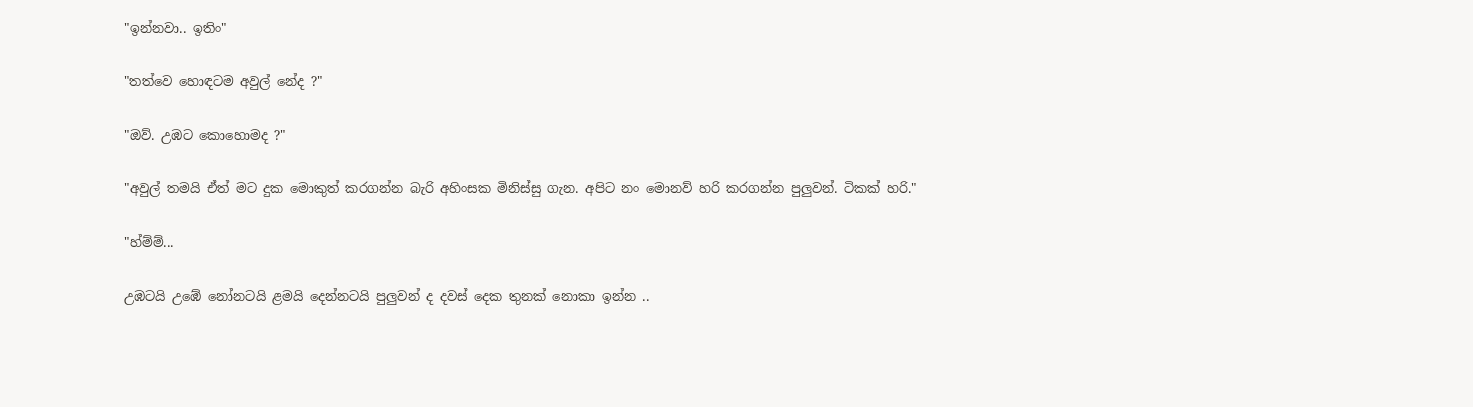"ඉන්නවා.. ඉතිං"

"තත්වෙ හොඳටම අවුල් නේද ?"

"ඔව්. උඹට කොහොමද ?"

"අවුල් තමයි ඒත් මට දුක මොකුත් කරගන්න බැරි අහිංසක මිනිස්සු ගැන. අපිට නං මොනව් හරි කරගන්න පුලුවන්. ටිකක් හරි."

"හ්ම්ම්...

උඹටයි උඹේ නෝනටයි ළමයි දෙන්නටයි පුලුවන් ද දවස් දෙක තුනක් නොකා ඉන්න ..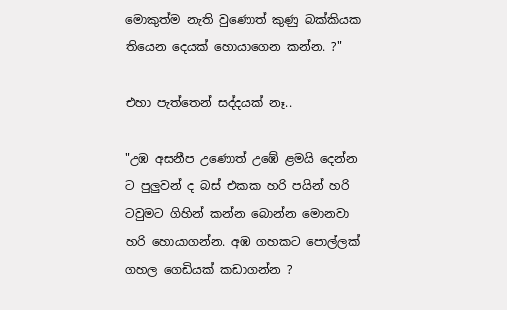මොකුත්ම නැති වුණොත් කුණු බක්කියක තියෙන දෙයක් හොයාගෙන කන්න. ?"

එහා පැත්තෙන් සද්දයක් නෑ..

"උඹ අසනීප උණොත් උඹේ ළමයි දෙන්න ට පුලුවන් ද බස් එකක හරි පයින් හරි ටවුමට ගිහින් කන්න බොන්න මොනවා හරි හොයාගන්න. අඹ ගහකට පොල්ලක් ගහල ගෙඩියක් කඩාගන්න ?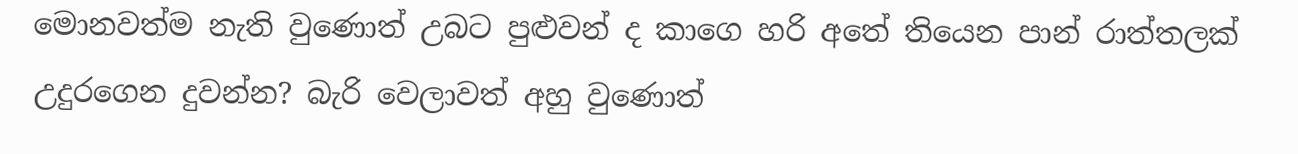මොනවත්ම නැති වුණොත් උබට පුළුවන් ද කාගෙ හරි අතේ තියෙන පාන් රාත්තලක් උදුරගෙන දුවන්න? බැරි වෙලාවත් අහු වුණොත්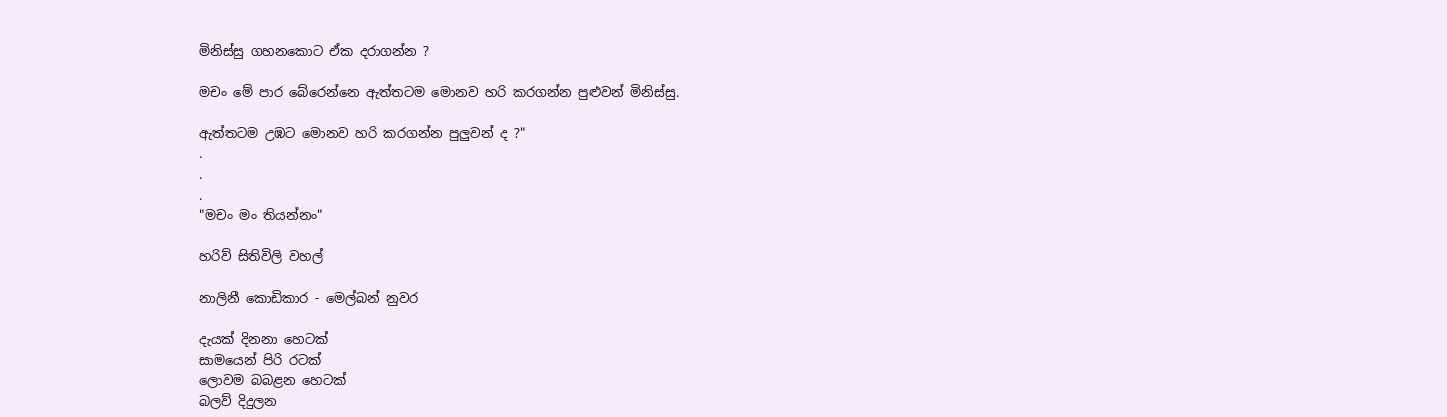මිනිස්සු ගහනකොට ඒක දරාගන්න ?

මචං මේ පාර බේරෙන්නෙ ඇත්තටම මොනව හරි කරගන්න පුළුවන් මිනිස්සු.

ඇත්තටම උඹට මොනව හරි කරගන්න පුලුවන් ද ?"
.
.
.
"මචං මං තියන්නං"

හරිව් සිතිවිලි වහල්

නාලිනී කොඩිකාර - මෙල්බන් නුවර

දැයක් දිනනා හෙටක්
සාමයෙන් පිරි රටක්
ලොවම බබළන හෙටක්
බලව් දිදුලන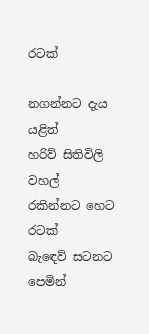රටක්

නගන්නට දැය යළිත්
හරිව් සිතිවිලි වහල්
රකින්නට හෙට රටක්
බැඳෙව් සටනට පෙමින්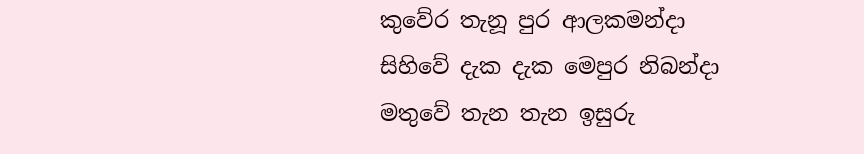කුවේර තැනූ පුර ආලකමන්දා
සිහිවේ දැක දැක මෙපුර නිබන්දා
මතුවේ තැන තැන ඉසුරු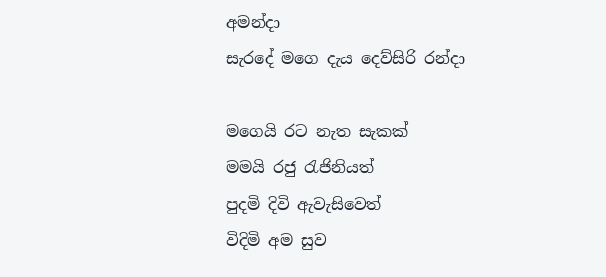අමන්දා
සැරදේ මගෙ දැය දෙව්සිරි රන්දා

මගෙයි රට නැත සැකක්
මමයි රජු රැජිනියත්
පුදමි දිවි ඇවැසිවෙත්
විදිමි අම සුව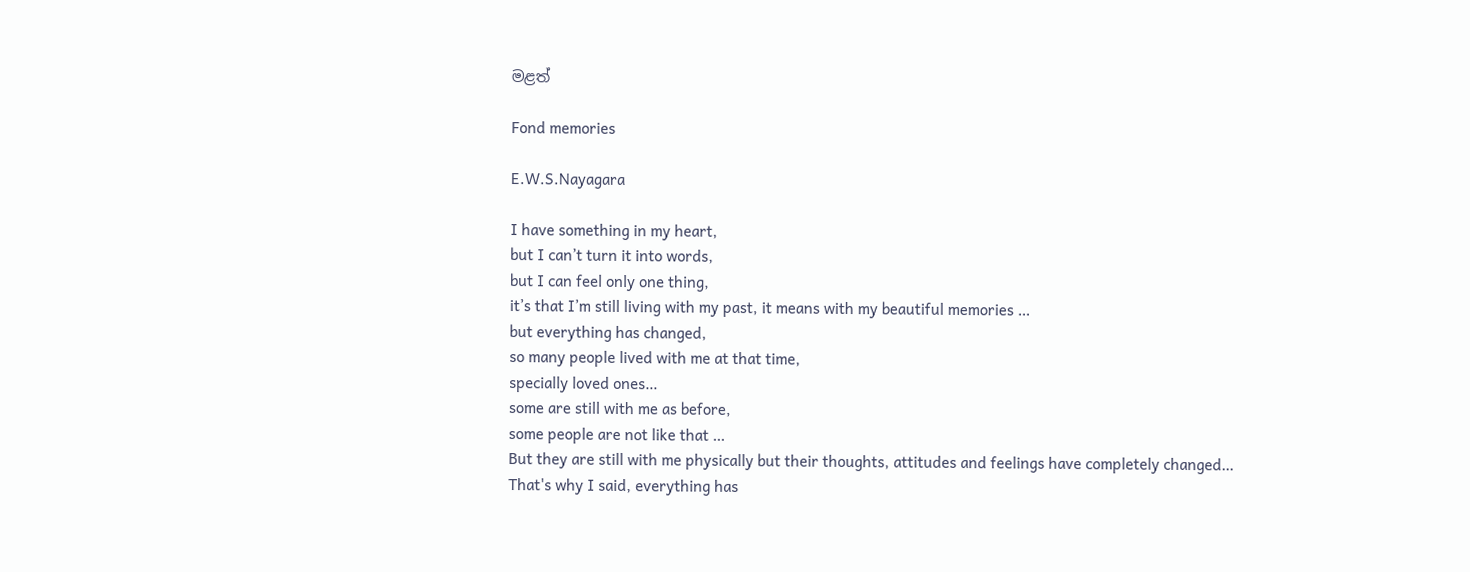මළත්

Fond memories

E.W.S.Nayagara

I have something in my heart,
but I can’t turn it into words,
but I can feel only one thing,
it’s that I’m still living with my past, it means with my beautiful memories …
but everything has changed,
so many people lived with me at that time,
specially loved ones…
some are still with me as before,
some people are not like that …
But they are still with me physically but their thoughts, attitudes and feelings have completely changed…
That's why I said, everything has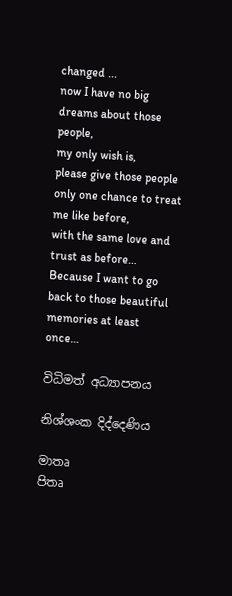changed ...
now I have no big dreams about those people,
my only wish is,
please give those people only one chance to treat me like before,
with the same love and trust as before…
Because I want to go back to those beautiful memories at least once…

විධිමත් අධ්‍යාපනය

නිශ්ශංක දිද්දෙණිය

මාතෘ
පිතෘ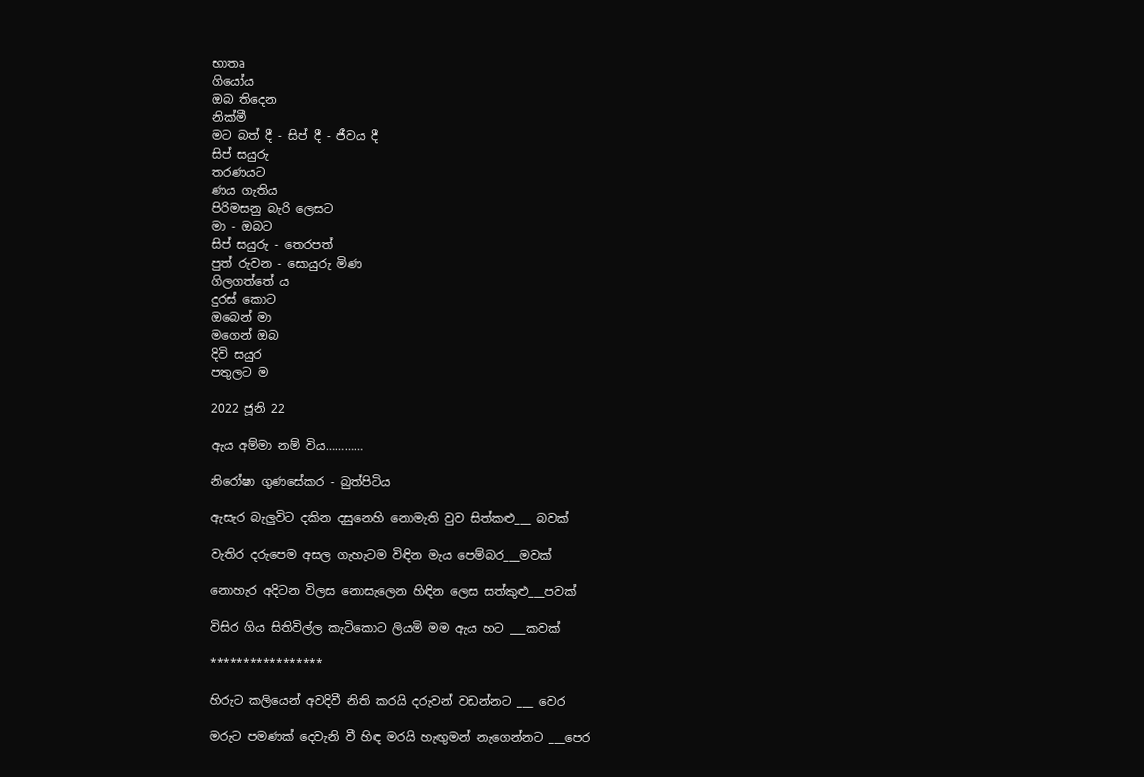භාතෘ
ගියෝය
ඔබ තිදෙන
නික්මී
මට බත් දී - සිප් දී - ජීවය දී
සිප් සයුරු
තරණයට
ණය ගැතිය
පිරිමසනු බැරි ලෙසට
මා - ඔබට
සිප් සයුරු - තෙරපත්
පුත් රුවන - සොයුරු මිණ
ගිලගත්තේ ය
දුරස් කොට
ඔබෙන් මා
මගෙන් ඔබ
දිවි සයුර
පතුලට ම

2022 ජූනි 22

ඇය අම්මා නම් විය…………

නිරෝෂා ගුණසේකර - බුත්පිටිය

ඇසැර බැලුවිට දකින දසුනෙහි නොමැති වුව සිත්කළු___ බවක්

වැතිර දරුපෙම අසල ගැහැටම විඳින මැය පෙම්බර___මවක්

නොහැර අදිටන විලස නොසැලෙන හිඳින ලෙස සත්කුළු___පවක්

විසිර ගිය සිතිවිල්ල කැටිකොට ලියමි මම ඇය හට ___කවක්

*****************

හිරුට කලියෙන් අවදිවී නිති කරයි දරුවන් වඩන්නට ___ වෙර

මරුට පමණක් දෙවැනි වී හිඳ මරයි හැඟුමන් නැගෙන්නට ___පෙර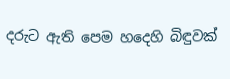දරුට ඇති පෙම හදෙහි බිඳුවක්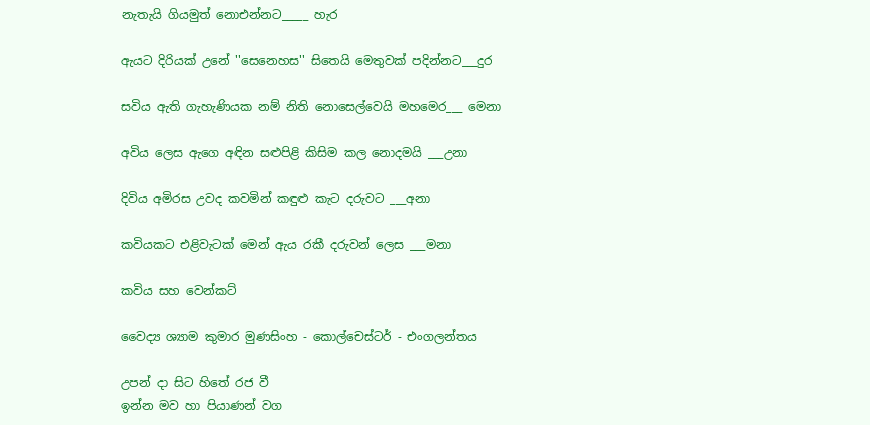නැතැයි ගියමුත් නොඑන්නට_____ හැර

ඇයට දිරියක් උනේ ''සෙනෙහස'' සිතෙයි මෙතුවක් පදින්නට___දුර

සවිය ඇති ගැහැණියක නම් නිති නොසෙල්වෙයි මහමෙර___ මෙනා

අවිය ලෙස ඇගෙ අඳින සළුපිළි කිසිම කල නොදමයි ___උනා

දිවිය අමිරස උවද කවමින් කඳුළු කැට දරුවට ___අනා

කවියකට එළිවැටක් මෙන් ඇය රකී දරුවන් ලෙස ___මනා

කවිය සහ වෙන්කට්

වෛද්‍ය ශ්‍යාම කුමාර මුණසිංහ - කොල්චෙස්ටර් - එංගලන්තය

උපන් දා සිට හිතේ රජ වී
ඉන්න මව හා පියාණන් වග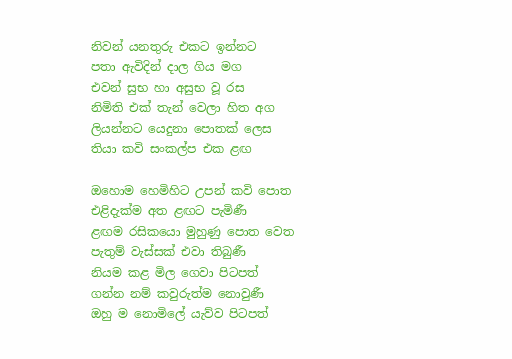නිවන් යනතුරු එකට ඉන්නට
පතා ඇවිදින් දාල ගිය මග
එවන් සුභ හා අසුභ වූ රස
නිමිති එක් තැන් වෙලා හිත අග
ලියන්නට යෙදුනා පොතක් ලෙස
තියා කවි සංකල්ප එක ළඟ

ඔහොම හෙමිහිට උපන් කවි පොත
එළිදැක්ම අත ළඟට පැමිණී
ළඟම රසිකයො මුහුණු පොත වෙත
පැතුම් වැස්සක් එවා තිබුණී
නියම කළ මිල ගෙවා පිටපත්
ගන්න නම් කවුරුත්ම නොවුණී
ඔහු ම නොමිලේ යැව්ව පිටපත්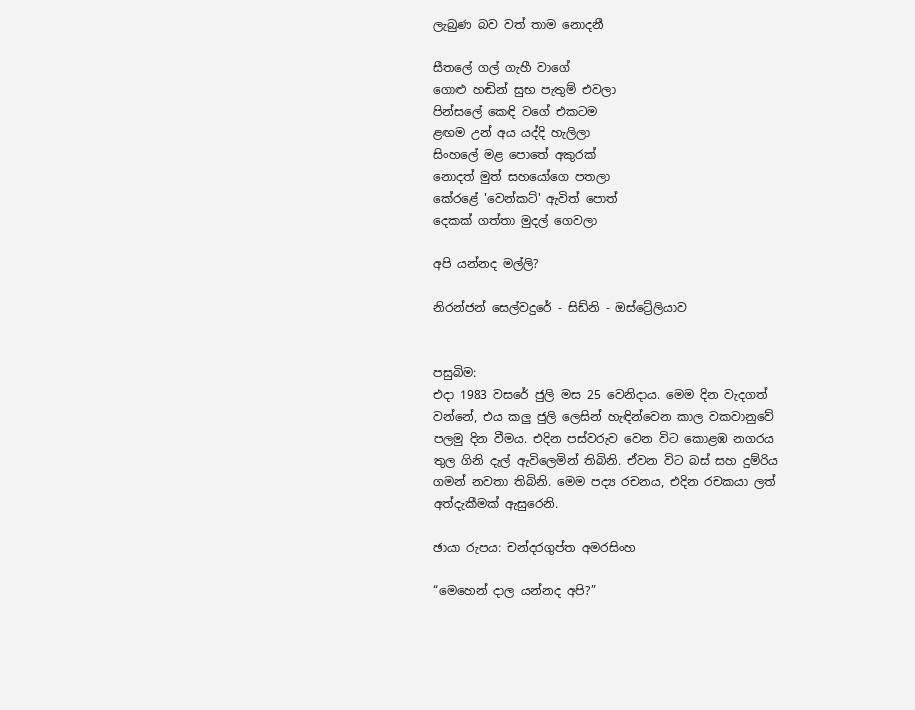ලැබුණ බව වත් තාම නොදනී

සීතලේ ගල් ගැහී වාගේ
ගොළු හඬින් සුභ පැතුම් එවලා
පින්සලේ කෙඳි වගේ එකටම
ළඟම උන් අය යද්දි හැලිලා
සිංහලේ මළ පොතේ අකුරක්
නොදත් මුත් සහයෝගෙ පතලා
කේරළේ 'වෙන්කට්' ඇවිත් පොත්
දෙකක් ගත්තා මුදල් ගෙවලා

අපි යන්නද මල්ලි?

නිරන්ජන් සෙල්වදුරේ - සිඩ්නි - ඔස්ට්‍රේලියාව


පසුබිම:
එදා 1983 වසරේ ජුලි මස 25 වෙනිදාය. මෙම දින වැදගත් වන්නේ, එය කලු ජුලි ලෙසින් හැඳින්වෙන කාල වකවානුවේ පලමු දින වීමය. එදින පස්වරුව වෙන විට කොළඹ නගරය තුල ගිනි දැල් ඇවිලෙමින් තිබිනි. ඒවන විට බස් සහ දුම්රිය ගමන් නවතා තිබිනි. මෙම පද්‍ය රචනය, එදින රචකයා ලත් අත්දැකීමක් ඇසුරෙනි.

ඡායා රුපය: චන්ද‍රගුප්ත අමරසිංහ

“මෙහෙන් දාල යන්නද අපි?”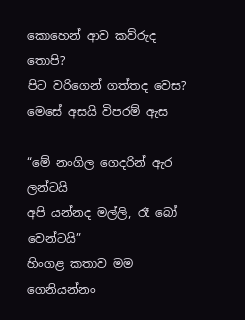කොහෙන් ආව කව්රුද තොපි?
පිට වරිගෙන් ගත්තද වෙස?
මෙසේ අසයි විපරම් ඇස

“මේ නංගිල ගෙදරින් ඇර ලන්ටයි
අපි යන්නද මල්ලි, රෑ බෝ වෙන්ටයි”
හිංගළ කතාව මම ගෙනියන්නං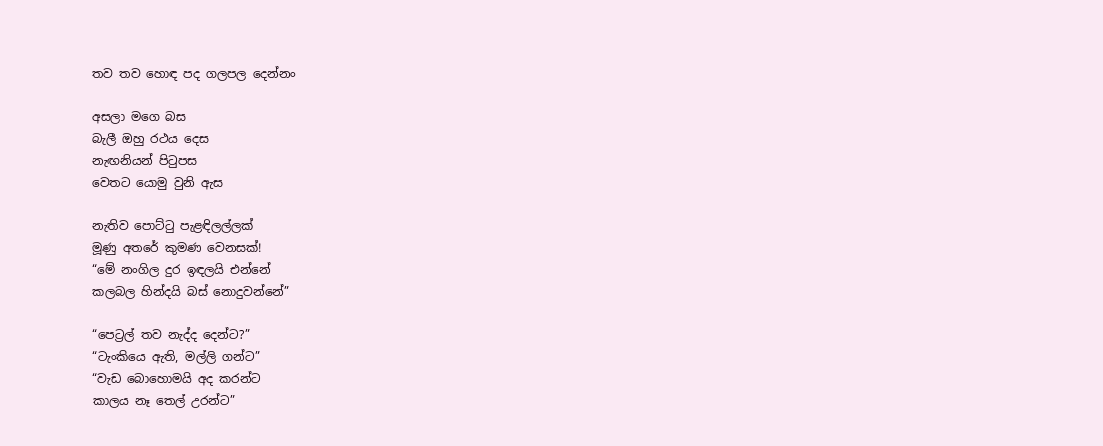තව තව හොඳ පද ගලපල දෙන්නං

අසලා මගෙ බස
බැලී ඔහු රථය දෙස
නැඟනියන් පිටුපස
වෙතට යොමු වුනි ඇස

නැතිව පොට්ටු පැළඳිලල්ලක්
මූණු අතරේ කුමණ වෙනසක්!
“මේ නංගිල දුර ඉඳලයි එන්නේ
කලබල හින්දයි බස් නොදුවන්නේ”

“පෙට්‍රල් තව නැද්ද දෙන්ට?”
“ටැංකියෙ ඇති, මල්ලි ගන්ට”
“වැඩ බොහොමයි අද කරන්ට
කාලය නෑ තෙල් උරන්ට”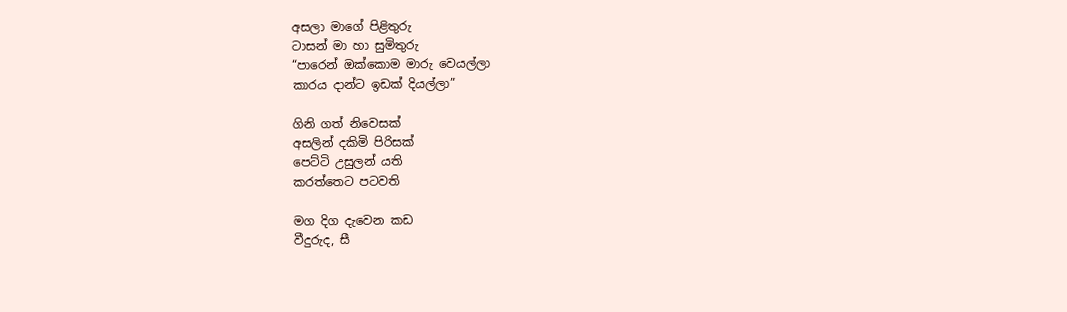අසලා මාගේ පිළිතුරු
ටාසන් මා හා සුමිතුරු
“පාරෙන් ඔක්කොම මාරු වෙයල්ලා
කාරය දාන්ට ඉඩක් දියල්ලා”

ගිනි ගත් නිවෙසක්
අසලින් දකිමි පිරිසක්
පෙට්ටි උසුලන් යති
කරත්තෙට පටවති

මග දිග දැවෙන කඩ
වීදුරුද, සී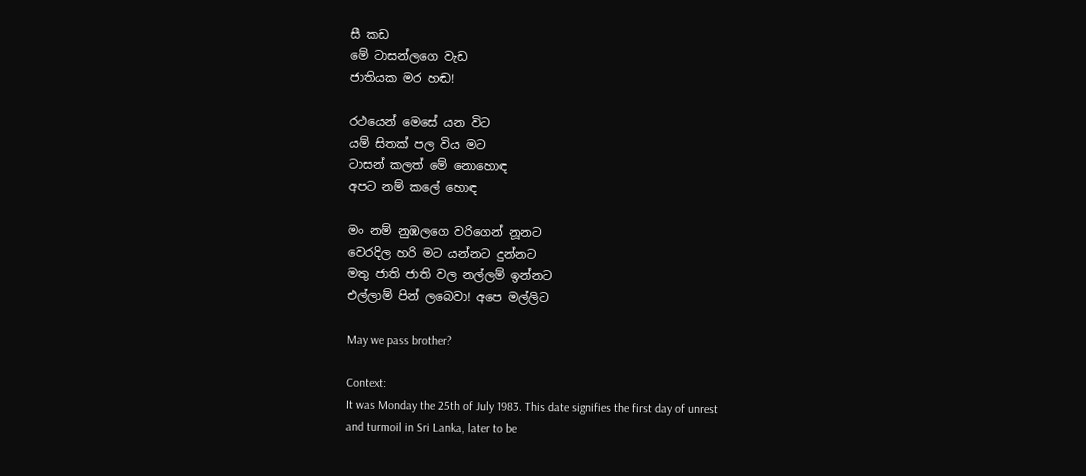සී කඩ
මේ ටාසන්ලගෙ වැඩ
ජාතියක මර හඬ!

රථයෙන් මෙසේ යන විට
යම් සිතක් පල විය මට
ටාසන් කලත් මේ නොහොඳ
අපට නම් කලේ හොඳ

මං නම් නුඹලගෙ වරිගෙන් නූනට
වෙරදිල හරි මට යන්නට දුන්නට
මතු ජාති ජාති වල නල්ලම් ඉන්නට
එල්ලාම් පින් ලබෙවා! අපෙ මල්ලිට

May we pass brother?

Context:
It was Monday the 25th of July 1983. This date signifies the first day of unrest and turmoil in Sri Lanka, later to be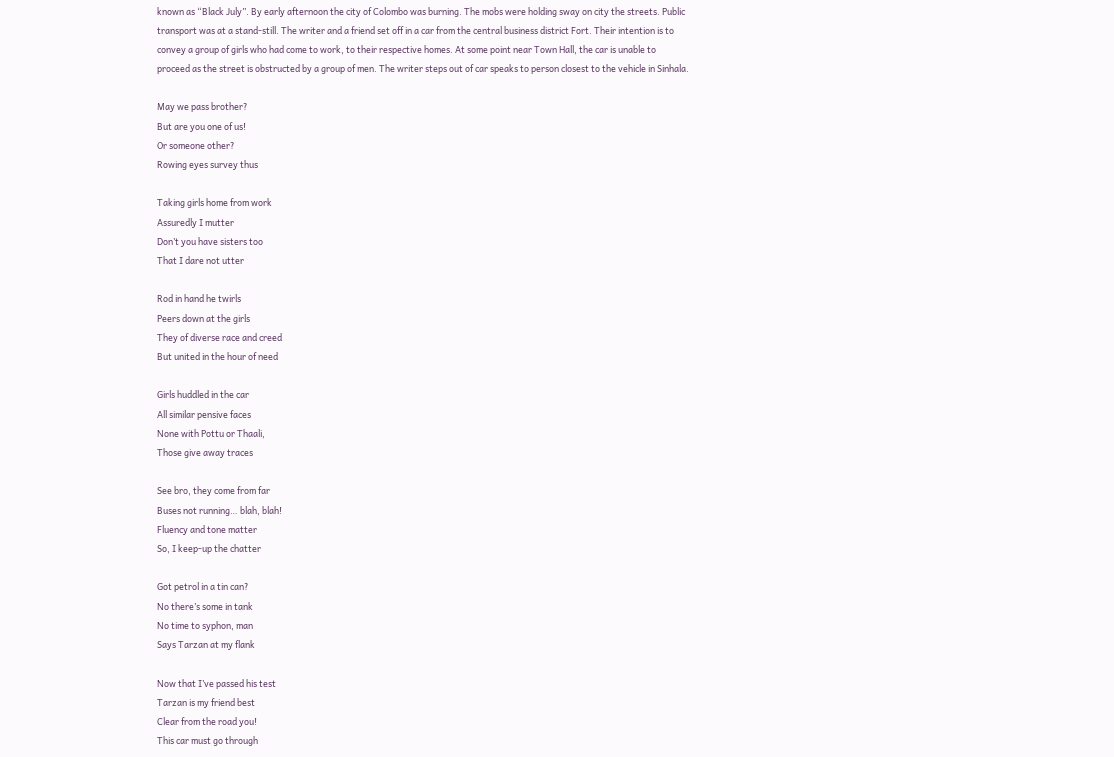known as “Black July”. By early afternoon the city of Colombo was burning. The mobs were holding sway on city the streets. Public transport was at a stand-still. The writer and a friend set off in a car from the central business district Fort. Their intention is to convey a group of girls who had come to work, to their respective homes. At some point near Town Hall, the car is unable to proceed as the street is obstructed by a group of men. The writer steps out of car speaks to person closest to the vehicle in Sinhala.

May we pass brother?
But are you one of us!
Or someone other?
Rowing eyes survey thus

Taking girls home from work
Assuredly I mutter
Don’t you have sisters too
That I dare not utter

Rod in hand he twirls
Peers down at the girls
They of diverse race and creed
But united in the hour of need

Girls huddled in the car
All similar pensive faces
None with Pottu or Thaali,
Those give away traces

See bro, they come from far
Buses not running… blah, blah!
Fluency and tone matter
So, I keep-up the chatter

Got petrol in a tin can?
No there’s some in tank
No time to syphon, man
Says Tarzan at my flank

Now that I’ve passed his test
Tarzan is my friend best
Clear from the road you!
This car must go through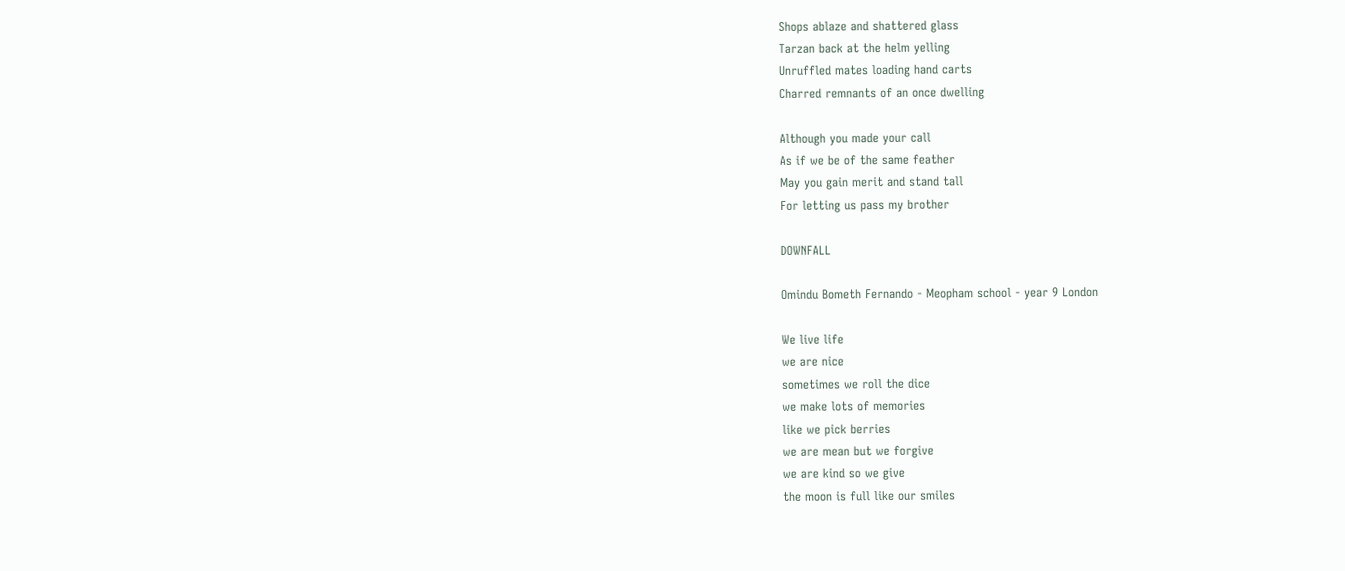Shops ablaze and shattered glass
Tarzan back at the helm yelling
Unruffled mates loading hand carts
Charred remnants of an once dwelling

Although you made your call
As if we be of the same feather
May you gain merit and stand tall
For letting us pass my brother

DOWNFALL

Omindu Bometh Fernando - Meopham school - year 9 London

We live life
we are nice
sometimes we roll the dice
we make lots of memories
like we pick berries
we are mean but we forgive
we are kind so we give
the moon is full like our smiles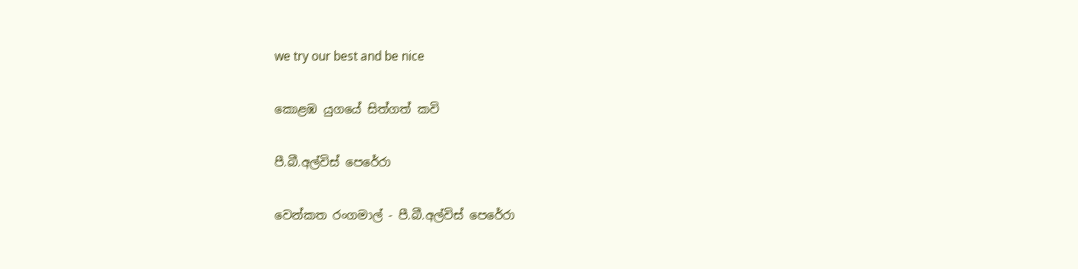we try our best and be nice

කොළඹ යුගයේ සිත්ගත් කවි

පී.බී.අල්විස් පෙරේරා

වෙන්කත රංගමාල් - පී.බී.අල්විස් පෙරේරා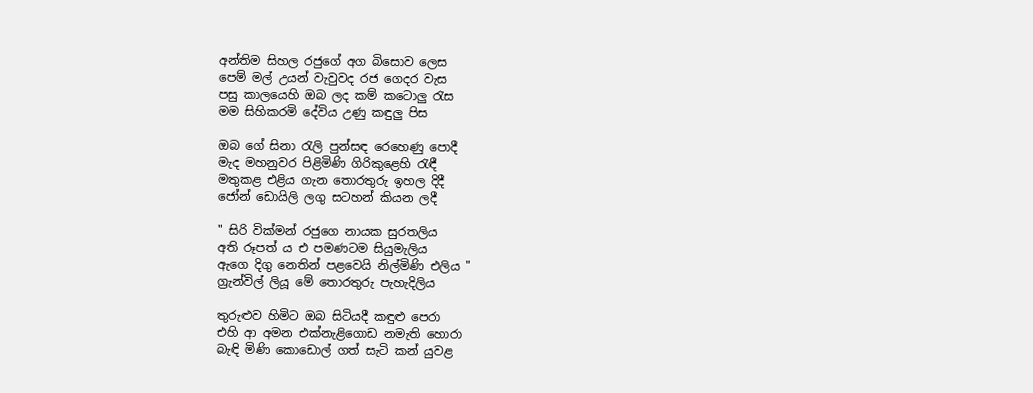අන්තිම සිහල රජුගේ අග බිසොව ලෙස
පෙම් මල් උයන් වැවුවද රජ ගෙදර වැස
පසු කාලයෙහි ඔබ ලද කම් කටොලු රැස
මම සිහිකරමි දේවිය උණු කඳුලු පිස

ඔබ ගේ සිනා රැලි පුන්සඳ රෙහෙණු පොදී
මැද මහනුවර පිළිමිණි ගිරිකුළෙහි රැඳී
මතුකළ එළිය ගැන තොරතුරු ඉහල දිදී
ජෝන් ඩොයිලි ලගු සටහන් කියන ලදී

" සිරි වික්මන් රජුගෙ නායක සුරතලිය
අති රූපත් ය එ පමණටම සියුමැලිය
ඇගෙ දිගු නෙතින් පළවෙයි නිල්මිණි එලිය "
ග්‍රැන්විල් ලියූ මේ තොරතුරු පැහැදිලිය

තුරුළුව හිමිට ඔබ සිටියදී කඳුළු පෙරා
එහි ආ අමන එක්නැළිගොඩ නමැති හොරා
බැඳි මිණි කොඩොල් ගත් සැටි කන් යුවළ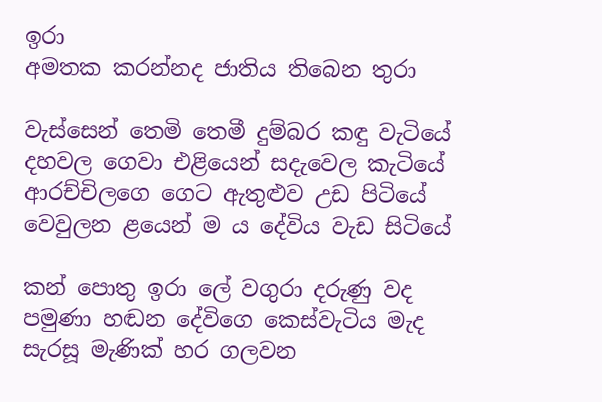ඉරා
අමතක කරන්නද ජාතිය තිබෙන තුරා

වැස්සෙන් තෙමි තෙමී දුම්බර කඳු වැටියේ
දහවල ගෙවා එළියෙන් සදැවෙල කැටියේ
ආරච්චිලගෙ ගෙට ඇතුළුව උඩ පිටියේ
වෙවුලන ළයෙන් ම ය දේවිය වැඩ සිටියේ

කන් පොතු ඉරා ලේ වගුරා දරුණු වද
පමුණා හඬන දේවිගෙ කෙස්වැටිය මැද
සැරසූ මැණික් හර ගලවන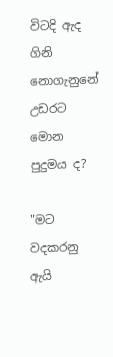විටදි ඇද
ගිනි නොගැනුනේ උඩරට මොන පුදුමය ද?

"මට වදකරනු ඇයි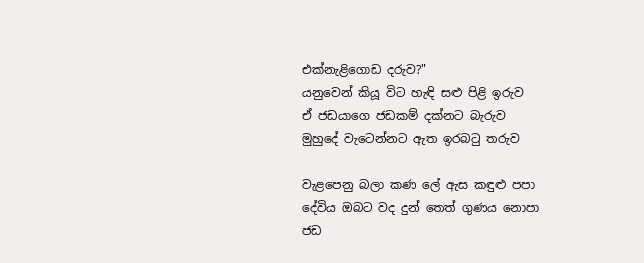එක්නැළිගොඩ දරුව?"
යනුවෙන් කියූ විට හැඳි සළු පිළි ඉරුව
ඒ ජඩයාගෙ ජඩකම් දක්නට බැරුව
මුහුදේ වැටෙන්නට ඇත ඉරබටු තරුව

වැළපෙනු බලා කණ ලේ ඇස කඳුළු පපා
දේවිය ඔබට වද දුන් තෙත් ගුණය නොපා
ජඩ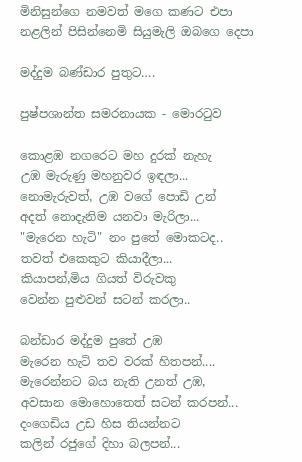මිනිසුන්ගෙ නමවත් මගෙ කණට එපා
නළලින් පිසින්නෙමි සියුමැලි ඔබගෙ දෙපා

මද්දුම බණ්ඩාර පුතුට….

පුෂ්පශාන්ත සමරනායක - මොරටුව

කොළඹ නගරෙට මහ දුරක් නැහැ
උඹ මැරුණු මහනුවර ඉඳලා...
නොමැරුවත්, උඹ වගේ පොඩි උන්
අදත් නොදැනිම යනවා මැරිලා...
"මැරෙන හැටි" නං පුතේ මොකටද..
තවත් එකෙකුට කියාදීලා...
කියාපන්,මිය ගියත් විරුවකු
වෙන්න පුළුවන් සටන් කරලා..

බන්ඩාර මද්දුම පුතේ උඹ
මැරෙන හැටි තව වරක් හිතපන්....
මැරෙන්නට බය නැති උනත් උඹ,
අවසාන මොහොතෙත් සටන් කරපන්...
දංගෙඩිය උඩ හිස තියන්නට
කලින් රජුගේ දිහා බලපන්...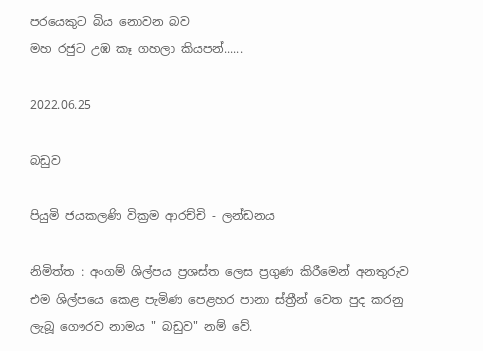පරයෙකුට බිය නොවන බව
මහ රජුට උඹ කෑ ගහලා කියපන්......

2022.06.25

බඩුව

පියුමි ජයකලණි වික්‍රම ආරච්චි - ලන්ඩනය

නිමිත්ත : අංගම් ශිල්පය ප්‍රශස්ත ලෙස ප්‍රගුණ කිරීමෙන් අනතුරුව එම ශිල්පයෙ කෙළ පැමිණ පෙළහර පානා ස්ත්‍රීන් වෙත පුද කරනු ලැබූ ගෞරව නාමය " බඩුව" නම් වේ.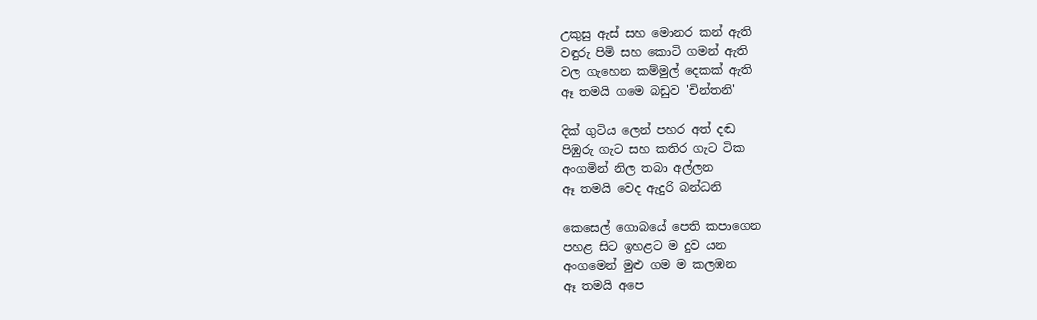උකුසු ඇස් සහ මොනර කන් ඇති
වඳුරු පිමි සහ කොටි ගමන් ඇති
වල ගැහෙන කම්මුල් දෙකක් ඇති
ඈ තමයි ගමෙ බඩුව 'චින්තනි'

දික් ගුටිය ලෙන් පහර අත් දඬ
පිඹුරු ගැට සහ කතිර ගැට ටික
අංගමින් නිල තබා අල්ලන
ඈ තමයි වෙද ඇදුරි බන්ධනි

කෙසෙල් ගොබයේ පෙති කපාගෙන
පහළ සිට ඉහළට ම දුව යන
අංගමෙන් මුළු ගම ම කලඹන
ඈ තමයි අපෙ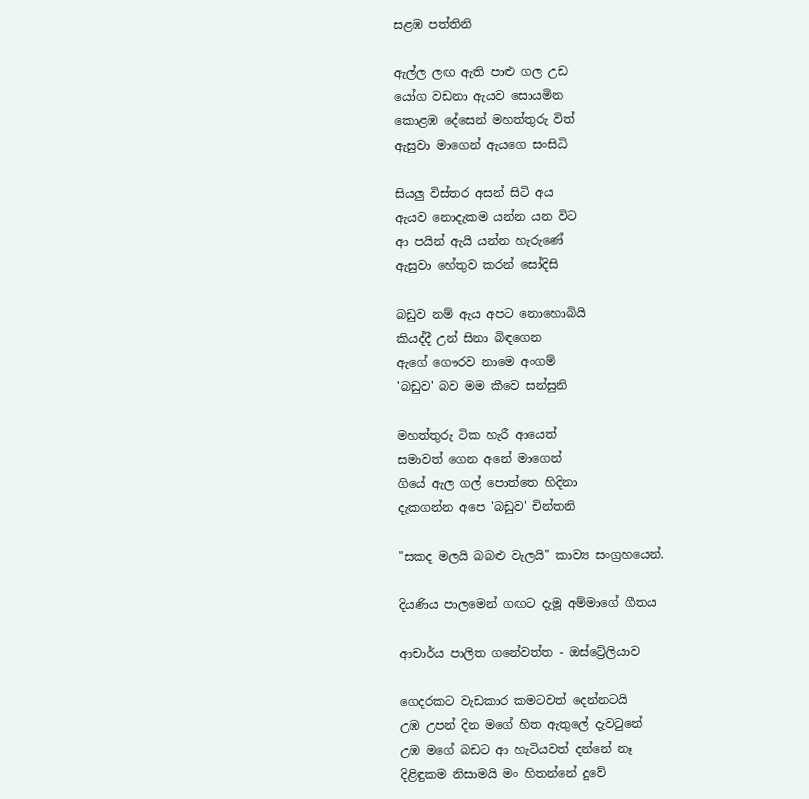සළඹ පත්තිනි

ඇල්ල ලඟ ඇති පාළු ගල උඩ
යෝග වඩනා ඇයව සොයමින
කොළඹ දේසෙන් මහත්තුරු විත්
ඇසුවා මාගෙන් ඇයගෙ සංසිධි

සියලු විස්තර අසන් සිටි අය
ඇයව නොදැකම යන්න යන විට
ආ පයින් ඇයි යන්න හැරුණේ
ඇසුවා හේතුව කරන් සෝදිසි

බඩුව නම් ඇය අපට නොහොබියි
කියද්දී උන් සිනා බිඳගෙන
ඇගේ ගෞරව නාමෙ අංගම්
'බඩුව' බව මම කීවෙ සන්සුනි

මහත්තුරු ටික හැරී ආයෙත්
සමාවත් ගෙන අනේ මාගෙන්
ගියේ ඇල ගල් පොත්තෙ හිදිනා
දැකගන්න අපෙ 'බඩුව' චින්තනි

"සකද මලයි බබළු වැලයි" කාව්‍ය සංග්‍රහයෙන්.

දියණිය පාලමෙන් ගඟට දැමූ අම්මාගේ ගීතය

ආචාර්ය පාලිත ගනේවත්ත - ඔස්ට්‍රේලියාව

ගෙදරකට වැඩකාර කමටවත් දෙන්නටයි
උඹ උපන් දින මගේ හිත ඇතුලේ දැවටුනේ
උඹ මගේ බඩට ආ හැටියවත් දන්නේ නෑ
දිළිඳුකම නිසාමයි මං හිතන්නේ දුවේ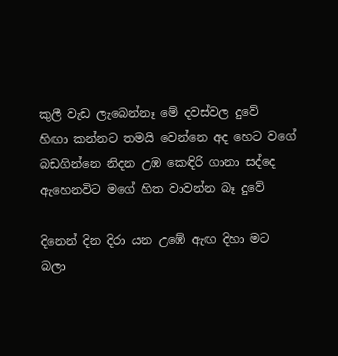කුලී වැඩ ලැබෙන්නෑ මේ දවස්වල දුවේ
හිඟා කන්නට තමයි වෙන්නෙ අද හෙට වගේ
බඩගින්නෙ නිදන උඹ කෙඳිරි ගානා සද්දෙ
ඇහෙනවිට මගේ හිත වාවන්න බෑ දුවේ

දිනෙන් දින දිරා යන උඹේ ඇඟ දිහා මට
බලා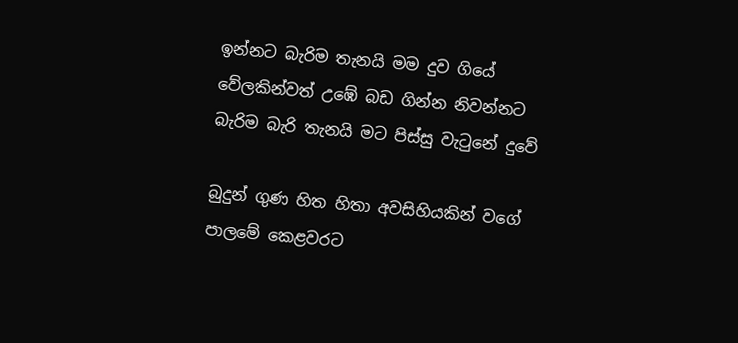ඉන්නට බැරිම තැනයි මම දුව ගියේ
වේලකින්වත් උඹේ බඩ ගින්න නිවන්නට
බැරිම බැරි තැනයි මට පිස්සු වැටුනේ දුවේ

බුදුන් ගුණ හිත හිතා අවසිහියකින් වගේ
පාලමේ කෙළවරට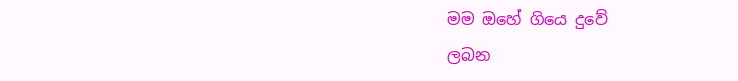මම ඔහේ ගියෙ දුවේ
ලබන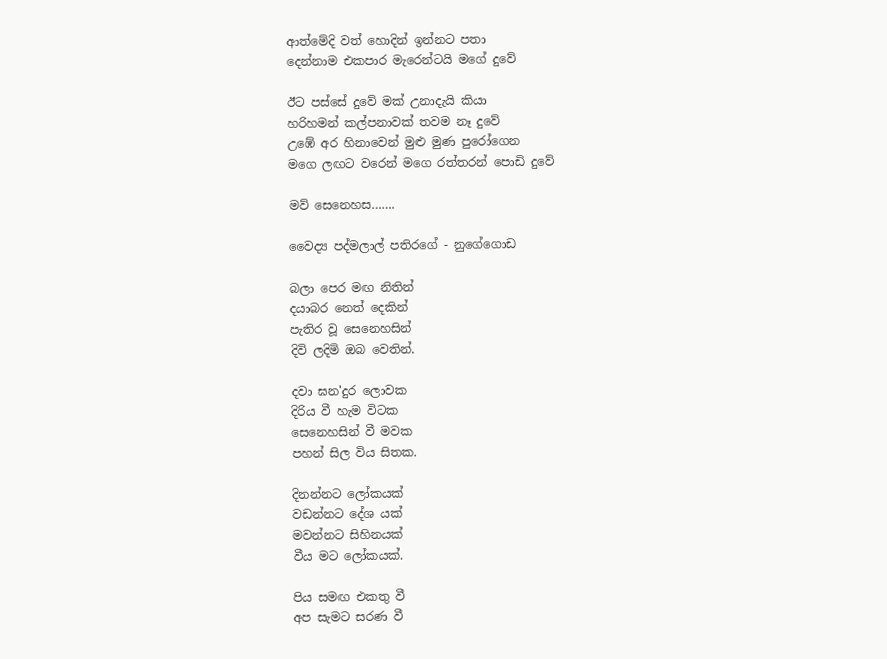ආත්මේදි වත් හොදින් ඉන්නට පතා
දෙන්නාම එකපාර මැරෙන්ටයි මගේ දුවේ

ඊට පස්සේ දුවේ මක් උනාදැයි කියා
හරිහමන් කල්පනාවක් තවම නෑ දුවේ
උඹේ අර හිනාවෙන් මුළු මුණ පුරෝගෙන
මගෙ ලඟට වරෙන් මගෙ රත්තරන් පොඩි දුවේ

මව් සෙනෙහස…….

වෛද්‍ය පද්මලාල් පතිරගේ - නුගේගොඩ

බලා පෙර මඟ නිතින්
දයාබර නෙත් දෙකින්
පැතිර වූ සෙනෙහසින්
දිවි ලදිමි ඔබ වෙතින්.

දවා ඝන'දුර ලොවක
දිරිය වී හැම විටක
සෙනෙහසින් වී මවක
පහන් සිල විය සිතක.

දිනන්නට ලෝකයක්
වඩන්නට දේශ යක්
මවන්නට සිහිනයක්
වීය මට ලෝකයක්.

පිය සමඟ එකතු වී
අප සැමට සරණ වී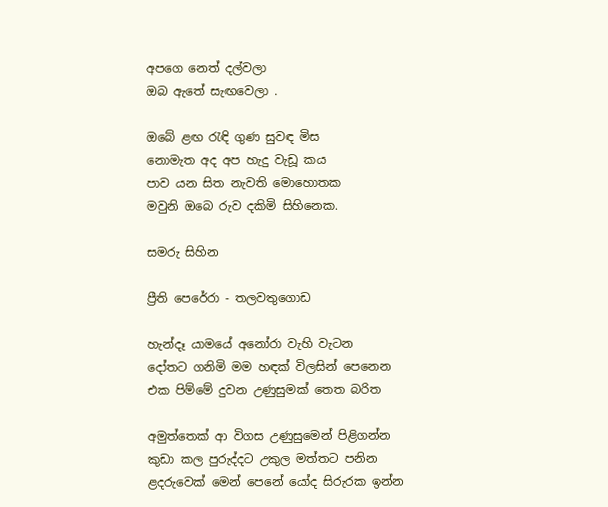අපගෙ නෙත් දල්වලා
ඔබ ඇතේ සැඟවෙලා .

ඔබේ ළඟ රැඳි ගුණ සුවඳ මිස
නොමැත අද අප හැදු වැඩූ කය
පාව යන සිත නැවති මොහොතක
මවුනි ඔබෙ රුව දකිමි සිහිනෙක.

සමරු සිහින

ප්‍රීති පෙරේරා - තලවතුගොඩ

හැන්දෑ යාමයේ අනෝරා වැහි වැටන
දෝතට ගනිමි මම හඳක් විලසින් පෙනෙන
එක පිම්මේ දුවන උණුසුමක් තෙත බරිත

අමුත්තෙක් ආ විගස උණුසුමෙන් පිළිගන්න
කුඩා කල පුරුද්දට උකුල මත්තට පනින
ළදරුවෙක් මෙන් පෙනේ යෝද සිරුරක ඉන්න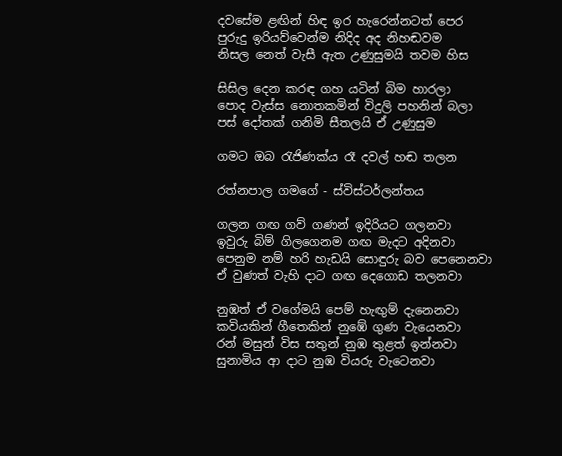දවසේම ළඟින් හිඳ ඉර හැරෙන්නටත් පෙර
පුරුදු ඉරියව්වෙන්ම නිදිද අද නිහඬවම
නිසල නෙත් වැසී ඇත උණුසුමයි තවම හිස

සිසිල දෙන කරඳ ගහ යටින් බිම හාරලා
පොද වැස්ස නොතකමින් විදුලි පහනින් බලා
පස් දෝතක් ගනිමි සීතලයි ඒ උණුසුම

ගමට ඔබ රැජිණක්ය රෑ දවල් හඬ තලන

රත්නපාල ගමගේ - ස්විස්ටර්ලන්තය

ගලන ගඟ ගව් ගණන් ඉදිරියට ගලනවා
ඉවුරු බිම් ගිලගෙනම ගඟ මැදට අදිනවා
පෙනුම නම් හරි හැඩයි සොඳුරු බව පෙනෙනවා
ඒ වුණත් වැහි දාට ගඟ දෙගොඩ තලනවා

නුඹත් ඒ වගේමයි පෙම් හැඟුම් දැනෙනවා
කවියකින් ගීතෙකින් නුඹේ ගුණ වැයෙනවා
රන් මසුන් විස සතුන් නුඹ තුළත් ඉන්නවා
සුනාමිය ආ දාට නුඹ වියරු වැටෙනවා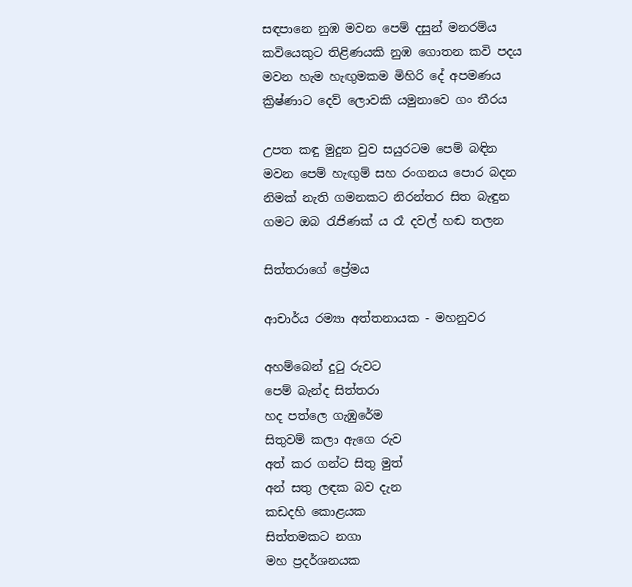සඳපානෙ නුඹ මවන පෙම් දසුන් මනරම්ය
කවියෙකුට තිළිණයකි නුඹ ගොතන කවි පදය
මවන හැම හැඟුමකම මිහිරි දේ අපමණය
ක්‍රිෂ්ණාට දෙව් ලොවකි යමුනාවෙ ගං තීරය

උපත කඳු මුදුන වුව සයුරටම පෙම් බඳින
මවන පෙම් හැඟුම් සහ රංගනය පොර බදන
නිමක් නැති ගමනකට නිරන්තර සිත බැඳුන
ගමට ඔබ රැජිණක් ය රෑ දවල් හඬ තලන

සිත්තරාගේ ප්‍රේමය

ආචාර්ය රම්‍යා අත්තනායක - මහනුවර

අහම්බෙන් දුටු රුවට
පෙම් බැන්ද සිත්තරා
හද පත්ලෙ ගැඹුරේම
සිතුවම් කලා ඇගෙ රුව
අත් කර ගන්ට සිතු මුත්
අන් සතු ලඳක බව දැන
කඩදහි කොළයක
සිත්තමකට නගා
මහ ප්‍රදර්ශනයක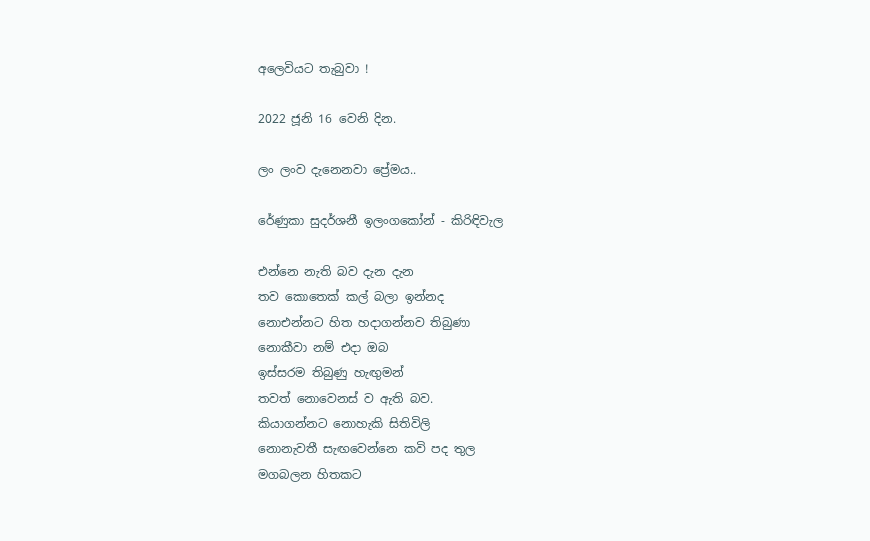අලෙවියට තැබුවා !

2022 ජූනි 16 වෙනි දින.

ලං ලංව දැනෙනවා ප්‍රේමය..

රේණුකා සුදර්ශනී ඉලංගකෝන් - කිරිඳිවැල

එන්නෙ නැති බව දැන දැන
තව කොතෙක් කල් බලා ඉන්නද
නොඑන්නට හිත හදාගන්නව තිබුණා
නොකීවා නම් එදා ඔබ
ඉස්සරම තිබුණු හැඟුමන්
තවත් නොවෙනස් ව ඇති බව.
කියාගන්නට නොහැකි සිතිවිලි
නොනැවතී සැඟවෙන්නෙ කවි පද තුල
මගබලන හිතකට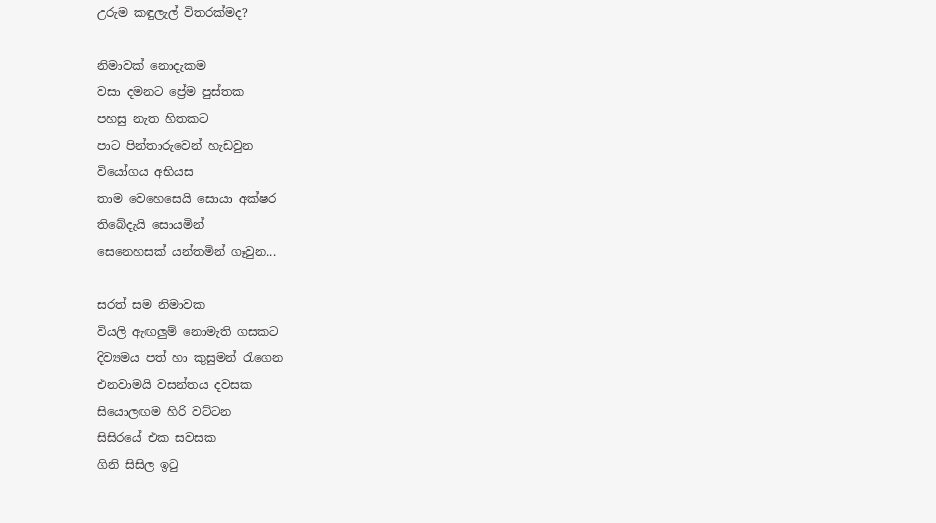උරුම කඳුලැල් විතරක්මද?

නිමාවක් නොදැකම
වසා දමනට ප්‍රේම පුස්තක
පහසු නැත හිතකට
පාට පින්තාරුවෙන් හැඩවුන
වියෝගය අභියස
තාම වෙහෙසෙයි සොයා අක්ෂර
තිබේදැයි සොයමින්
සෙනෙහසක් යන්තමින් ගෑවුන...

සරත් සම නිමාවක
වියලි ඇඟලුම් නොමැති ගසකට
දිව්‍යමය පත් හා කුසුමන් රැගෙන
එනවාමයි වසන්තය දවසක
සියොලඟම හිරි වට්ටන
සිසිරයේ එක සවසක
ගිනි සිසිල ඉටු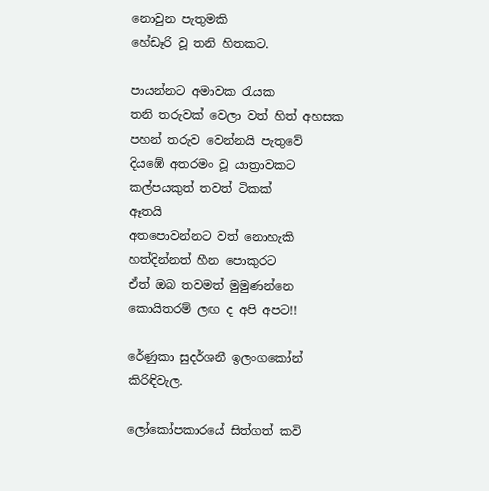නොවුන පැතුමකි
හේඩෑරි වූ තනි හිතකට.

පායන්නට අමාවක රැයක
තනි තරුවක් වෙලා වත් හිත් අහසක
පහන් තරුව වෙන්නයි පැතුවේ
දියඹේ අතරමං වූ යාත්‍රාවකට
කල්පයකුත් තවත් ටිකක්
ඈතයි
අතපොවන්නට වත් නොහැකි
හත්දින්නත් හීන පොකුරට
ඒත් ඔබ තවමත් මුමුණන්නෙ
කොයිතරම් ලඟ ද අපි අපට!!

රේණුකා සුදර්ශනී ඉලංගකෝන්
කිරිඳිවැල.

ලෝකෝපකාරයේ සිත්ගත් කවි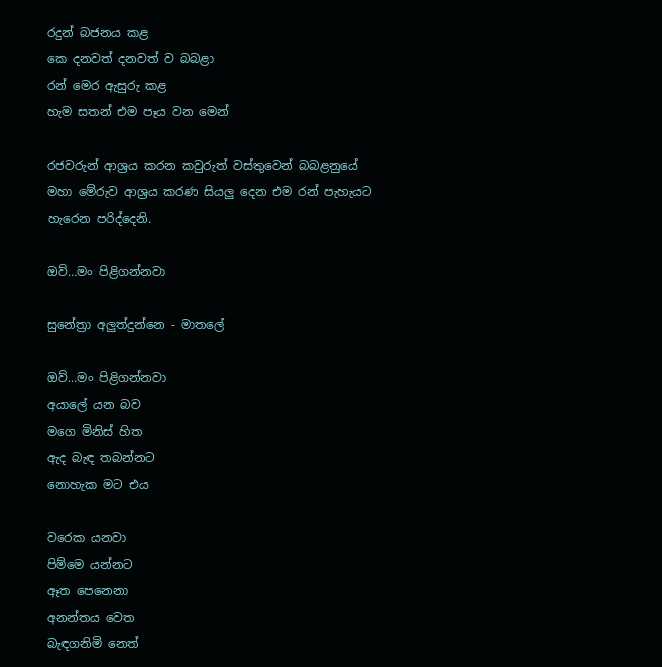රදුන් බජනය කළ
කෙ දනවත් දනවත් ව බබළා
රන් මෙර ඇසුරු කළ
හැම සතන් එම පෑය වන මෙන්

රජවරුන් ආශ්‍රය කරන කවුරුත් වස්තුවෙන් බබළනුයේ
මහා මේරුව ආශ්‍රය කරණ සියලු දෙන එම රන් පැහැයට
හැරෙන පරිද්දෙනි.

ඔව්…මං පිළිගන්නවා

සුනේත්‍රා අලුත්දුන්නෙ - මාතලේ

ඔව්...මං පිළිගන්නවා
අයාලේ යන බව
මගෙ මිනිස් හිත
ඇද බැඳ තබන්නට
නොහැක මට එය

වරෙක යනවා
පිම්මෙ යන්නට
ඈත පෙනෙනා
අනන්තය වෙත
බැඳගනිමි නෙත්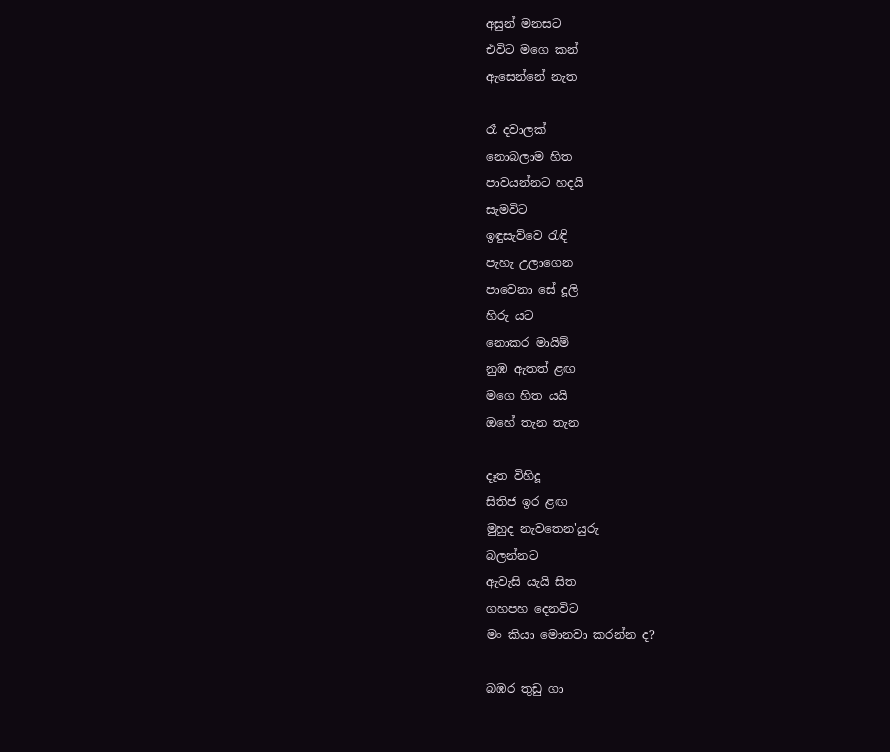අසුන් මනසට
එවිට මගෙ කන්
ඇසෙන්නේ නැත

රෑ දවාලක්
නොබලාම හිත
පාවයන්නට හදයි
සැමවිට
ඉඳුසැව්වෙ රැඳි
පැහැ උලාගෙන
පාවෙනා සේ දූලි
හිරු යට
නොකර මායිම්
නුඹ ඇතත් ළඟ
මගෙ හිත යයි
ඔහේ තැන තැන

දෑත විහිදූ
සිතිජ ඉර ළඟ
මුහුද නැවතෙන'යුරු
බලන්නට
ඇවැසි යැයි සිත
ගහපහ දෙනවිට
මං කියා මොනවා කරන්න ද?

බඹර තුඩු ගා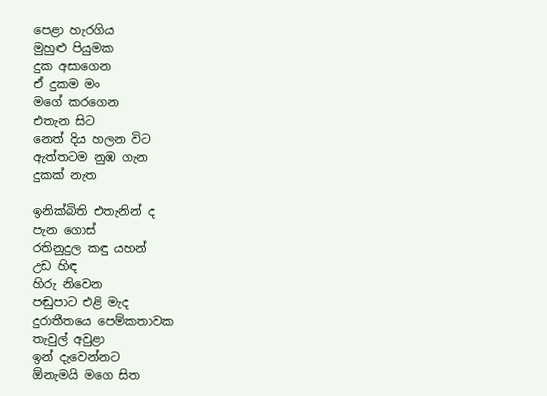පෙළා හැරගිය
මුහුළු පියුමක
දුක අසාගෙන
ඒ දුකම මං
මගේ කරගෙන
එතැන සිට
නෙත් දිය හලන විට
ඇත්තටම නුඹ ගැන
දුකක් නැත

ඉනික්බිති එතැනින් ද
පැන ගොස්
රතිනුදුල කඳු යහන්
උඩ හිඳ
හිරු නිවෙන
පඬුපාට එළි මැද
දුරාතීතයෙ පෙම්කතාවක
තැවුල් අවුළා
ඉන් දැවෙන්නට
ඕනැමයි මගෙ සිත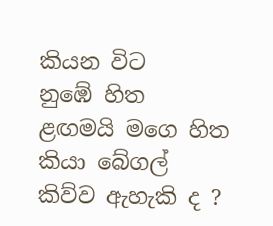කියන විට
නුඹේ හිත
ළඟමයි මගෙ හිත
කියා බේගල්
කිව්ව ඇහැකි ද ?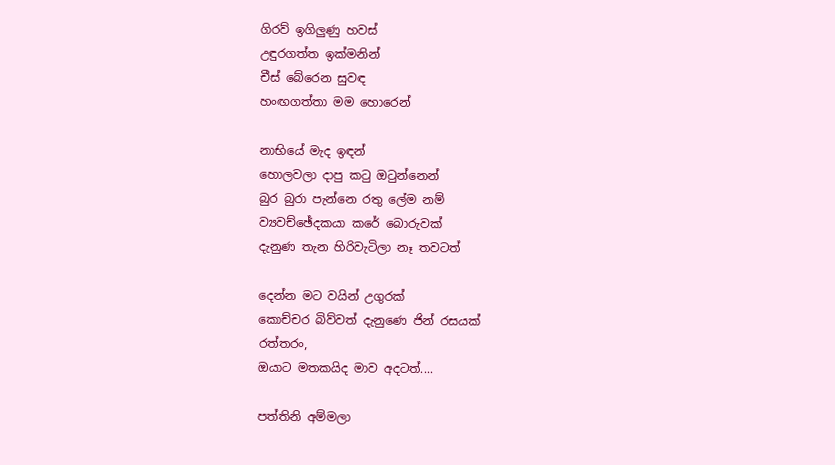ගිරව් ඉගිලුණු හවස්
උඳුරගත්ත ඉක්මනින්
චීස් බේරෙන සුවඳ
හංඟගත්තා මම හොරෙන්

නාභියේ මැද ඉඳන්
හොලවලා දාපු කටු ඔටුන්නෙන්
බුර බුරා පැන්නෙ රතු ලේම නම්
ව්‍යවච්ඡේදකයා කරේ බොරුවක්
දැනුණ තැන හිරිවැටිලා නෑ තවටත්

දෙන්න මට වයින් උගුරක්
කොච්චර බිව්වත් දැනුණෙ ජින් රසයක්
රත්තරං,
ඔයාට මතකයිද මාව අදටත්....

පත්තිනි අම්මලා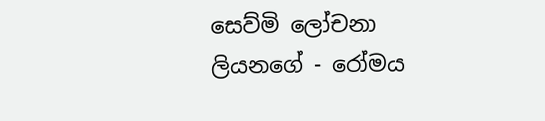සෙව්මි ලෝචනා ලියනගේ - රෝමය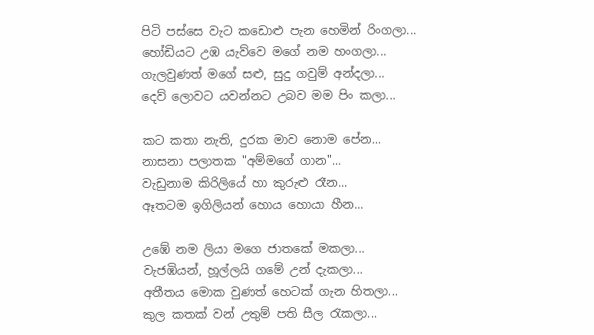පිටි පස්සෙ වැට කඩොළු පැන හෙමින් රිංගලා...
හෝඩියට උඹ යැව්වෙ මගේ නම හංගලා...
ගැලවුණත් මගේ සළු, සුදු ගවුම් අන්දලා...
දෙව් ලොවට යවන්නට උබව මම පිං කලා...

කට කතා නැති, දුරක මාව නොම පේන...
නාසනා පලාතක "අම්මගේ ගාන"...
වැඩුනාම කිරිලියේ හා කුරුළු රෑන...
ඈතටම ඉගිලියන් හොය හොයා හීන...

උඹේ නම ලියා මගෙ ජාතකේ මකලා...
වැජඹියන්, හූල්ලයි ගමේ උන් දැකලා...
අතීතය මොක වුණත් හෙටක් ගැන හිතලා...
කුල කතක් වන් උතුම් පති සීල රැකලා...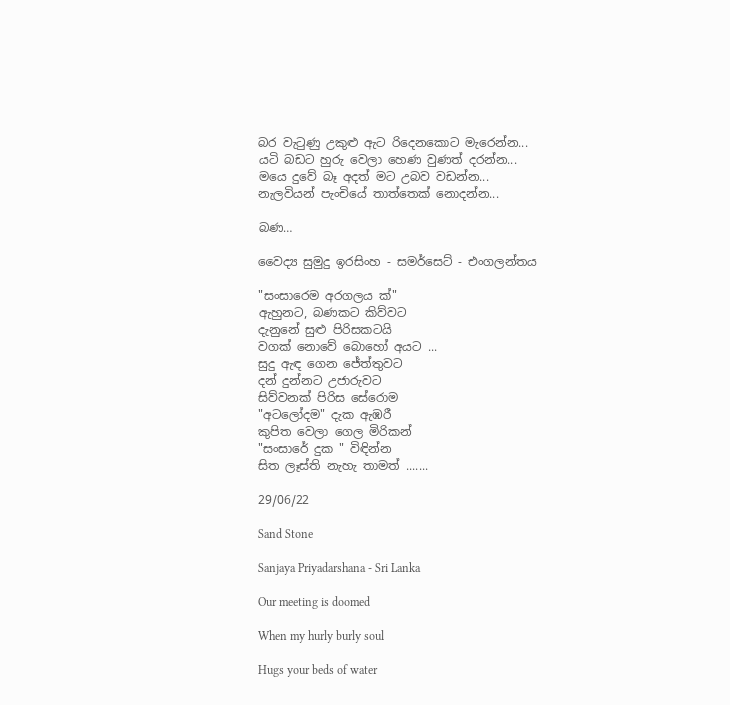බර වැටුණු උකුළු ඇට රිදෙනකොට මැරෙන්න...
යටි බඩට හුරු වෙලා හෙණ වුණත් දරන්න...
මයෙ දුවේ බෑ අදත් මට උබව වඩන්න...
නැලවියන් පැංචියේ තාත්තෙක් නොදන්න...

බණ…

වෛද්‍ය සුමුදු ඉරසිංහ - සමර්සෙට් - එංගලන්තය

"සංසාරෙම අරගලය ක්"
ඇහුනට, බණකට කිව්වට
දැනුනේ සුළු පිරිසකටයි
වගක් නොවේ බොහෝ අයට ...
සුදු ඇඳ ගෙන ජේත්තුවට
දන් දුන්නට උජාරුවට
සිව්වනක් පිරිස සේරොම
"අටලෝදම" දැක ඇඹරී
කුපිත වෙලා ගෙල මිරිකන්
"සංසාරේ දුක " විඳින්න
සිත ලෑස්ති නැහැ තාමත් .......

29/06/22

Sand Stone

Sanjaya Priyadarshana - Sri Lanka

Our meeting is doomed

When my hurly burly soul

Hugs your beds of water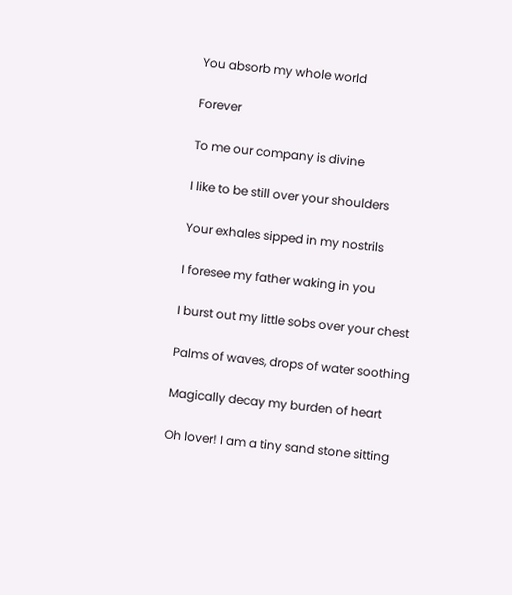You absorb my whole world

Forever

To me our company is divine

I like to be still over your shoulders

Your exhales sipped in my nostrils

I foresee my father waking in you

I burst out my little sobs over your chest

Palms of waves, drops of water soothing

Magically decay my burden of heart

Oh lover! I am a tiny sand stone sitting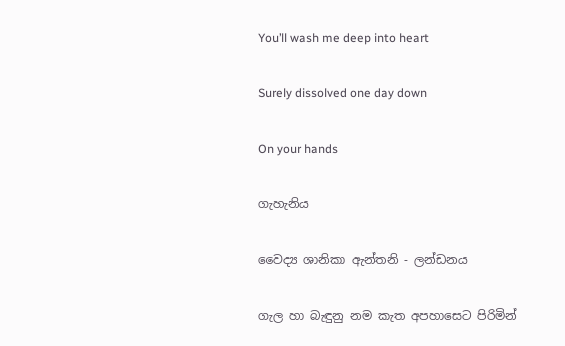You’ll wash me deep into heart

Surely dissolved one day down

On your hands

ගැහැනිය

වෛද්‍ය ශානිකා ඇන්තනි - ලන්ඩනය

ගැල හා බැඳුනු නම කැත අපහාසෙට පිරිමින්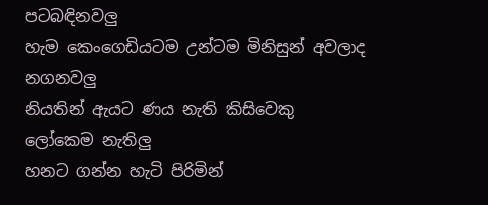පටබඳිනවලු
හැම කෙංගෙඩියටම උන්ටම මිනිසුන් අවලාද නගනවලු
නියතින් ඇයට ණය නැති කිසිවෙකු ලෝකෙම නැතිලු
හනට ගන්න හැටි පිරිමින්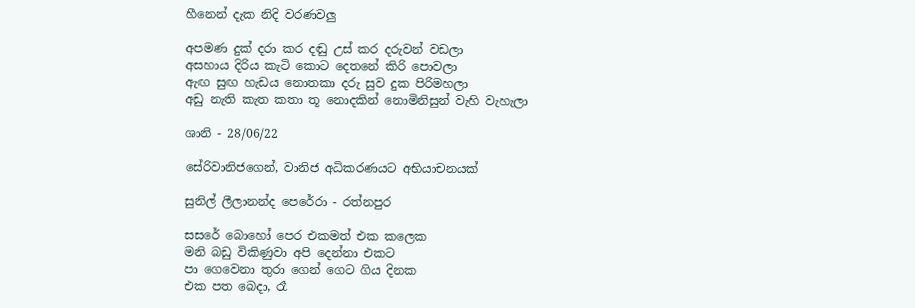හීනෙන් දැක නිදි වරණවලු

අපමණ දුක් දරා කර දඬු උස් කර දරුවන් වඩලා
අසහාය දිරිය කැටි කොට දෙතනේ කිරි පොවලා
ඇඟ සුඟ හැඩය නොතකා දරු සුව දුක පිරිමහලා
අඩු නැති කැත කතා තූ නොදකින් නොමිනිසුන් වැහි වැහැලා

ශානි - 28/06/22

සේරිවානිජගෙන්, වානිජ අධිකරණයට අභියාචනයක්

සුනිල් ලීලානන්ද පෙරේරා - රත්නපුර

සසරේ බොහෝ පෙර එකමත් එක කලෙක
මනි බඩු විකිණුවා අපි දෙන්නා එකට
පා ගෙවෙනා තුරා ගෙන් ගෙට ගිය දිනක
එක පත බෙදා, රෑ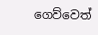ගෙව්වෙත්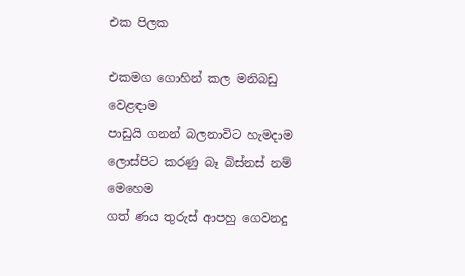එක පිලක

එකමග ගොහින් කල මනිබඩු වෙළඳාම
පාඩුයි ගනන් බලනාවිට හැමදාම
ලොස්පිට කරණු බෑ බිස්නස් නම් මෙහෙම
ගත් ණය තුරුස් ආපහු ගෙවනදු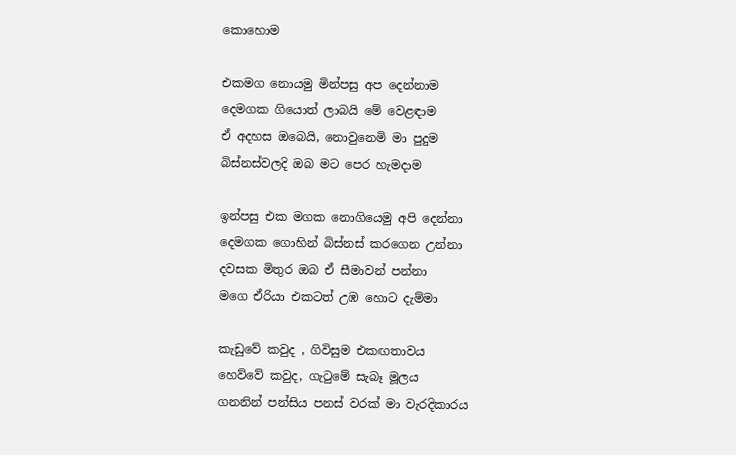කොහොම

එකමග නොයමු මින්පසු අප දෙන්නාම
දෙමගක ගියොත් ලාබයි මේ වෙළඳාම
ඒ අදහස ඔබෙයි, නොවුනෙමි මා පුදුම
බිස්නස්වලදි ඔබ මට පෙර හැමදාම

ඉන්පසු එක මගක නොගියෙමු අපි දෙන්නා
දෙමගක ගොහින් බිස්නස් කරගෙන උන්නා
දවසක මිතුර ඔබ ඒ සීමාවන් පන්නා
මගෙ ඒරියා එකටත් උඹ හොට දැම්මා

කැඩුවේ කවුද , ගිවිසුම එකඟතාවය
හෙව්වේ කවුද, ගැටුමේ සැබෑ මූලය
ගනනින් පන්සිය පනස් වරක් මා වැරදිකාරය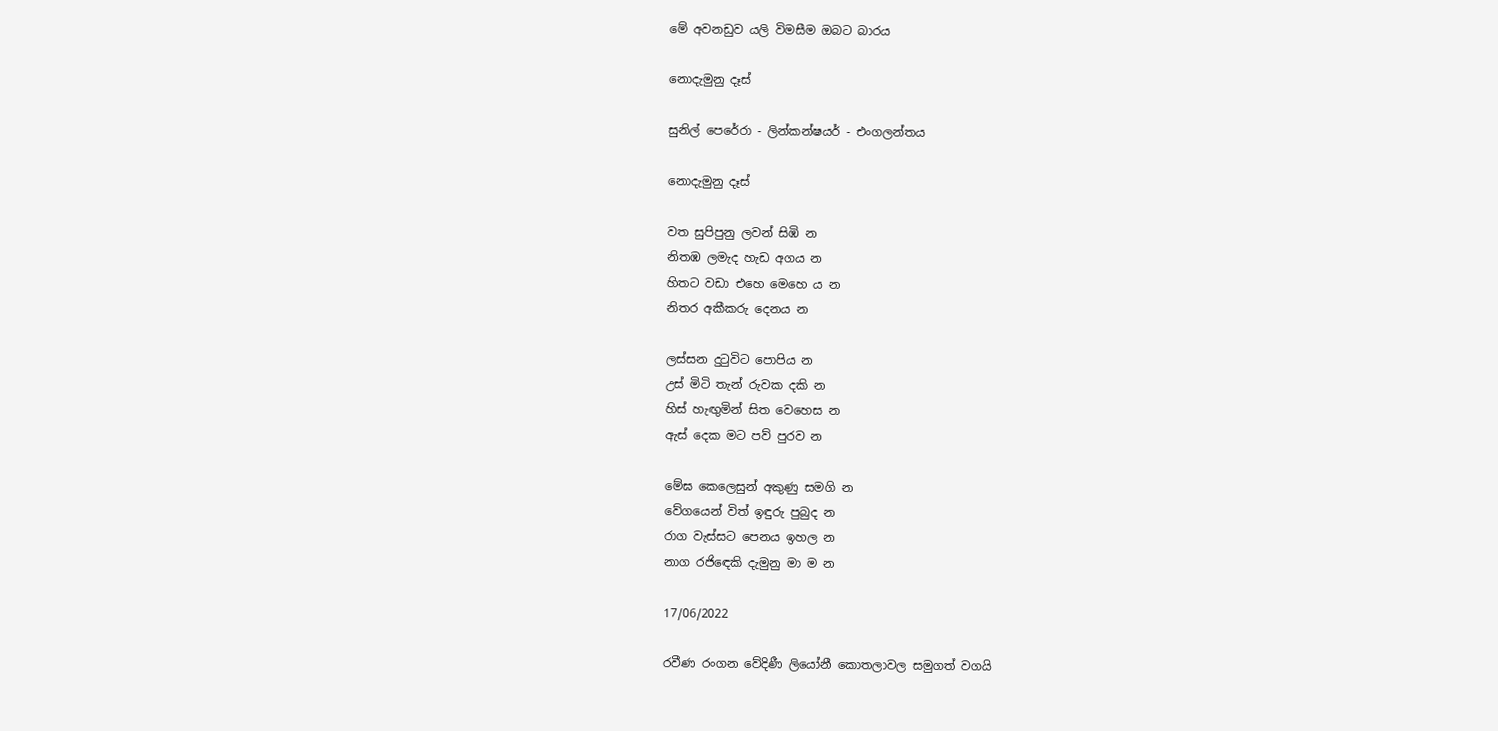මේ අවනඩුව යලි විමසීම ඔබට බාරය

නොදැමුනු දෑස්

සුනිල් පෙරේරා - ලින්කන්ෂයර් - එංගලන්තය

නොදැමුනු දෑස්

වත සුපිපුනු ලවන් සිඹි න
නිතඹ ලමැද හැඩ අගය න
හිතට වඩා එහෙ මෙහෙ ය න
නිතර අකීකරු දෙනය න

ලස්සන දුටුවිට පොපිය න
උස් මිටි තැන් රුවක දකි න
හිස් හැඟුමින් සිත වෙහෙස න
ඇස් දෙක මට පව් පුරව න

මේඝ කෙලෙසුන් අකුණු සමගි න
වේගයෙන් විත් ඉඳුරු පුබුද න
රාග වැස්සට පෙනය ඉහල න
නාග රජිඳෙකි දැමුනු මා ම න

17/06/2022

රවීණ රංගන වේදිණී ලියෝනී කොතලාවල සමුගත් වගයි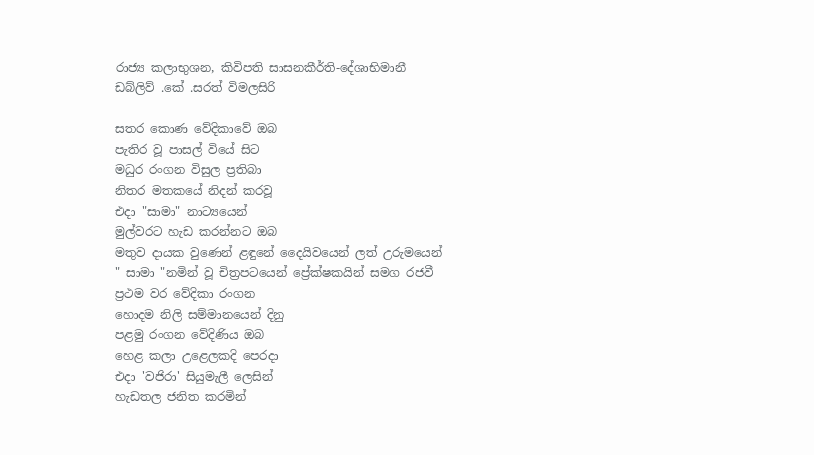රාජ්‍ය කලාභුශන, කිවිපති සාසනකීර්ති-දේශාභිමානී ඩබ්ලිව් .කේ .සරත් විමලසිරි

සතර කොණ වේදිකාවේ ඔබ
පැතිර වූ පාසල් වියේ සිට
මධුර රංගන විසුල ප්‍රතිබා
නිතර මතකයේ නිදන් කරවූ
එදා "සාමා" නාට්‍යයෙන්
මුල්වරට හැඩ කරන්නට ඔබ
මතුව දායක වුණෙන් ළඳුනේ දෛයිවයෙන් ලත් උරුමයෙන්
" සාමා "නමින් වූ චිත්‍රපටයෙන් ප්‍රේක්ෂකයින් සමග රජවී
ප්‍රථම වර වේදිකා රංගන
හොදම නිලි සම්මානයෙන් දිනු
පළමු රංගන වේදිණිය ඔබ
හෙළ කලා උළෙලකදි පෙරදා
එදා 'වජිරා' සියුමැලී ලෙසින්
හැඩතල ජනිත කරමින්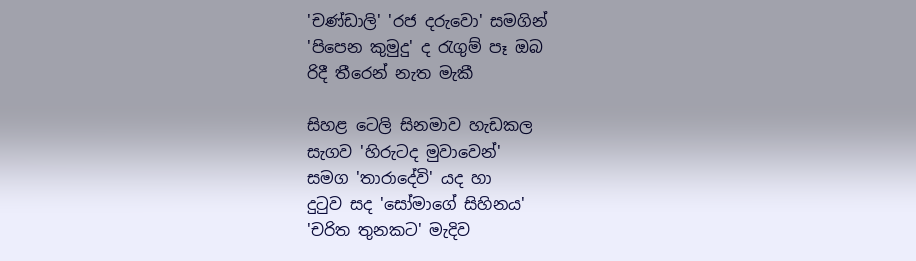'චණ්ඩාලි' 'රජ දරුවො' සමගින්
'පිපෙන කුමුදු' ද රැගුම් පෑ ඔබ
රිදී තීරෙන් නැත මැකී

සිහළ ටෙලි සිනමාව හැඩකල
සැගව 'හිරුටද මුවාවෙන්'
සමග 'තාරාදේවි' යද හා
දුටුව සද 'සෝමාගේ සිහිනය'
'චරිත තුනකට' මැදිව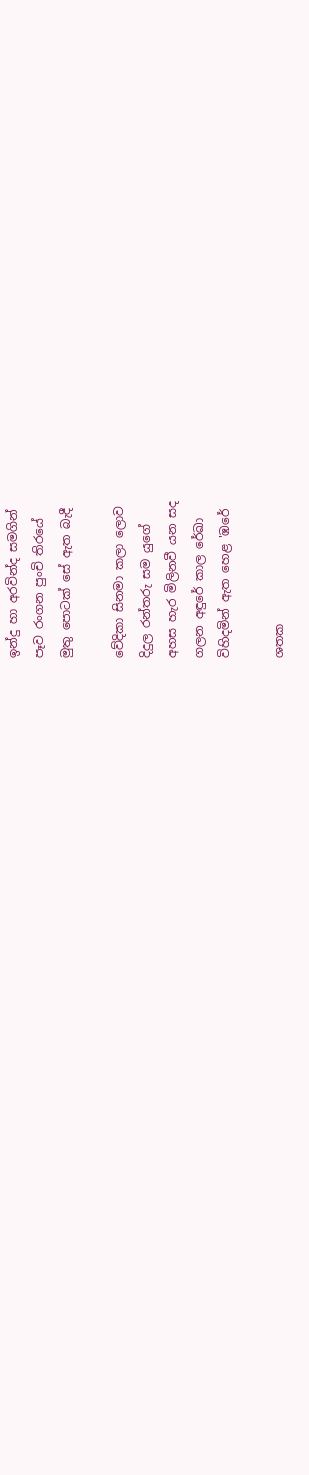ඉන්දු හා අරවින්ද සමගින්
පෑව රංගන පුංචි තිරයේ
මුතු පොටක් සේ ඇත බැදී

වේදිකා සිනමා කලා ලොව
දිදුල රන්තරු සම යුගේ
අහස හැර මිලිනවී යන සද
ගලන අඳුරේ කාල රේඛා
විහිදමින් ඇත හෙළ 'ඹරේ

ශතක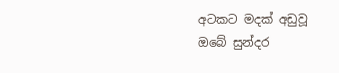අටකට මදක් අඩුවූ
ඔබේ සුන්දර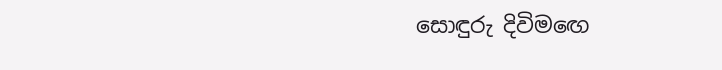සොඳුරු දිවිමඟෙ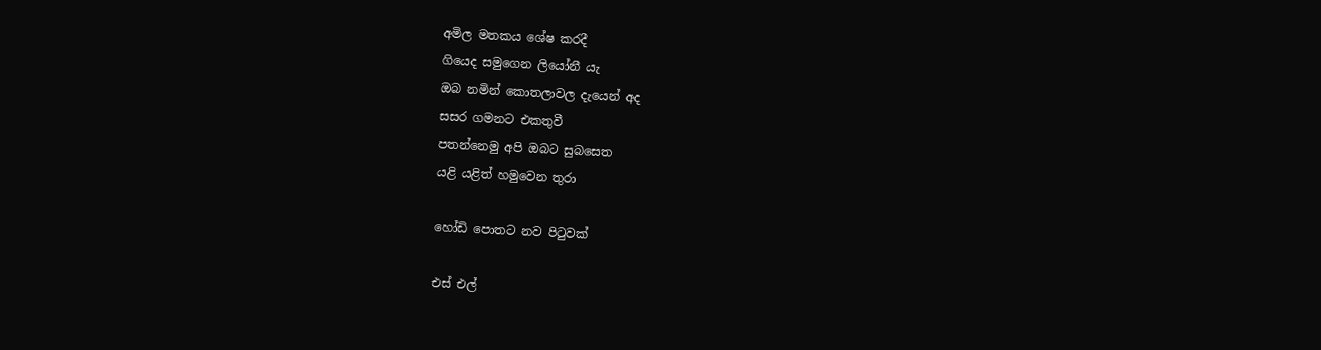අමිල මතකය ශේෂ කරදී
ගියෙද සමුගෙන ලියෝනී යැ
ඔබ නමින් කොතලාවල දැයෙන් අද
සසර ගමනට එකතුවී
පතන්නෙමු අපි ඔබට සුබසෙත
යළි යළිත් හමුවෙන තුරා

හෝඩි පොතට නව පිටුවක්

එස් එල්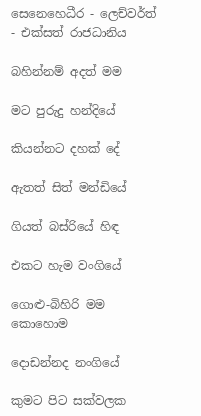සෙනෙහෙධීර - ලෙච්වර්ත් - එක්සත් රාජධානිය

බහින්නම් අදත් මම

මට පුරුදු හන්දියේ

කියන්නට දහක් දේ

ඇතත් සිත් මන්ඩියේ

ගියත් බස්රියේ හිඳ

එකට හැම වංගියේ

ගොළු-බිහිරි මම කොහොම

දොඩන්නද නංගියේ

කුමට පිට සක්වලක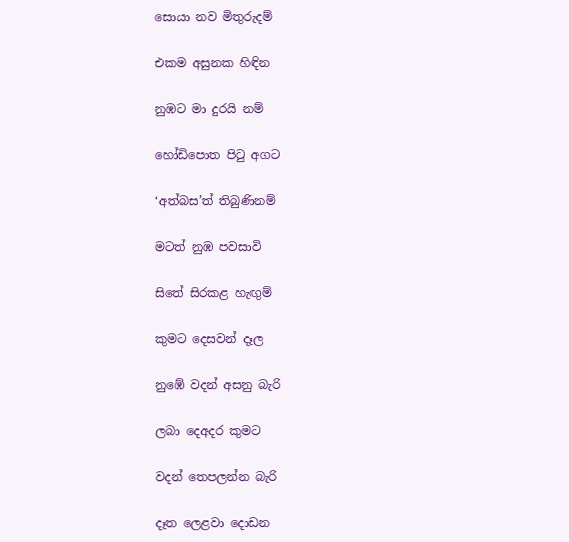සොයා නව මිතුරුදම්

එකම අසුනක හිඳින

නුඹට මා දුරයි නම්

හෝඩිපොත පිටු අගට

‘අත්බස’ත් තිබුණිනම්

මටත් නුඹ පවසාවි

සිතේ සිරකළ හැඟුම්

කුමට දෙසවන් දෑල

නුඹේ වදන් අසනු බැරි

ලබා දෙඅදර කුමට

වදන් තෙපලන්න බැරි

දෑත ලෙළවා දොඩන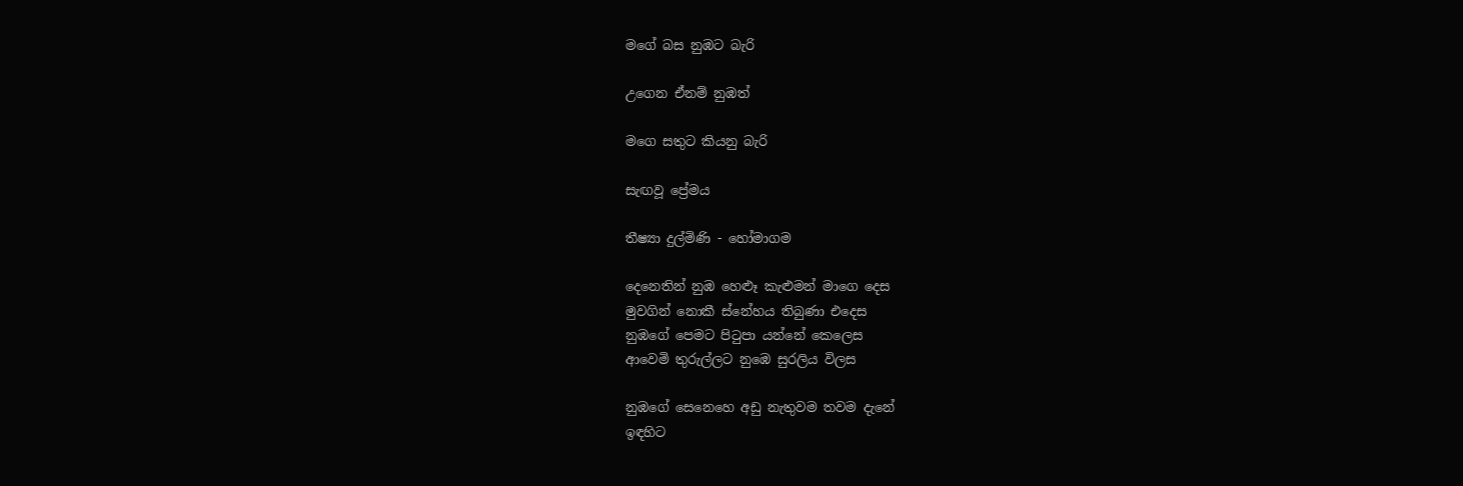මගේ බස නුඹට බැරි

උගෙන ඒනම් නුඹත්

මගෙ සතුට කියනු බැරි

සැඟවූ ප්‍රේමය

තීෂ්‍යා දුල්මිණි - හෝමාගම

දෙනෙතින් නුඹ හෙළූ කැළුමන් මාගෙ දෙස
මුවගින් නොකී ස්නේහය තිබුණා එදෙස
නුඹගේ පෙමට පිටුපා යන්නේ කෙලෙස
ආවෙමි තුරුල්ලට නුඹෙ සුරලිය විලස

නුඹගේ සෙනෙහෙ අඩු නැතුවම තවම දැනේ
ඉඳහිට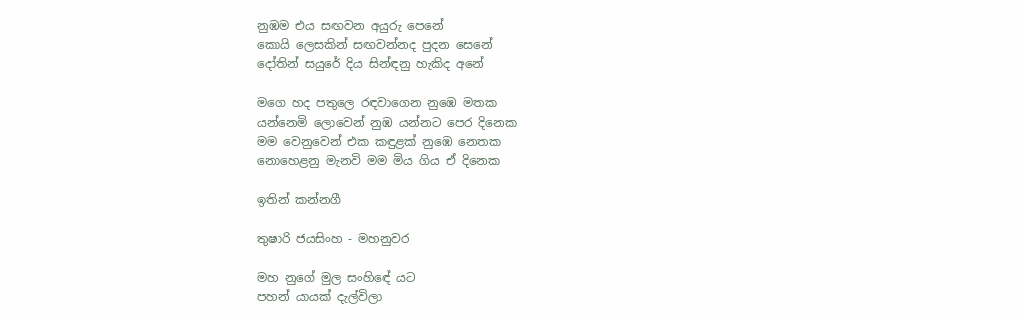නුඹම එය සඟවන අයුරු පෙනේ
කොයි ලෙසකින් සඟවන්නද පුදන සෙනේ
දෝතින් සයුරේ දිය සින්ඳනු හැකිද අනේ

මගෙ හද පතුලෙ රඳවාගෙන නුඹෙ මතක
යන්නෙමි ලොවෙන් නුඹ යන්නට පෙර දිනෙක
මම වෙනුවෙන් එක කඳුළක් නුඹෙ නෙතක
නොහෙළනු මැනවි මම මිය ගිය ඒ දිනෙක

ඉතින් කන්නගී

තුෂාරි ජයසිංහ - මහනුවර

මහ නුගේ මුල සංහිඳේ යට
පහන් යායක් දැල්විලා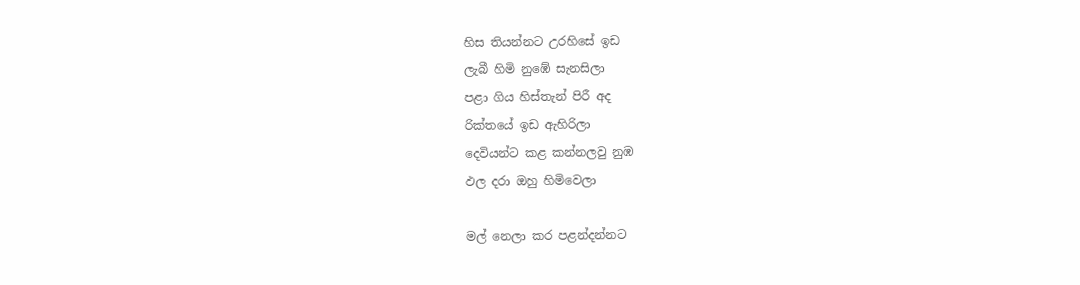හිස තියන්නට උරහිසේ ඉඩ
ලැබී හිමි නුඹේ සැනසිලා
පළා ගිය හිස්තැන් පිරී අද
රික්තයේ ඉඩ ඇහිරිලා
දෙවියන්ට කළ කන්නලවු නුඹ
ඵල දරා ඔහු හිමිවෙලා

මල් නෙලා කර පළන්දන්නට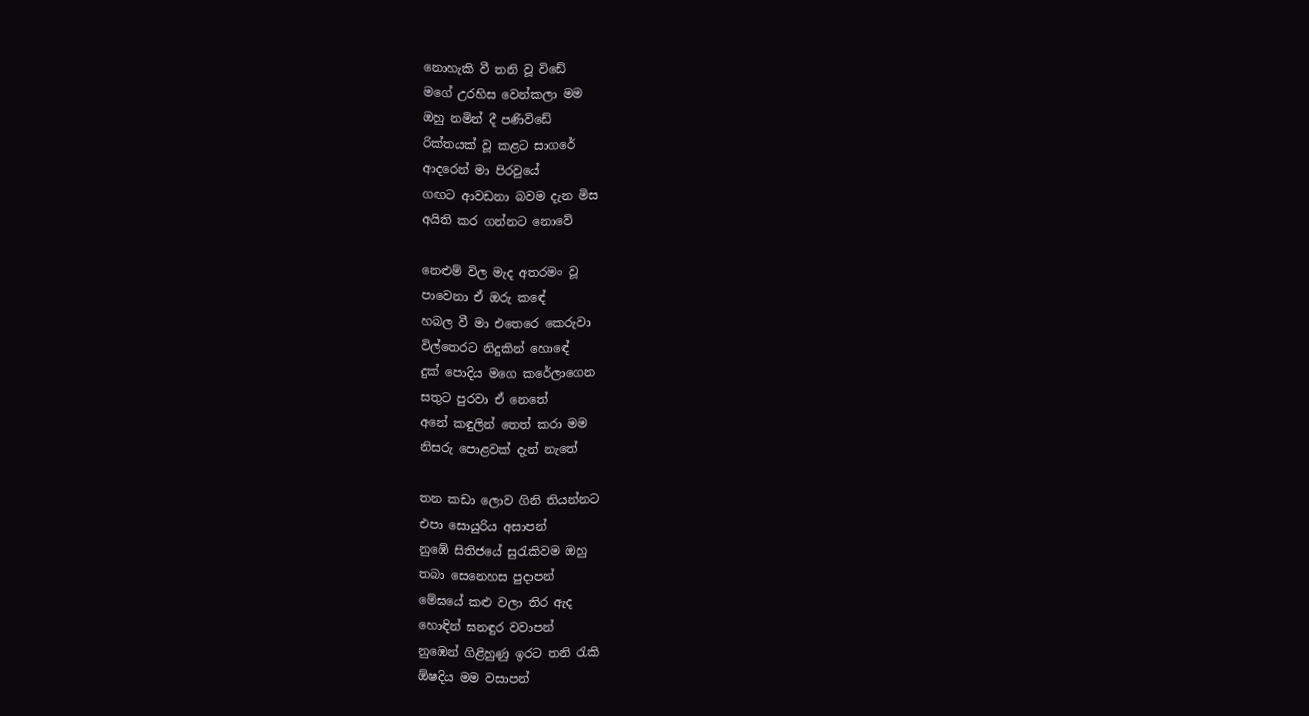නොහැකි වී තනි වූ විඩේ
මගේ උරහිස වෙන්කලා මම
ඔහු නමින් දී පණිවිඩේ
රික්තයක් වූ කළට සාගරේ
ආදරෙන් මා පිරවුයේ
ගඟට ආවඩනා බවම දැන මිස
අයිති කර ගන්නට නොවේ

නෙළුම් විල මැද අතරමං වූ
පාවෙනා ඒ ඔරු කඳේ
හබල වී මා එතෙරෙ කෙරුවා
විල්තෙරට නිදුකින් හොඳේ
දුක් පොදිය මගෙ කරේලාගෙන
සතුට පුරවා ඒ නෙතේ
අනේ කඳුලින් තෙත් කරා මම
නිසරු පොළවක් දැන් නැතේ

තන කඩා ලොව ගිනි තියන්නට
එපා සොයුරිය අසාපන්
නුඹේ සිතිජයේ සුරැකිවම ඔහු
තබා සෙනෙහස පුදාපන්
මේඝයේ කළු වලා තිර ඇද
හොඳින් ඝනඳුර වවාපන්
නුඹෙන් ගිළිහුණු ඉරට තනි රැකි
ඕෂදිය මම වසාපන්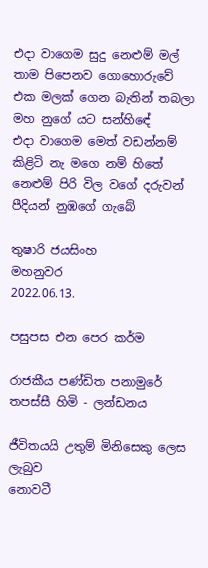එදා වාගෙම සුදු නෙළුම් මල්
තාම පිපෙනව ගොහොරුවේ
එක මලක් ගෙන බැතින් තබලා
මහ නුගේ යට සන්හිඳේ
එදා වාගෙම මෙත් වඩන්නම්
කිළිටි නැ මගෙ නම් හිතේ
නෙළුම් පිරි විල වගේ දරුවන්
පීදියන් නුඹගේ ගැබේ

තුෂාරි ජයසිංහ
මහනුවර
2022.06.13.

පසුපස එන පෙර කර්ම

රාජකීය පණ්ඩිත පනාමුරේ තපස්සී හිමි - ලන්ඩනය

ජීවිතයයි උතුම් මිනිසෙකු ලෙස ලැබුව
නොවටී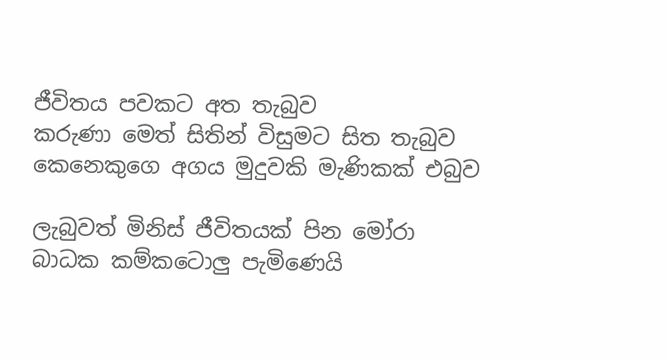ජීවිතය පවකට අත තැබුව
කරුණා මෙත් සිතින් විසුමට සිත තැබුව
කෙනෙකුගෙ අගය මුදුවකි මැණිකක් එබුව

ලැබුවත් මිනිස් ජීවිතයක් පින මෝරා
බාධක කම්කටොලු පැමිණෙයි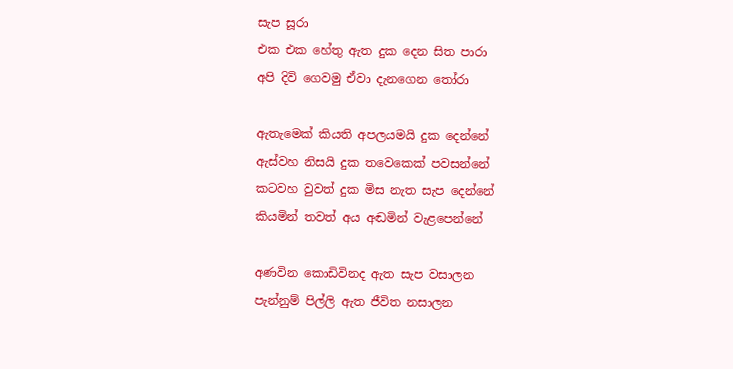සැප සූරා
එක එක හේතු ඇත දුක දෙන සිත පාරා
අපි දිවි ගෙවමු ඒවා දැනගෙන තෝරා

ඇතැමෙක් කියති අපලයමයි දුක දෙන්නේ
ඇස්වහ නිසයි දුක තවෙකෙක් පවසන්නේ
කටවහ වුවත් දුක මිස නැත සැප දෙන්නේ
කියමින් තවත් අය අඬමින් වැළපෙන්නේ

අණවින කොඩිවිනද ඇත සැප වසාලන
පැන්නුම් පිල්ලි ඇත ජීවිත නසාලන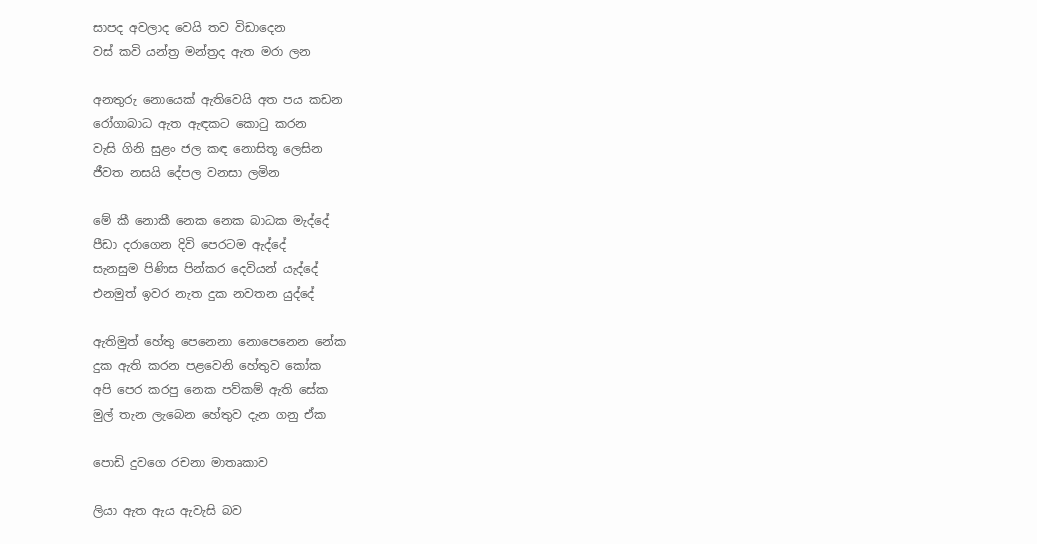සාපද අවලාද වෙයි තව විඩාදෙන
වස් කවි යන්ත්‍ර මන්ත්‍රද ඇත මරා ලන

අනතුරු නොයෙක් ඇතිවෙයි අත පය කඩන
රෝගාබාධ ඇත ඇඳකට කොටු කරන
වැසි ගිනි සුළං ජල කඳ නොසිතූ ලෙසින
ජීවත නසයි දේපල වනසා ලමින

මේ කී නොකී නෙක නෙක බාධක මැද්දේ
පීඩා දරාගෙන දිවි පෙරටම ඇද්දේ
සැනසුම පිණිස පින්කර දෙවියන් යැද්දේ
එනමුත් ඉවර නැත දුක නවතන යුද්දේ

ඇතිමුත් හේතු පෙනෙනා නොපෙනෙන නේක
දුක ඇති කරන පළවෙනි හේතුව කෝක
අපි පෙර කරපු නෙක පව්කම් ඇති සේක
මුල් තැන ලැබෙන හේතුව දැන ගනු ඒක

පොඩි දුවගෙ රචනා මාතෘකාව

ලියා ඇත ඇය ඇවැසි බව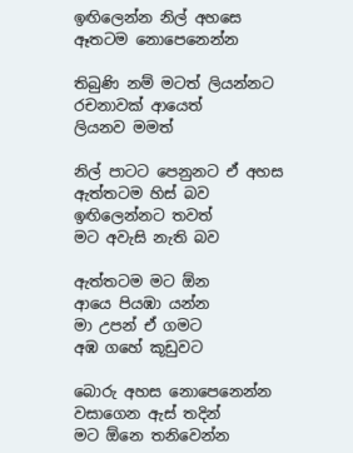ඉඟිලෙන්න නිල් අහසෙ
ඈතටම නොපෙනෙන්න

තිබුණි නම් මටත් ලියන්නට
රචනාවක් ආයෙත්
ලියනව මමත්

නිල් පාටට පෙනුනට ඒ අහස
ඇත්තටම හිස් බව
ඉඟිලෙන්නට තවත්
මට අවැසි නැති බව

ඇත්තටම මට ඕන
ආයෙ පියඹා යන්න
මා උපන් ඒ ගමට
අඹ ගහේ කූඩුවට

බොරු අහස නොපෙනෙන්න
වසාගෙන ඇස් තදින්
මට ඕනෙ තනිවෙන්න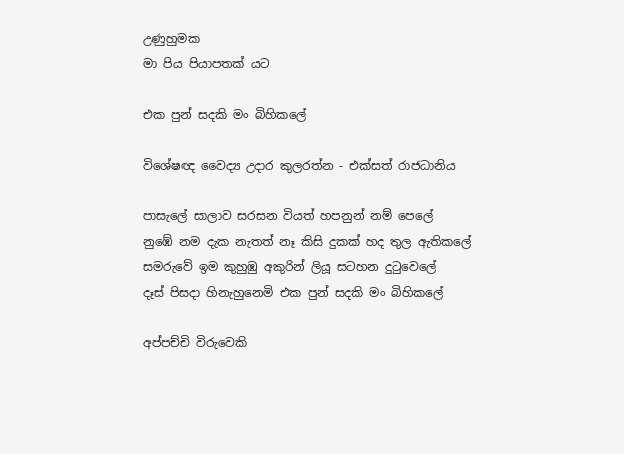උණුහුමක
මා පිය පියාපතක් යට

එක පුන් සදකි මං බිහිකලේ

විශේෂඥ වෛද්‍ය උදාර කුලරත්න - එක්සත් රාජධානිය

පාසැලේ සාලාව සරසන වියත් හපනුන් නම් පෙලේ
නුඹේ නම දැක නැතත් නෑ කිසි දුකක් හද තුල ඇතිකලේ
සමරුවේ ඉම කුහුඹු අකුරින් ලියූ සටහන දුටුවෙලේ
දෑස් පිසදා හිනැහුනෙමි එක පුන් සදකි මං බිහිකලේ

අප්පච්චි විරුවෙකි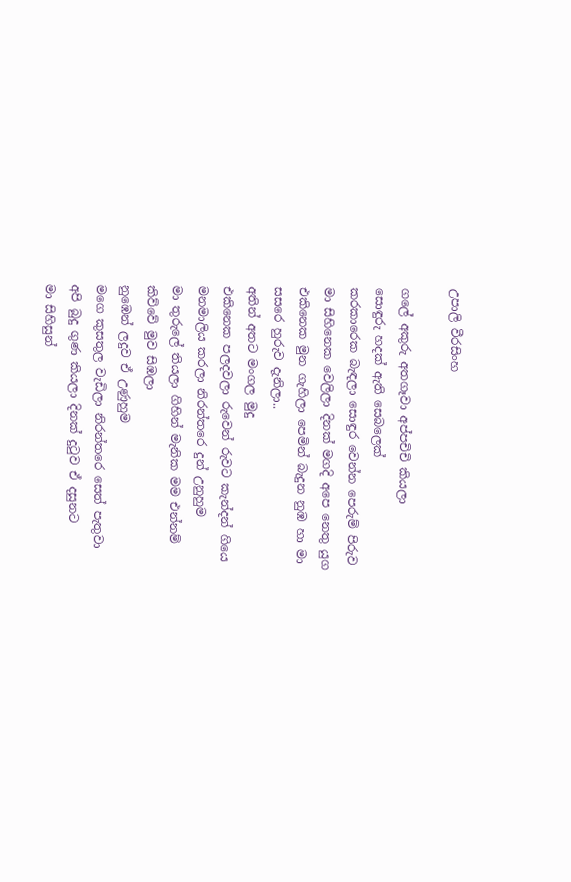උපාලි වීරසිංහ

ගලේ අකුරු අතගෑවා අප්පචිචි කියලා
සොඳුරු හදක් ඇති සෙබලෙක්
කරකාරෙක බැඳලා සොඳුර වෙන්න පෙරුම් පිරුව
මා සිහිනෙක වෙලිලා දිනක් මගදි අපෙ නෙතු යුග
එකිනෙක මුන ගැහිලා පෙමින් බැදුන නුඹ හා මා
සසරෙ හුරුව දැනිලා..
අතින් අතට මංගල මුදු
එකිනෙක පලදවලා රුවෙන් රුවට කැන්දන් ගියෙ
මනමාලිය කරලා නිරන්තරෙ දුන් උනුහුම
මා තුරුලේ තියලා ගිහින් මැනික මම එන්නම්
කිව්වේ මුව සිඹලා
නුඹෙන් ලදුව ඒ උණුහුම
මගෙ කුසතුල වැඩිලා නිරන්තරෙ සෙත් පැතුවා
අපි බුදු ගුණ කියලා දිනක් දුටුව ඒ දසුනට
මා සිහිසුන්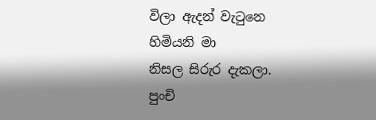විලා ඇදන් වැටුනෙ හිමියනි මා
නිසල සිරුර දැකලා.
පුංචි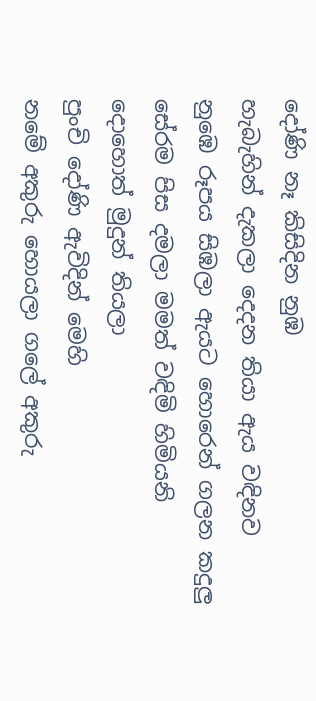දෝණි නෑ කිසිදින නුඹ
හැබැහින් දැකලා දෙදන තියා ඇය වඳිනව
නුඹෙ රූපය සිඹලා ඇයට හොරෙන් ගලන කදුලු
සේරම පිස දමලා මමත් වඳිමි හිමියනි
දොහොත් මුදුන් තියලා
පුංචි දෝණි ඇවිදින් මෙහි
නමේ අකුරු හොයලා ගලේ අකුරු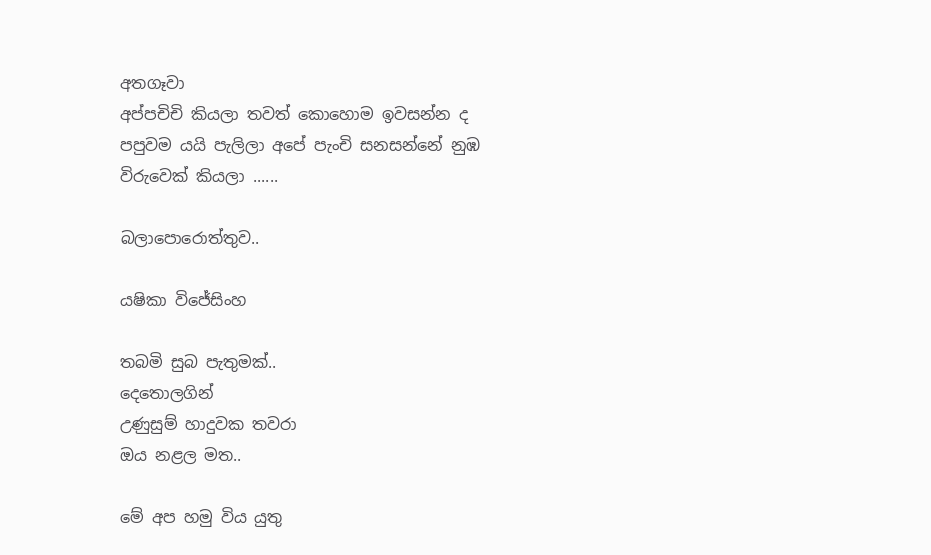අතගෑවා
අප්පචිචි කියලා තවත් කොහොම ඉවසන්න ද
පපුවම යයි පැලිලා අපේ පැංචි සනසන්නේ නුඹ
විරුවෙක් කියලා ......

බලාපොරොත්තුව..

යෂිකා විජේසිංහ

තබමි සුබ පැතුමක්..
දෙතොලගින්
උණුසුම් හාදුවක තවරා
ඔය නළල මත..

මේ අප හමු විය යුතු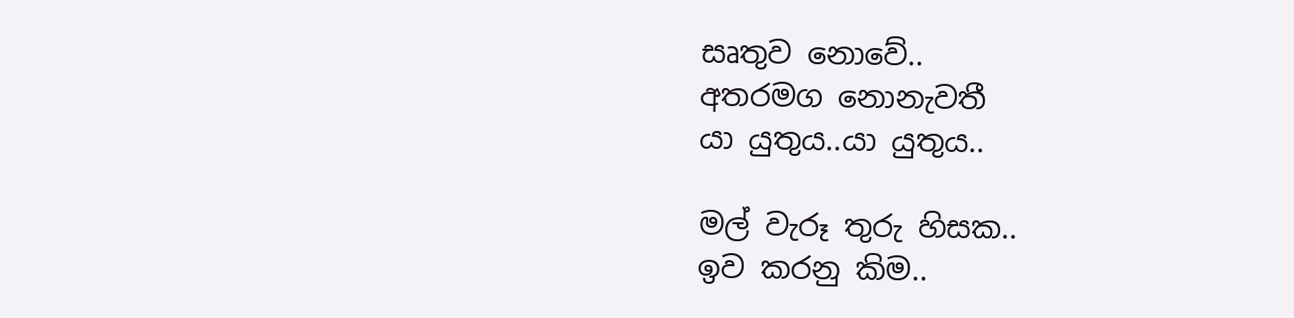සෘතුව නොවේ..
අතරමග නොනැවතී
යා යුතුය..යා යුතුය..

මල් වැරූ තුරු හිසක..
ඉව කරනු කිම..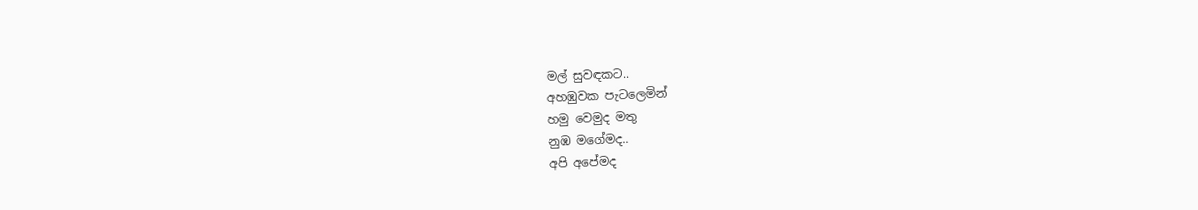මල් සුවඳකට..
අහඹුවක පැටලෙමින්
හමු වෙමුද මතු
නුඹ මගේමද..
අපි අපේමද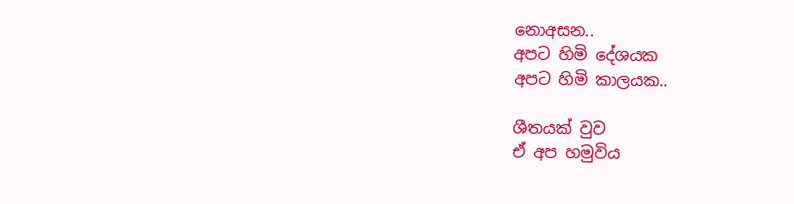නොඅසන..
අපට හිමි දේශයක
අපට හිමි කාලයක..

ශීතයක් වුව
ඒ අප හමුවිය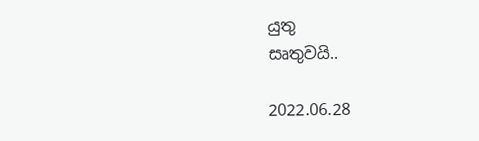යුතු
සෘතුවයි..

2022.06.28